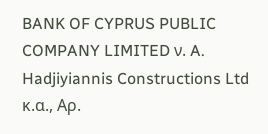BANK OF CYPRUS PUBLIC COMPANY LIMITED ν. A. Hadjiyiannis Constructions Ltd κ.α., Αρ.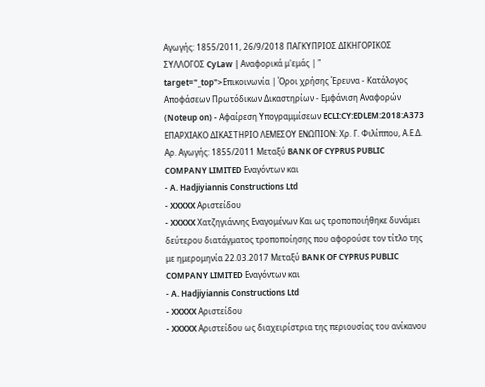Αγωγής: 1855/2011, 26/9/2018 ΠΑΓΚΥΠΡΙΟΣ ΔΙΚΗΓΟΡΙΚΟΣ ΣΥΛΛΟΓΟΣ CyLaw | Αναφορικά μ'εμάς | " target="_top">Επικοινωνία | Όροι χρήσης Έρευνα - Κατάλογος Αποφάσεων Πρωτόδικων Δικαστηρίων - Εμφάνιση Αναφορών (Noteup on) - Αφαίρεση Υπογραμμίσεων ECLI:CY:EDLEM:2018:A373 ΕΠΑΡΧΙΑΚΟ ΔΙΚΑΣΤΗΡΙΟ ΛΕΜΕΣΟΥ ΕΝΩΠΙΟΝ: Χρ. Γ. Φιλίππου, Α.Ε.Δ. Αρ. Αγωγής: 1855/2011 Μεταξύ BANK OF CYPRUS PUBLIC COMPANY LIMITED Εναγόντων και
- A. Hadjiyiannis Constructions Ltd
- XXXXX Αριστείδου
- XXXXX Χατζηγιάννης Εναγομένων Και ως τροποποιήθηκε δυνάμει δεύτερου διατάγματος τροποποίησης που αφορούσε τον τίτλο της με ημερομηνία 22.03.2017 Μεταξύ BANK OF CYPRUS PUBLIC COMPANY LIMITED Εναγόντων και
- A. Hadjiyiannis Constructions Ltd
- XXXXX Αριστείδου
- XXXXX Αριστείδου ως διαχειρίστρια της περιουσίας του ανίκανου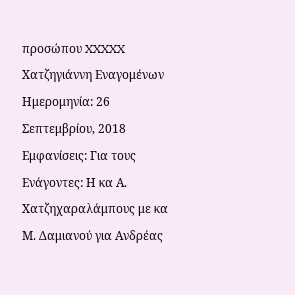προσώπου XXXXX Χατζηγιάννη Εναγομένων Ημερομηνία: 26 Σεπτεμβρίου, 2018 Εμφανίσεις: Για τους Ενάγοντες: Η κα Α. Χατζηχαραλάμπους με κα Μ. Δαμιανού για Ανδρέας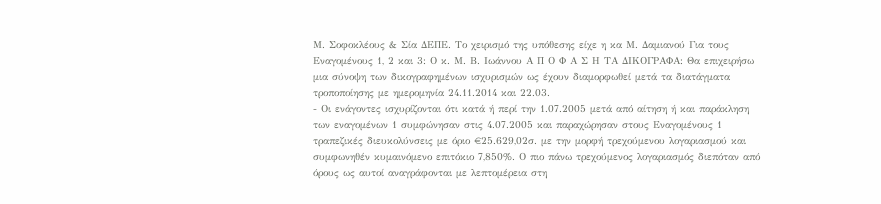Μ. Σοφοκλέους & Σία ΔΕΠΕ. Tο χειρισμό της υπόθεσης είχε η κα Μ. Δαμιανού Για τους Εναγομένους 1, 2 και 3: Ο κ. Μ. Β. Ιωάννου Α Π Ο Φ Α Σ Η ΤΑ ΔΙΚΟΓΡΑΦΑ: Θα επιχειρήσω μια σύνοψη των δικογραφημένων ισχυρισμών ως έχουν διαμορφωθεί μετά τα διατάγματα τροποποίησης με ημερομηνία 24.11.2014 και 22.03.
- Οι ενάγοντες ισχυρίζονται ότι κατά ή περί την 1.07.2005 μετά από αίτηση ή και παράκληση των εναγομένων 1 συμφώνησαν στις 4.07.2005 και παραχώρησαν στους Εναγομένους 1 τραπεζικές διευκολύνσεις με όριο €25.629,02σ. με την μορφή τρεχούμενου λογαριασμού και συμφωνηθέν κυμαινόμενο επιτόκιο 7,850%. Ο πιο πάνω τρεχούμενος λογαριασμός διεπόταν από όρους ως αυτοί αναγράφονται με λεπτομέρεια στη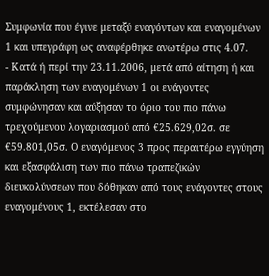Συμφωνία που έγινε μεταξύ εναγόντων και εναγομένων 1 και υπεγράφη ως αναφέρθηκε ανωτέρω στις 4.07.
- Κατά ή περί την 23.11.2006, μετά από αίτηση ή και παράκληση των εναγομένων 1 οι ενάγοντες συμφώνησαν και αύξησαν το όριο του πιο πάνω τρεχούμενου λογαριασμού από €25.629,02σ. σε €59.801,05σ. Ο εναγόμενος 3 προς περαιτέρω εγγύηση και εξασφάλιση των πιο πάνω τραπεζικών διευκολύνσεων που δόθηκαν από τους ενάγοντες στους εναγομένους 1, εκτέλεσαν στο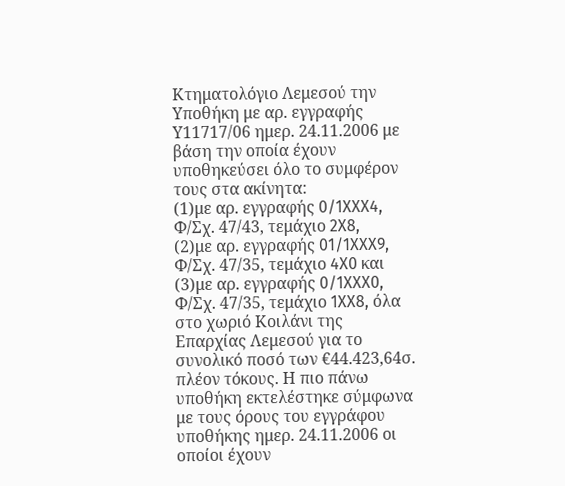Κτηματολόγιο Λεμεσού την Υποθήκη με αρ. εγγραφής Υ11717/06 ημερ. 24.11.2006 με βάση την οποία έχουν υποθηκεύσει όλο το συμφέρον τους στα ακίνητα:
(1)με αρ. εγγραφής 0/1XXX4, Φ/Σχ. 47/43, τεμάχιο 2X8,
(2)με αρ. εγγραφής 01/1XXX9, Φ/Σχ. 47/35, τεμάχιο 4X0 και
(3)με αρ. εγγραφής 0/1XXX0, Φ/Σχ. 47/35, τεμάχιο 1XX8, όλα στο χωριό Κοιλάνι της Επαρχίας Λεμεσού για το συνολικό ποσό των €44.423,64σ. πλέον τόκους. Η πιο πάνω υποθήκη εκτελέστηκε σύμφωνα με τους όρους του εγγράφου υποθήκης ημερ. 24.11.2006 οι οποίοι έχουν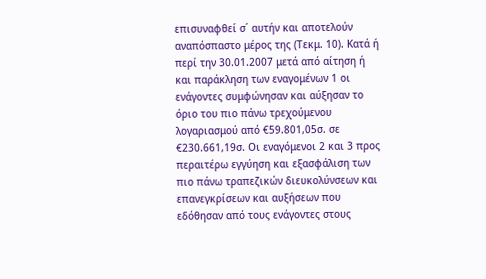επισυναφθεί σ΄ αυτήν και αποτελούν αναπόσπαστο μέρος της (Τεκμ. 10). Κατά ή περί την 30.01.2007 μετά από αίτηση ή και παράκληση των εναγομένων 1 οι ενάγοντες συμφώνησαν και αύξησαν το όριο του πιο πάνω τρεχούμενου λογαριασμού από €59.801,05σ. σε €230.661,19σ. Οι εναγόμενοι 2 και 3 προς περαιτέρω εγγύηση και εξασφάλιση των πιο πάνω τραπεζικών διευκολύνσεων και επανεγκρίσεων και αυξήσεων που εδόθησαν από τους ενάγοντες στους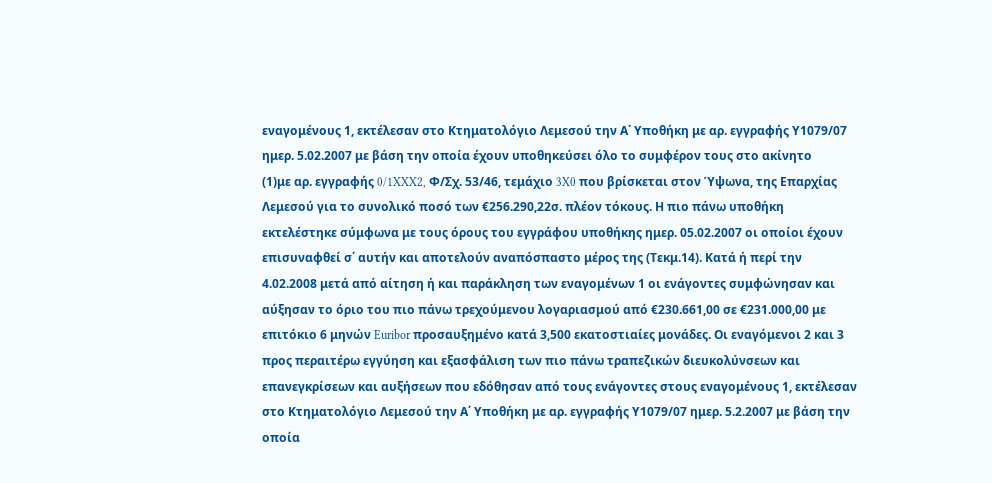εναγομένους 1, εκτέλεσαν στο Κτηματολόγιο Λεμεσού την Α΄ Υποθήκη με αρ. εγγραφής Υ1079/07 ημερ. 5.02.2007 με βάση την οποία έχουν υποθηκεύσει όλο το συμφέρον τους στο ακίνητο
(1)με αρ. εγγραφής 0/1XXX2, Φ/Σχ. 53/46, τεμάχιο 3X0 που βρίσκεται στον Ύψωνα, της Επαρχίας Λεμεσού για το συνολικό ποσό των €256.290,22σ. πλέον τόκους. Η πιο πάνω υποθήκη εκτελέστηκε σύμφωνα με τους όρους του εγγράφου υποθήκης ημερ. 05.02.2007 οι οποίοι έχουν επισυναφθεί σ΄ αυτήν και αποτελούν αναπόσπαστο μέρος της (Τεκμ.14). Κατά ή περί την 4.02.2008 μετά από αίτηση ή και παράκληση των εναγομένων 1 οι ενάγοντες συμφώνησαν και αύξησαν το όριο του πιο πάνω τρεχούμενου λογαριασμού από €230.661,00 σε €231.000,00 με επιτόκιο 6 μηνών Euribor προσαυξημένο κατά 3,500 εκατοστιαίες μονάδες. Οι εναγόμενοι 2 και 3 προς περαιτέρω εγγύηση και εξασφάλιση των πιο πάνω τραπεζικών διευκολύνσεων και επανεγκρίσεων και αυξήσεων που εδόθησαν από τους ενάγοντες στους εναγομένους 1, εκτέλεσαν στο Κτηματολόγιο Λεμεσού την Α΄ Υποθήκη με αρ. εγγραφής Υ1079/07 ημερ. 5.2.2007 με βάση την οποία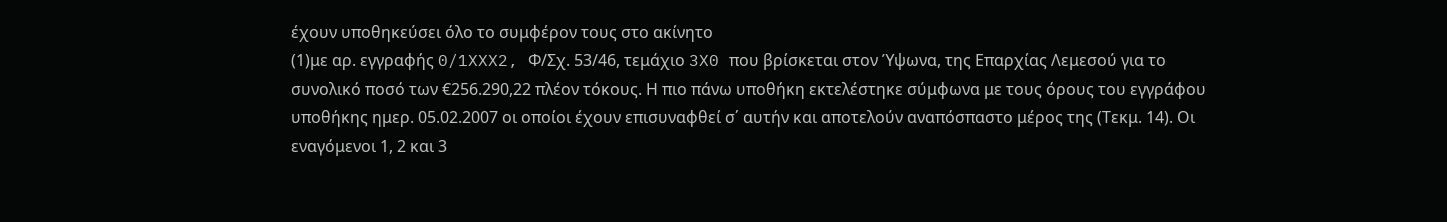έχουν υποθηκεύσει όλο το συμφέρον τους στο ακίνητο
(1)με αρ. εγγραφής 0/1XXX2, Φ/Σχ. 53/46, τεμάχιο 3X0 που βρίσκεται στον Ύψωνα, της Επαρχίας Λεμεσού για το συνολικό ποσό των €256.290,22 πλέον τόκους. Η πιο πάνω υποθήκη εκτελέστηκε σύμφωνα με τους όρους του εγγράφου υποθήκης ημερ. 05.02.2007 οι οποίοι έχουν επισυναφθεί σ΄ αυτήν και αποτελούν αναπόσπαστο μέρος της (Τεκμ. 14). Οι εναγόμενοι 1, 2 και 3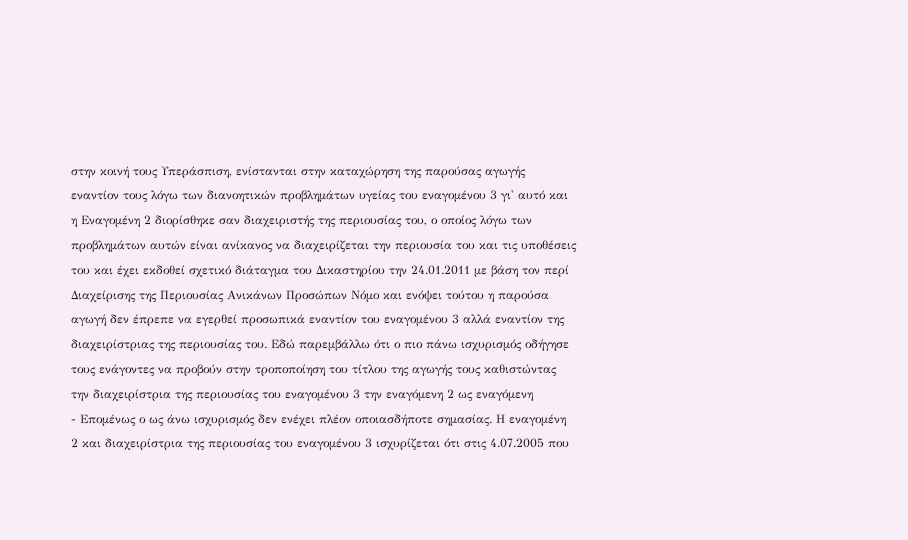στην κοινή τους Υπεράσπιση, ενίστανται στην καταχώρηση της παρούσας αγωγής εναντίον τους λόγω των διανοητικών προβλημάτων υγείας του εναγομένου 3 γι' αυτό και η Εναγομένη 2 διορίσθηκε σαν διαχειριστής της περιουσίας του, ο οποίος λόγω των προβλημάτων αυτών είναι ανίκανος να διαχειρίζεται την περιουσία του και τις υποθέσεις του και έχει εκδοθεί σχετικό διάταγμα του Δικαστηρίου την 24.01.2011 με βάση τον περί Διαχείρισης της Περιουσίας Ανικάνων Προσώπων Νόμο και ενόψει τούτου η παρούσα αγωγή δεν έπρεπε να εγερθεί προσωπικά εναντίον του εναγομένου 3 αλλά εναντίον της διαχειρίστριας της περιουσίας του. Εδώ παρεμβάλλω ότι ο πιο πάνω ισχυρισμός οδήγησε τους ενάγοντες να προβούν στην τροποποίηση του τίτλου της αγωγής τους καθιστώντας την διαχειρίστρια της περιουσίας του εναγομένου 3 την εναγόμενη 2 ως εναγόμενη
- Επομένως ο ως άνω ισχυρισμός δεν ενέχει πλέον οποιασδήποτε σημασίας. Η εναγομένη 2 και διαχειρίστρια της περιουσίας του εναγομένου 3 ισχυρίζεται ότι στις 4.07.2005 που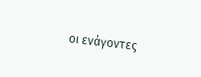οι ενάγοντες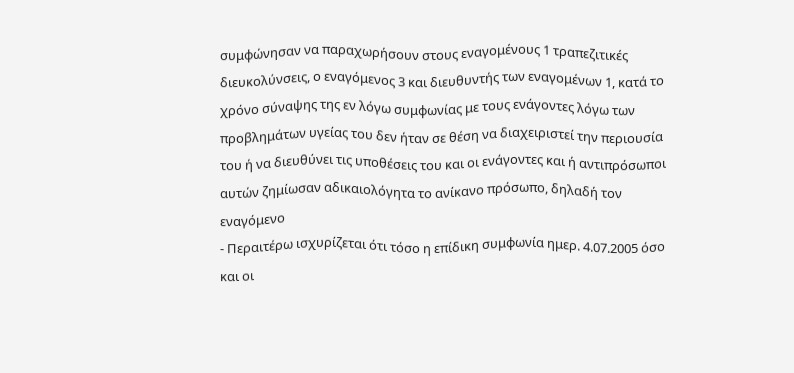συμφώνησαν να παραχωρήσουν στους εναγομένους 1 τραπεζιτικές διευκολύνσεις, ο εναγόμενος 3 και διευθυντής των εναγομένων 1, κατά το χρόνο σύναψης της εν λόγω συμφωνίας με τους ενάγοντες λόγω των προβλημάτων υγείας του δεν ήταν σε θέση να διαχειριστεί την περιουσία του ή να διευθύνει τις υποθέσεις του και οι ενάγοντες και ή αντιπρόσωποι αυτών ζημίωσαν αδικαιολόγητα το ανίκανο πρόσωπο, δηλαδή τον εναγόμενο
- Περαιτέρω ισχυρίζεται ότι τόσο η επίδικη συμφωνία ημερ. 4.07.2005 όσο και οι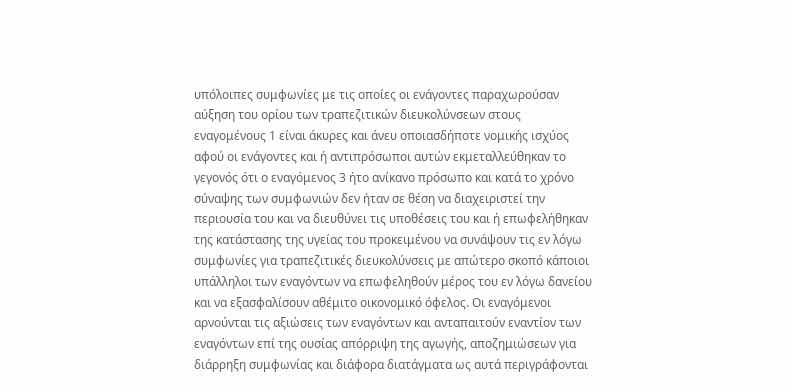υπόλοιπες συμφωνίες με τις οποίες οι ενάγοντες παραχωρούσαν αύξηση του ορίου των τραπεζιτικών διευκολύνσεων στους εναγομένους 1 είναι άκυρες και άνευ οποιασδήποτε νομικής ισχύος αφού οι ενάγοντες και ή αντιπρόσωποι αυτών εκμεταλλεύθηκαν το γεγονός ότι ο εναγόμενος 3 ήτο ανίκανο πρόσωπο και κατά το χρόνο σύναψης των συμφωνιών δεν ήταν σε θέση να διαχειριστεί την περιουσία του και να διευθύνει τις υποθέσεις του και ή επωφελήθηκαν της κατάστασης της υγείας του προκειμένου να συνάψουν τις εν λόγω συμφωνίες για τραπεζιτικές διευκολύνσεις με απώτερο σκοπό κάποιοι υπάλληλοι των εναγόντων να επωφεληθούν μέρος του εν λόγω δανείου και να εξασφαλίσουν αθέμιτο οικονομικό όφελος. Οι εναγόμενοι αρνούνται τις αξιώσεις των εναγόντων και ανταπαιτούν εναντίον των εναγόντων επί της ουσίας απόρριψη της αγωγής, αποζημιώσεων για διάρρηξη συμφωνίας και διάφορα διατάγματα ως αυτά περιγράφονται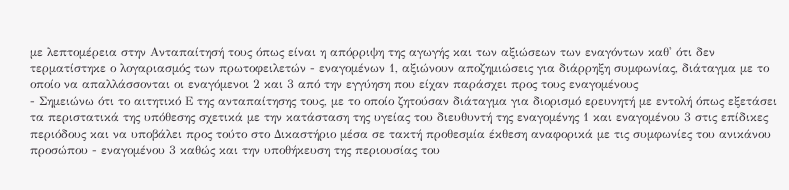με λεπτομέρεια στην Ανταπαίτησή τους όπως είναι η απόρριψη της αγωγής και των αξιώσεων των εναγόντων καθ' ότι δεν τερματίστηκε ο λογαριασμός των πρωτοφειλετών - εναγομένων 1, αξιώνουν αποζημιώσεις για διάρρηξη συμφωνίας, διάταγμα με το οποίο να απαλλάσσονται οι εναγόμενοι 2 και 3 από την εγγύηση που είχαν παράσχει προς τους εναγομένους
- Σημειώνω ότι το αιτητικό Ε της ανταπαίτησης τους, με το οποίο ζητούσαν διάταγμα για διορισμό ερευνητή με εντολή όπως εξετάσει τα περιστατικά της υπόθεσης σχετικά με την κατάσταση της υγείας του διευθυντή της εναγομένης 1 και εναγομένου 3 στις επίδικες περιόδους και να υποβάλει προς τούτο στο Δικαστήριο μέσα σε τακτή προθεσμία έκθεση αναφορικά με τις συμφωνίες του ανικάνου προσώπου - εναγομένου 3 καθώς και την υποθήκευση της περιουσίας του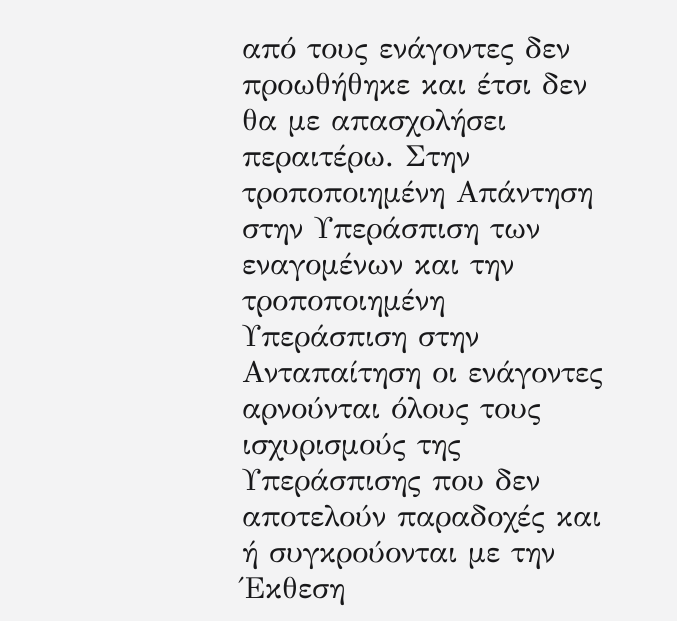από τους ενάγοντες δεν προωθήθηκε και έτσι δεν θα με απασχολήσει περαιτέρω. Στην τροποποιημένη Απάντηση στην Υπεράσπιση των εναγομένων και την τροποποιημένη Υπεράσπιση στην Ανταπαίτηση οι ενάγοντες αρνούνται όλους τους ισχυρισμούς της Υπεράσπισης που δεν αποτελούν παραδοχές και ή συγκρούονται με την Έκθεση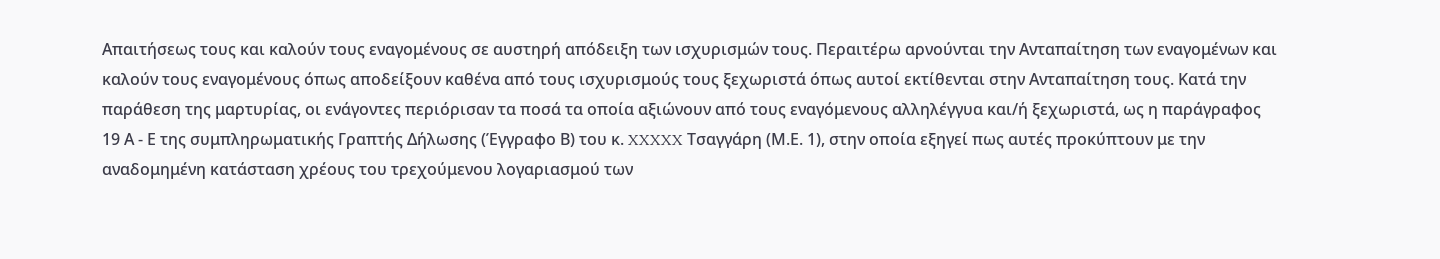Απαιτήσεως τους και καλούν τους εναγομένους σε αυστηρή απόδειξη των ισχυρισμών τους. Περαιτέρω αρνούνται την Ανταπαίτηση των εναγομένων και καλούν τους εναγομένους όπως αποδείξουν καθένα από τους ισχυρισμούς τους ξεχωριστά όπως αυτοί εκτίθενται στην Ανταπαίτηση τους. Κατά την παράθεση της μαρτυρίας, οι ενάγοντες περιόρισαν τα ποσά τα οποία αξιώνουν από τους εναγόμενους αλληλέγγυα και/ή ξεχωριστά, ως η παράγραφος 19 Α - Ε της συμπληρωματικής Γραπτής Δήλωσης (Έγγραφο Β) του κ. XXXXX Τσαγγάρη (Μ.Ε. 1), στην οποία εξηγεί πως αυτές προκύπτουν με την αναδομημένη κατάσταση χρέους του τρεχούμενου λογαριασμού των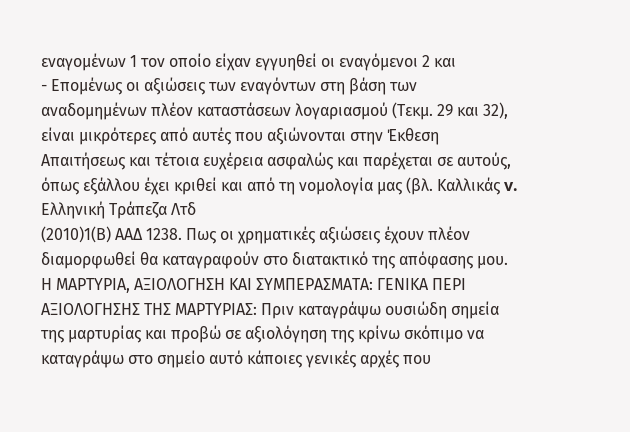εναγομένων 1 τον οποίο είχαν εγγυηθεί οι εναγόμενοι 2 και
- Επομένως οι αξιώσεις των εναγόντων στη βάση των αναδομημένων πλέον καταστάσεων λογαριασμού (Τεκμ. 29 και 32), είναι μικρότερες από αυτές που αξιώνονται στην Έκθεση Απαιτήσεως και τέτοια ευχέρεια ασφαλώς και παρέχεται σε αυτούς, όπως εξάλλου έχει κριθεί και από τη νομολογία μας (βλ. Καλλικάς v. Ελληνική Τράπεζα Λτδ
(2010)1(Β) ΑΑΔ 1238. Πως οι χρηματικές αξιώσεις έχουν πλέον διαμορφωθεί θα καταγραφούν στο διατακτικό της απόφασης μου. Η ΜΑΡΤΥΡΙΑ, ΑΞΙΟΛΟΓΗΣΗ ΚΑΙ ΣΥΜΠΕΡΑΣΜΑΤΑ: ΓΕΝΙΚΑ ΠΕΡΙ ΑΞΙΟΛΟΓΗΣΗΣ ΤΗΣ ΜΑΡΤΥΡΙΑΣ: Πριν καταγράψω ουσιώδη σημεία της μαρτυρίας και προβώ σε αξιολόγηση της κρίνω σκόπιμο να καταγράψω στο σημείο αυτό κάποιες γενικές αρχές που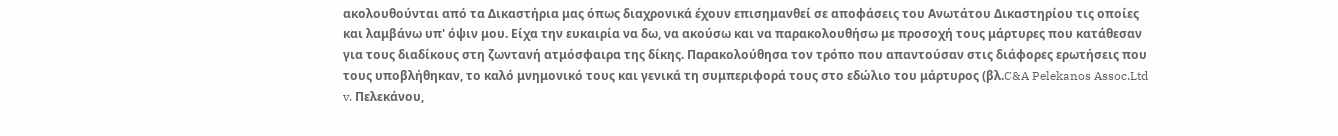ακολουθούνται από τα Δικαστήρια μας όπως διαχρονικά έχουν επισημανθεί σε αποφάσεις του Ανωτάτου Δικαστηρίου τις οποίες και λαμβάνω υπ' όψιν μου. Είχα την ευκαιρία να δω, να ακούσω και να παρακολουθήσω με προσοχή τους μάρτυρες που κατάθεσαν για τους διαδίκους στη ζωντανή ατμόσφαιρα της δίκης. Παρακολούθησα τον τρόπο που απαντούσαν στις διάφορες ερωτήσεις που τους υποβλήθηκαν, το καλό μνημονικό τους και γενικά τη συμπεριφορά τους στο εδώλιο του μάρτυρος (βλ.C&A Pelekanos Assoc.Ltd v. Πελεκάνου,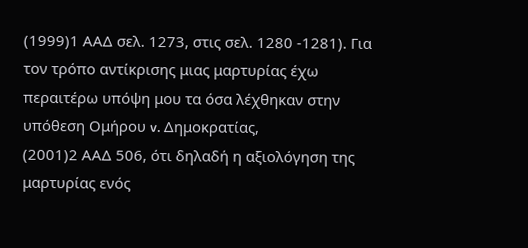(1999)1 ΑΑΔ σελ. 1273, στις σελ. 1280 -1281). Για τον τρόπο αντίκρισης μιας μαρτυρίας έχω περαιτέρω υπόψη μου τα όσα λέχθηκαν στην υπόθεση Ομήρου v. Δημοκρατίας,
(2001)2 ΑΑΔ 506, ότι δηλαδή η αξιολόγηση της μαρτυρίας ενός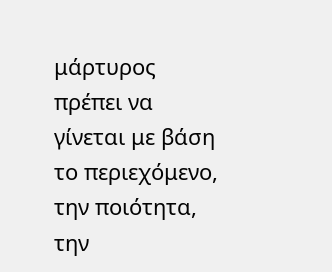μάρτυρος πρέπει να γίνεται με βάση το περιεχόμενο, την ποιότητα, την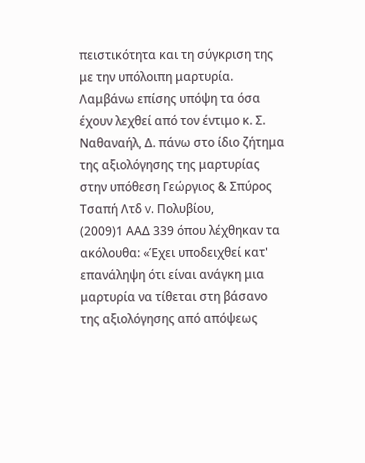πειστικότητα και τη σύγκριση της με την υπόλοιπη μαρτυρία. Λαμβάνω επίσης υπόψη τα όσα έχουν λεχθεί από τον έντιμο κ. Σ. Ναθαναήλ, Δ. πάνω στο ίδιο ζήτημα της αξιολόγησης της μαρτυρίας στην υπόθεση Γεώργιος & Σπύρος Τσαπή Λτδ v. Πολυβίου,
(2009)1 ΑΑΔ 339 όπου λέχθηκαν τα ακόλουθα: «Έχει υποδειχθεί κατ' επανάληψη ότι είναι ανάγκη μια μαρτυρία να τίθεται στη βάσανο της αξιολόγησης από απόψεως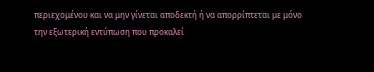περιεχομένου και να μην γίνεται αποδεκτή ή να απορρίπτεται με μόνο την εξωτερική εντύπωση που προκαλεί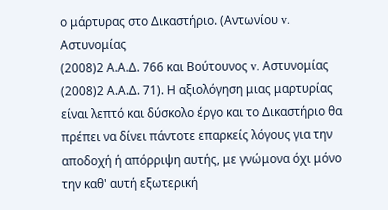ο μάρτυρας στο Δικαστήριο. (Αντωνίου v. Αστυνομίας
(2008)2 Α.Α.Δ. 766 και Βούτουνος v. Αστυνομίας
(2008)2 Α.Α.Δ. 71). Η αξιολόγηση μιας μαρτυρίας είναι λεπτό και δύσκολο έργο και το Δικαστήριο θα πρέπει να δίνει πάντοτε επαρκείς λόγους για την αποδοχή ή απόρριψη αυτής, με γνώμονα όχι μόνο την καθ' αυτή εξωτερική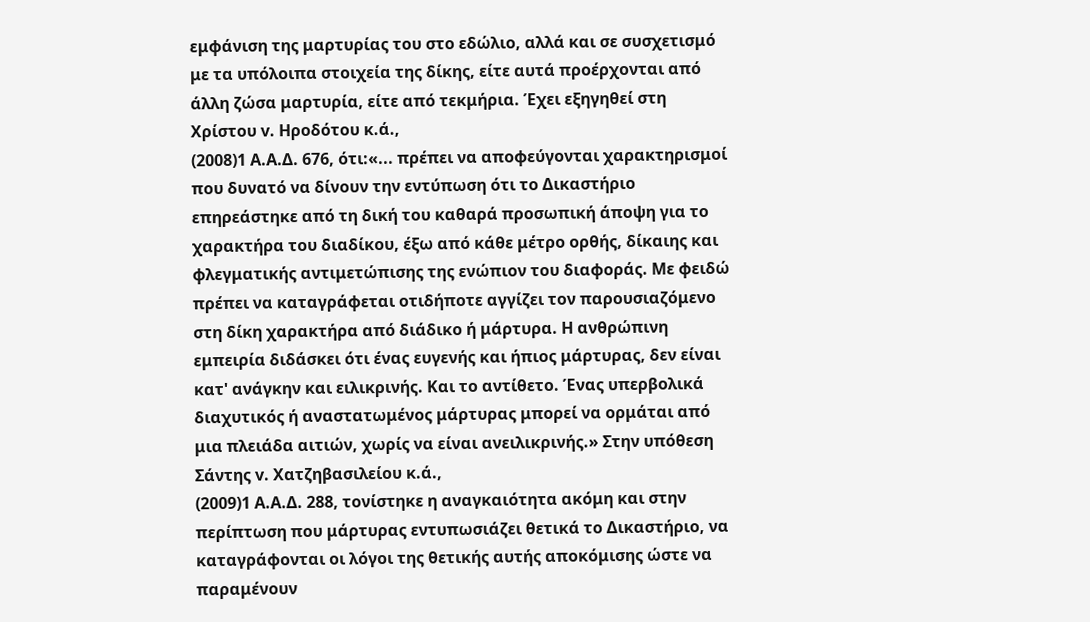εμφάνιση της μαρτυρίας του στο εδώλιο, αλλά και σε συσχετισμό με τα υπόλοιπα στοιχεία της δίκης, είτε αυτά προέρχονται από άλλη ζώσα μαρτυρία, είτε από τεκμήρια. Έχει εξηγηθεί στη Χρίστου v. Ηροδότου κ.ά.,
(2008)1 Α.Α.Δ. 676, ότι:«... πρέπει να αποφεύγονται χαρακτηρισμοί που δυνατό να δίνουν την εντύπωση ότι το Δικαστήριο επηρεάστηκε από τη δική του καθαρά προσωπική άποψη για το χαρακτήρα του διαδίκου, έξω από κάθε μέτρο ορθής, δίκαιης και φλεγματικής αντιμετώπισης της ενώπιον του διαφοράς. Με φειδώ πρέπει να καταγράφεται οτιδήποτε αγγίζει τον παρουσιαζόμενο στη δίκη χαρακτήρα από διάδικο ή μάρτυρα. Η ανθρώπινη εμπειρία διδάσκει ότι ένας ευγενής και ήπιος μάρτυρας, δεν είναι κατ' ανάγκην και ειλικρινής. Και το αντίθετο. Ένας υπερβολικά διαχυτικός ή αναστατωμένος μάρτυρας μπορεί να ορμάται από μια πλειάδα αιτιών, χωρίς να είναι ανειλικρινής.» Στην υπόθεση Σάντης v. Χατζηβασιλείου κ.ά.,
(2009)1 Α.Α.Δ. 288, τονίστηκε η αναγκαιότητα ακόμη και στην περίπτωση που μάρτυρας εντυπωσιάζει θετικά το Δικαστήριο, να καταγράφονται οι λόγοι της θετικής αυτής αποκόμισης ώστε να παραμένουν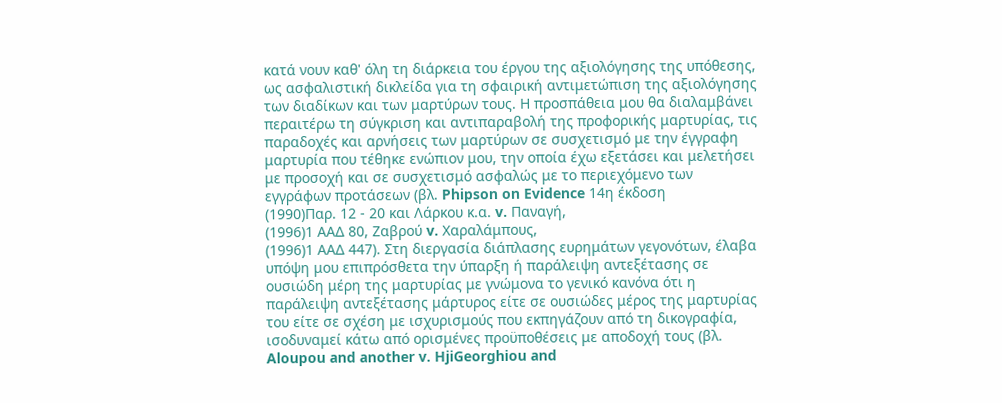κατά νουν καθ' όλη τη διάρκεια του έργου της αξιολόγησης της υπόθεσης, ως ασφαλιστική δικλείδα για τη σφαιρική αντιμετώπιση της αξιολόγησης των διαδίκων και των μαρτύρων τους. Η προσπάθεια μου θα διαλαμβάνει περαιτέρω τη σύγκριση και αντιπαραβολή της προφορικής μαρτυρίας, τις παραδοχές και αρνήσεις των μαρτύρων σε συσχετισμό με την έγγραφη μαρτυρία που τέθηκε ενώπιον μου, την οποία έχω εξετάσει και μελετήσει με προσοχή και σε συσχετισμό ασφαλώς με το περιεχόμενο των εγγράφων προτάσεων (βλ. Phipson on Evidence 14η έκδοση
(1990)Παρ. 12 - 20 και Λάρκου κ.α. v. Παναγή,
(1996)1 ΑΑΔ 80, Ζαβρού v. Χαραλάμπους,
(1996)1 ΑΑΔ 447). Στη διεργασία διάπλασης ευρημάτων γεγονότων, έλαβα υπόψη μου επιπρόσθετα την ύπαρξη ή παράλειψη αντεξέτασης σε ουσιώδη μέρη της μαρτυρίας με γνώμονα το γενικό κανόνα ότι η παράλειψη αντεξέτασης μάρτυρος είτε σε ουσιώδες μέρος της μαρτυρίας του είτε σε σχέση με ισχυρισμούς που εκπηγάζουν από τη δικογραφία, ισοδυναμεί κάτω από ορισμένες προϋποθέσεις με αποδοχή τους (βλ. Aloupou and another v. HjiGeorghiou and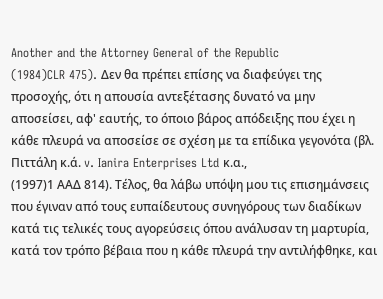Another and the Attorney General of the Republic
(1984)CLR 475). Δεν θα πρέπει επίσης να διαφεύγει της προσοχής, ότι η απουσία αντεξέτασης δυνατό να μην αποσείσει, αφ' εαυτής, το όποιο βάρος απόδειξης που έχει η κάθε πλευρά να αποσείσε σε σχέση με τα επίδικα γεγονότα (βλ. Πιττάλη κ.ά. v. Ianira Enterprises Ltd κ.α.,
(1997)1 ΑΑΔ 814). Τέλος, θα λάβω υπόψη μου τις επισημάνσεις που έγιναν από τους ευπαίδευτους συνηγόρους των διαδίκων κατά τις τελικές τους αγορεύσεις όπου ανάλυσαν τη μαρτυρία, κατά τον τρόπο βέβαια που η κάθε πλευρά την αντιλήφθηκε, και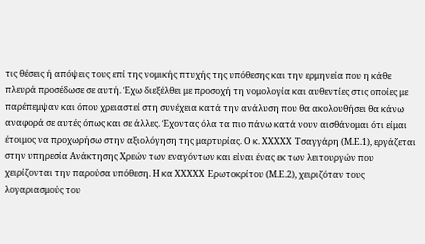τις θέσεις ή απόψεις τους επί της νομικής πτυχής της υπόθεσης και την ερμηνεία που η κάθε πλευρά προσέδωσε σε αυτή. Έχω διεξέλθει με προσοχή τη νομολογία και αυθεντίες στις οποίες με παρέπεμψαν και όπου χρειαστεί στη συνέχεια κατά την ανάλυση που θα ακολουθήσει θα κάνω αναφορά σε αυτές όπως και σε άλλες. Έχοντας όλα τα πιο πάνω κατά νουν αισθάνομαι ότι είμαι έτοιμος να προχωρήσω στην αξιολόγηση της μαρτυρίας. Ο κ. XXXXX Τσαγγάρη (Μ.Ε.1), εργάζεται στην υπηρεσία Ανάκτησης Χρεών των εναγόντων και είναι ένας εκ των λειτουργών που χειρίζονται την παρούσα υπόθεση. Η κα XXXXX Ερωτοκρίτου (Μ.Ε.2), χειριζόταν τους λογαριασμούς του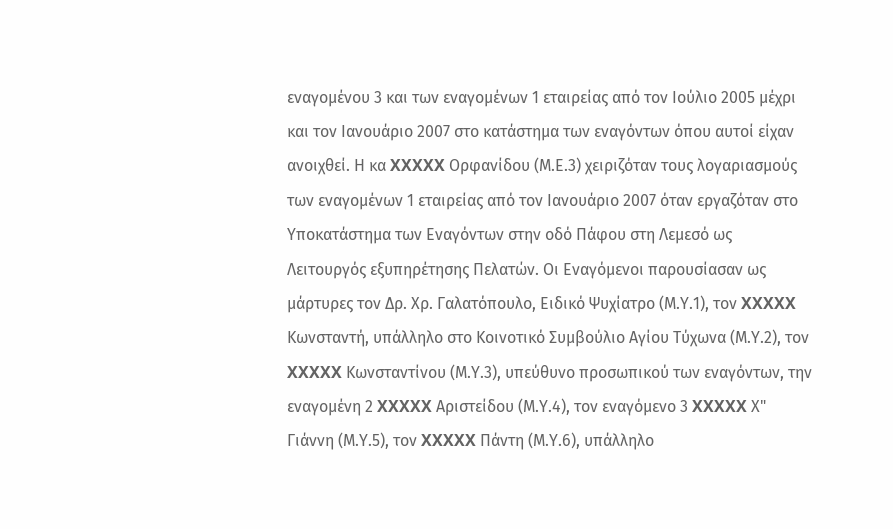εναγομένου 3 και των εναγομένων 1 εταιρείας από τον Ιούλιο 2005 μέχρι και τον Ιανουάριο 2007 στο κατάστημα των εναγόντων όπου αυτοί είχαν ανοιχθεί. Η κα XXXXX Ορφανίδου (Μ.Ε.3) χειριζόταν τους λογαριασμούς των εναγομένων 1 εταιρείας από τον Ιανουάριο 2007 όταν εργαζόταν στο Υποκατάστημα των Εναγόντων στην οδό Πάφου στη Λεμεσό ως Λειτουργός εξυπηρέτησης Πελατών. Οι Εναγόμενοι παρουσίασαν ως μάρτυρες τον Δρ. Χρ. Γαλατόπουλο, Ειδικό Ψυχίατρο (Μ.Υ.1), τον XXXXX Κωνσταντή, υπάλληλο στο Κοινοτικό Συμβούλιο Αγίου Τύχωνα (Μ.Υ.2), τον XXXXX Κωνσταντίνου (Μ.Υ.3), υπεύθυνο προσωπικού των εναγόντων, την εναγομένη 2 XXXXX Αριστείδου (Μ.Υ.4), τον εναγόμενο 3 XXXXX Χ" Γιάννη (Μ.Υ.5), τον XXXXX Πάντη (Μ.Υ.6), υπάλληλο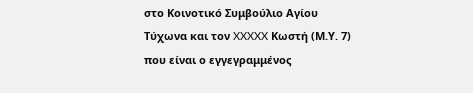στο Κοινοτικό Συμβούλιο Αγίου Τύχωνα και τον XXXXX Κωστή (Μ.Υ. 7) που είναι ο εγγεγραμμένος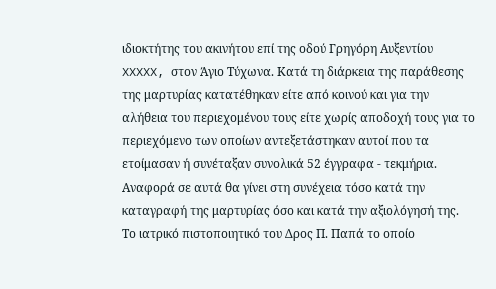ιδιοκτήτης του ακινήτου επί της οδού Γρηγόρη Αυξεντίου XXXXX, στον Άγιο Τύχωνα. Κατά τη διάρκεια της παράθεσης της μαρτυρίας κατατέθηκαν είτε από κοινού και για την αλήθεια του περιεχομένου τους είτε χωρίς αποδοχή τους για το περιεχόμενο των οποίων αντεξετάστηκαν αυτοί που τα ετοίμασαν ή συνέταξαν συνολικά 52 έγγραφα - τεκμήρια. Αναφορά σε αυτά θα γίνει στη συνέχεια τόσο κατά την καταγραφή της μαρτυρίας όσο και κατά την αξιολόγησή της. Το ιατρικό πιστοποιητικό του Δρος Π. Παπά το οποίο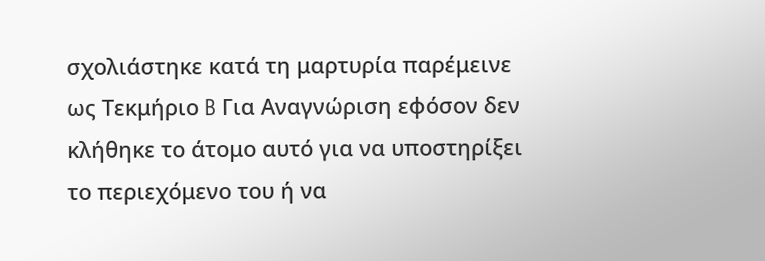σχολιάστηκε κατά τη μαρτυρία παρέμεινε ως Τεκμήριο B Για Αναγνώριση εφόσον δεν κλήθηκε το άτομο αυτό για να υποστηρίξει το περιεχόμενο του ή να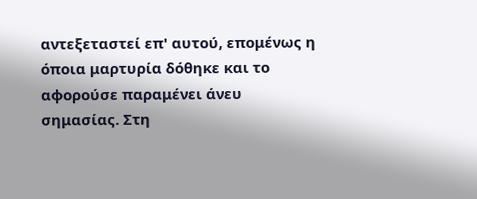αντεξεταστεί επ' αυτού, επομένως η όποια μαρτυρία δόθηκε και το αφορούσε παραμένει άνευ σημασίας. Στη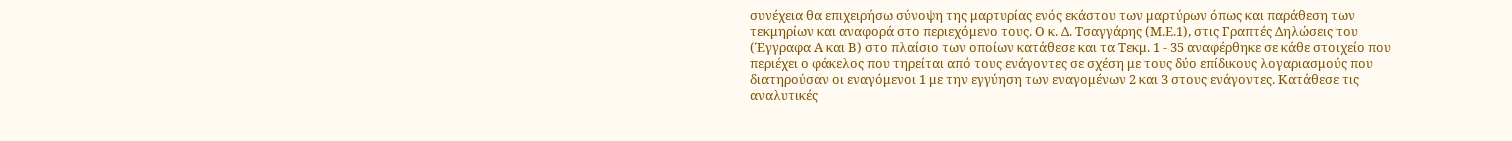συνέχεια θα επιχειρήσω σύνοψη της μαρτυρίας ενός εκάστου των μαρτύρων όπως και παράθεση των τεκμηρίων και αναφορά στο περιεχόμενο τους. Ο κ. Δ. Τσαγγάρης (Μ.Ε.1), στις Γραπτές Δηλώσεις του (Έγγραφα Α και Β) στο πλαίσιο των οποίων κατάθεσε και τα Τεκμ. 1 - 35 αναφέρθηκε σε κάθε στοιχείο που περιέχει ο φάκελος που τηρείται από τους ενάγοντες σε σχέση με τους δύο επίδικους λογαριασμούς που διατηρούσαν οι εναγόμενοι 1 με την εγγύηση των εναγομένων 2 και 3 στους ενάγοντες. Κατάθεσε τις αναλυτικές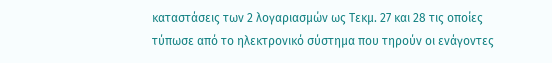καταστάσεις των 2 λογαριασμών ως Τεκμ. 27 και 28 τις οποίες τύπωσε από το ηλεκτρονικό σύστημα που τηρούν οι ενάγοντες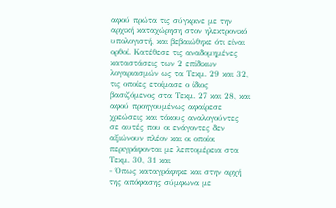αφού πρώτα τις σύγκρινε με την αρχική καταχώρηση στον ηλεκτρονικό υπολογιστή, και βεβαιώθηκε ότι είναι ορθοί. Κατέθεσε τις αναδομημένες καταστάσεις των 2 επίδικων λογαριασμών ως τα Τεκμ. 29 και 32, τις οποίες ετοίμασε ο ίδιος βασιζόμενος στα Τεκμ. 27 και 28, και αφού προηγουμένως αφαίρεσε χρεώσεις και τόκους αναλογούντες σε αυτές που οι ενάγοντες δεν αξιώνουν πλέον και οι οποίοι περιγράφονται με λεπτομέρεια στα Τεκμ. 30, 31 και
- Όπως καταγράφηκε και στην αρχή της απόφασης σύμφωνα με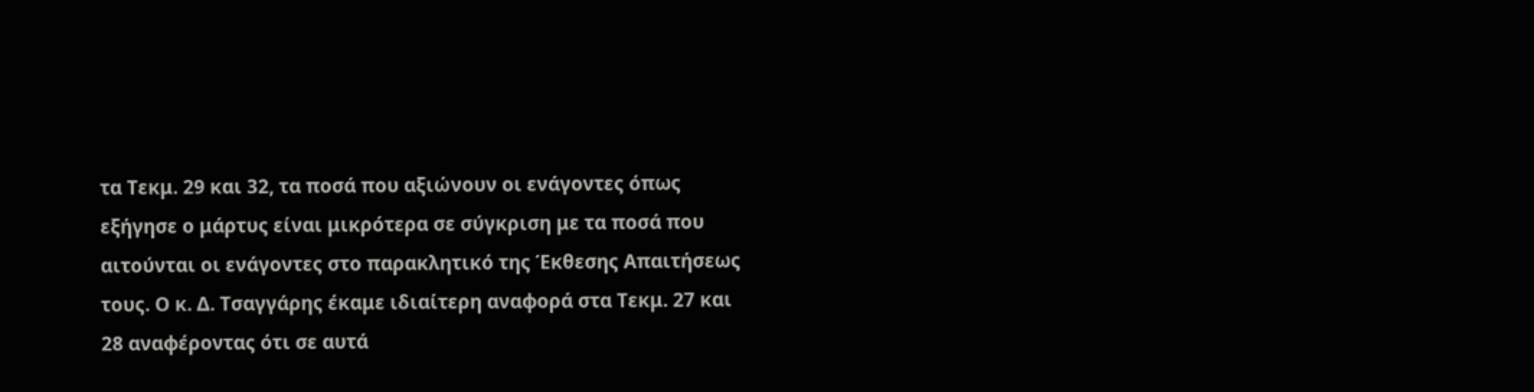τα Τεκμ. 29 και 32, τα ποσά που αξιώνουν οι ενάγοντες όπως εξήγησε ο μάρτυς είναι μικρότερα σε σύγκριση με τα ποσά που αιτούνται οι ενάγοντες στο παρακλητικό της Έκθεσης Απαιτήσεως τους. Ο κ. Δ. Τσαγγάρης έκαμε ιδιαίτερη αναφορά στα Τεκμ. 27 και 28 αναφέροντας ότι σε αυτά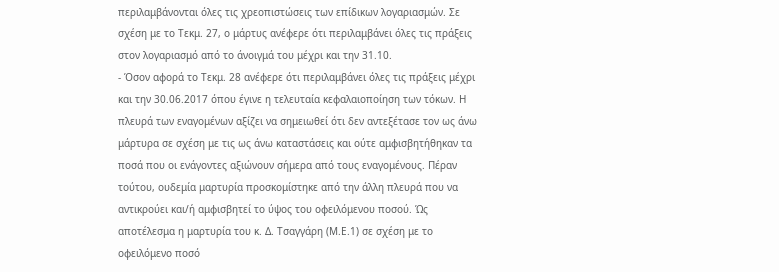περιλαμβάνονται όλες τις χρεοπιστώσεις των επίδικων λογαριασμών. Σε σχέση με το Τεκμ. 27, ο μάρτυς ανέφερε ότι περιλαμβάνει όλες τις πράξεις στον λογαριασμό από το άνοιγμά του μέχρι και την 31.10.
- Όσον αφορά το Τεκμ. 28 ανέφερε ότι περιλαμβάνει όλες τις πράξεις μέχρι και την 30.06.2017 όπου έγινε η τελευταία κεφαλαιοποίηση των τόκων. Η πλευρά των εναγομένων αξίζει να σημειωθεί ότι δεν αντεξέτασε τον ως άνω μάρτυρα σε σχέση με τις ως άνω καταστάσεις και ούτε αμφισβητήθηκαν τα ποσά που οι ενάγοντες αξιώνουν σήμερα από τους εναγομένους. Πέραν τούτου, ουδεμία μαρτυρία προσκομίστηκε από την άλλη πλευρά που να αντικρούει και/ή αμφισβητεί το ύψος του οφειλόμενου ποσού. Ώς αποτέλεσμα η μαρτυρία του κ. Δ. Τσαγγάρη (Μ.Ε.1) σε σχέση με το οφειλόμενο ποσό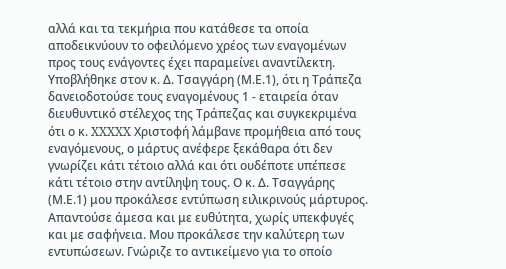αλλά και τα τεκμήρια που κατάθεσε τα οποία αποδεικνύουν το οφειλόμενο χρέος των εναγομένων προς τους ενάγοντες έχει παραμείνει αναντίλεκτη. Υποβλήθηκε στον κ. Δ. Τσαγγάρη (Μ.Ε.1), ότι η Τράπεζα δανειοδοτούσε τους εναγομένους 1 - εταιρεία όταν διευθυντικό στέλεχος της Τράπεζας και συγκεκριμένα ότι ο κ. XXXXX Χριστοφή λάμβανε προμήθεια από τους εναγόμενους, ο μάρτυς ανέφερε ξεκάθαρα ότι δεν γνωρίζει κάτι τέτοιο αλλά και ότι ουδέποτε υπέπεσε κάτι τέτοιο στην αντίληψη τους. Ο κ. Δ. Τσαγγάρης (Μ.Ε.1) μου προκάλεσε εντύπωση ειλικρινούς μάρτυρος. Απαντούσε άμεσα και με ευθύτητα, χωρίς υπεκφυγές και με σαφήνεια. Μου προκάλεσε την καλύτερη των εντυπώσεων. Γνώριζε το αντικείμενο για το οποίο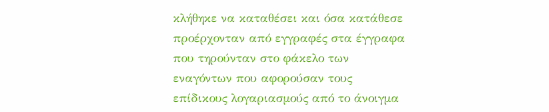κλήθηκε να καταθέσει και όσα κατάθεσε προέρχονταν από εγγραφές στα έγγραφα που τηρούνταν στο φάκελο των εναγόντων που αφορούσαν τους επίδικους λογαριασμούς από το άνοιγμα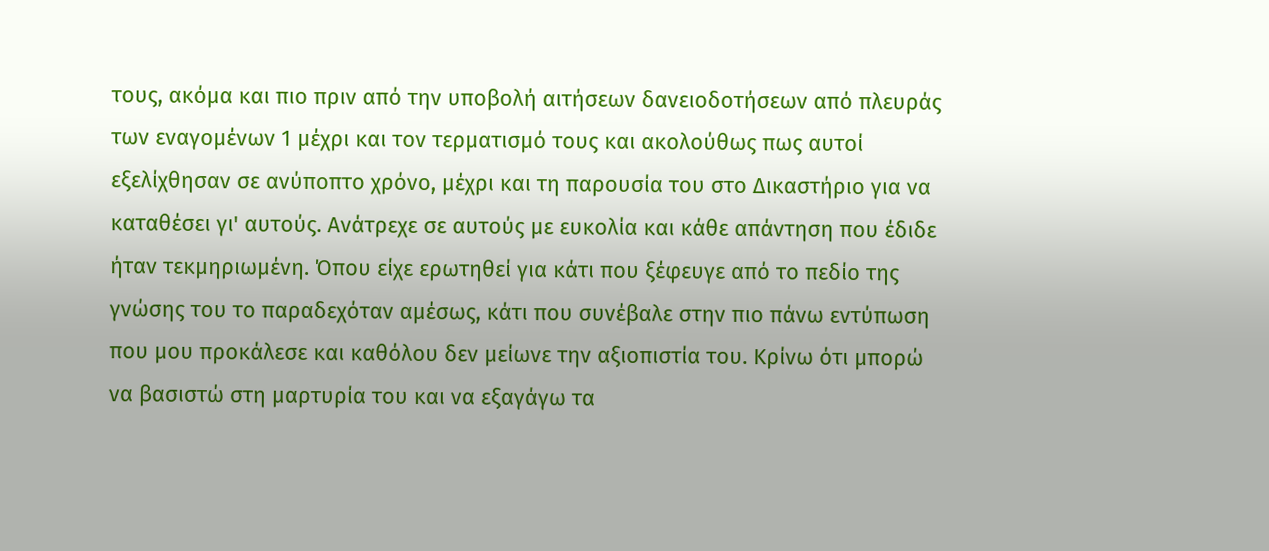τους, ακόμα και πιο πριν από την υποβολή αιτήσεων δανειοδοτήσεων από πλευράς των εναγομένων 1 μέχρι και τον τερματισμό τους και ακολούθως πως αυτοί εξελίχθησαν σε ανύποπτο χρόνο, μέχρι και τη παρουσία του στο Δικαστήριο για να καταθέσει γι' αυτούς. Ανάτρεχε σε αυτούς με ευκολία και κάθε απάντηση που έδιδε ήταν τεκμηριωμένη. Όπου είχε ερωτηθεί για κάτι που ξέφευγε από το πεδίο της γνώσης του το παραδεχόταν αμέσως, κάτι που συνέβαλε στην πιο πάνω εντύπωση που μου προκάλεσε και καθόλου δεν μείωνε την αξιοπιστία του. Κρίνω ότι μπορώ να βασιστώ στη μαρτυρία του και να εξαγάγω τα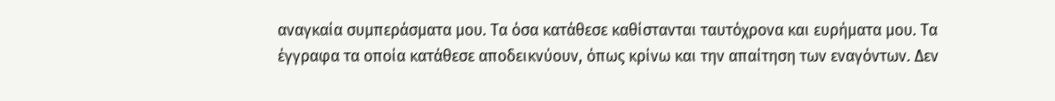αναγκαία συμπεράσματα μου. Τα όσα κατάθεσε καθίστανται ταυτόχρονα και ευρήματα μου. Τα έγγραφα τα οποία κατάθεσε αποδεικνύουν, όπως κρίνω και την απαίτηση των εναγόντων. Δεν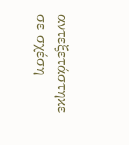αντεξετάστηκε σε σχέση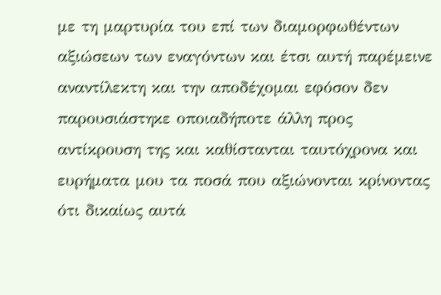με τη μαρτυρία του επί των διαμορφωθέντων αξιώσεων των εναγόντων και έτσι αυτή παρέμεινε αναντίλεκτη και την αποδέχομαι εφόσον δεν παρουσιάστηκε οποιαδήποτε άλλη προς αντίκρουση της και καθίστανται ταυτόχρονα και ευρήματα μου τα ποσά που αξιώνονται κρίνοντας ότι δικαίως αυτά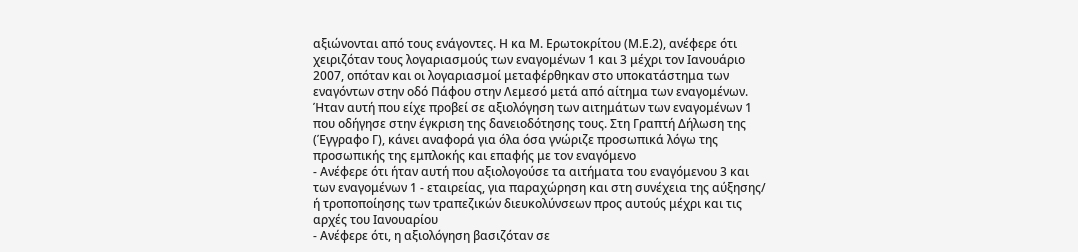αξιώνονται από τους ενάγοντες. Η κα Μ. Ερωτοκρίτου (Μ.Ε.2), ανέφερε ότι χειριζόταν τους λογαριασμούς των εναγομένων 1 και 3 μέχρι τον Ιανουάριο 2007, οπόταν και οι λογαριασμοί μεταφέρθηκαν στο υποκατάστημα των εναγόντων στην οδό Πάφου στην Λεμεσό μετά από αίτημα των εναγομένων. Ήταν αυτή που είχε προβεί σε αξιολόγηση των αιτημάτων των εναγομένων 1 που οδήγησε στην έγκριση της δανειοδότησης τους. Στη Γραπτή Δήλωση της (Έγγραφο Γ), κάνει αναφορά για όλα όσα γνώριζε προσωπικά λόγω της προσωπικής της εμπλοκής και επαφής με τον εναγόμενο
- Ανέφερε ότι ήταν αυτή που αξιολογούσε τα αιτήματα του εναγόμενου 3 και των εναγομένων 1 - εταιρείας, για παραχώρηση και στη συνέχεια της αύξησης/ ή τροποποίησης των τραπεζικών διευκολύνσεων προς αυτούς μέχρι και τις αρχές του Ιανουαρίου
- Ανέφερε ότι, η αξιολόγηση βασιζόταν σε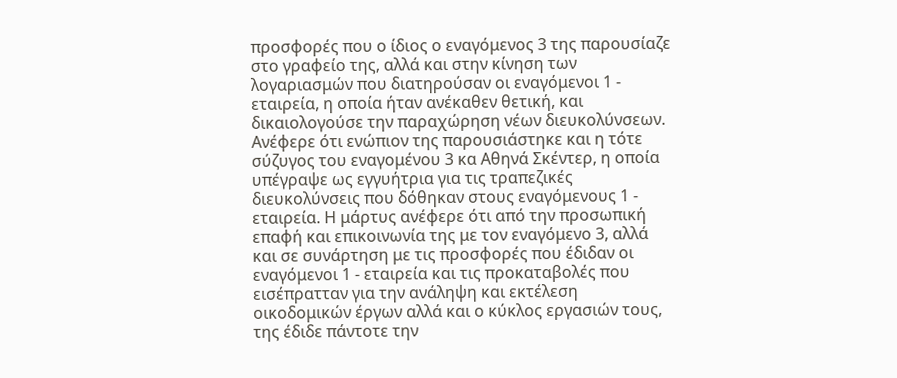προσφορές που ο ίδιος ο εναγόμενος 3 της παρουσίαζε στο γραφείο της, αλλά και στην κίνηση των λογαριασμών που διατηρούσαν οι εναγόμενοι 1 - εταιρεία, η οποία ήταν ανέκαθεν θετική, και δικαιολογούσε την παραχώρηση νέων διευκολύνσεων. Ανέφερε ότι ενώπιον της παρουσιάστηκε και η τότε σύζυγος του εναγομένου 3 κα Αθηνά Σκέντερ, η οποία υπέγραψε ως εγγυήτρια για τις τραπεζικές διευκολύνσεις που δόθηκαν στους εναγόμενους 1 - εταιρεία. Η μάρτυς ανέφερε ότι από την προσωπική επαφή και επικοινωνία της με τον εναγόμενο 3, αλλά και σε συνάρτηση με τις προσφορές που έδιδαν οι εναγόμενοι 1 - εταιρεία και τις προκαταβολές που εισέπρατταν για την ανάληψη και εκτέλεση οικοδομικών έργων αλλά και ο κύκλος εργασιών τους, της έδιδε πάντοτε την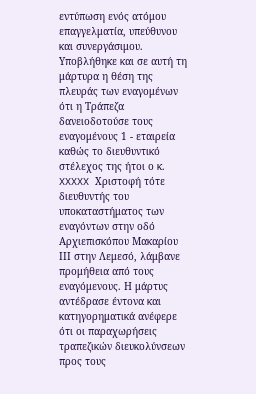εντύπωση ενός ατόμου επαγγελματία, υπεύθυνου και συνεργάσιμου. Υποβλήθηκε και σε αυτή τη μάρτυρα η θέση της πλευράς των εναγομένων ότι η Τράπεζα δανειοδοτούσε τους εναγομένους 1 - εταιρεία καθώς το διευθυντικό στέλεχος της ήτοι ο κ. XXXXX Χριστοφή τότε διευθυντής του υποκαταστήματος των εναγόντων στην οδό Αρχιεπισκόπου Μακαρίου ΙΙΙ στην Λεμεσό, λάμβανε προμήθεια από τους εναγόμενους. Η μάρτυς αντέδρασε έντονα και κατηγορηματικά ανέφερε ότι οι παραχωρήσεις τραπεζικών διευκολύνσεων προς τους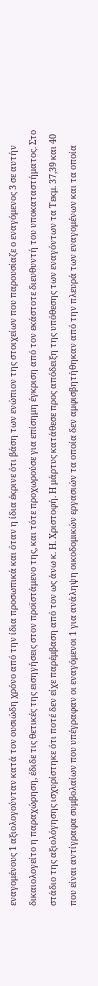εναγομένους 1 αξιολογούνταν κατά τον ουσιώδη χρόνο από την ίδια προσωπικά και όταν η ίδια έκρινε ότι βάση των ενώπιον της στοιχείων που παρουσίαζε ο εναγόμενος 3 σε αυτήν δικαιολογείτο η παραχώρηση, έδιδε τις θετικές της εισηγήσεις στον προϊστάμενο της, και τότε προχωρούσε για επίσημη έγκριση από τον εκάστοτε διευθυντή του υποκαταστήματος. Στο στάδιο της αξιολόγησης ισχυρίστηκε ότι ποτέ δεν είχε παρέμβαση από τον ως άνω κ. Η. Χριστοφή. Η μάρτυς κατάθεσε προς απόδειξη της υπόθεσης των εναγόντων τα Τεκμ. 37,39 και 40 που είναι αντίγραφα συμβολαίων που υπέγραφαν οι εναγόμενοι 1 για ανάληψη οικοδομικών εργασιών τα οποία δεν αμφισβητήθηκαν από την πλευρά των εναγομένων και τα οποία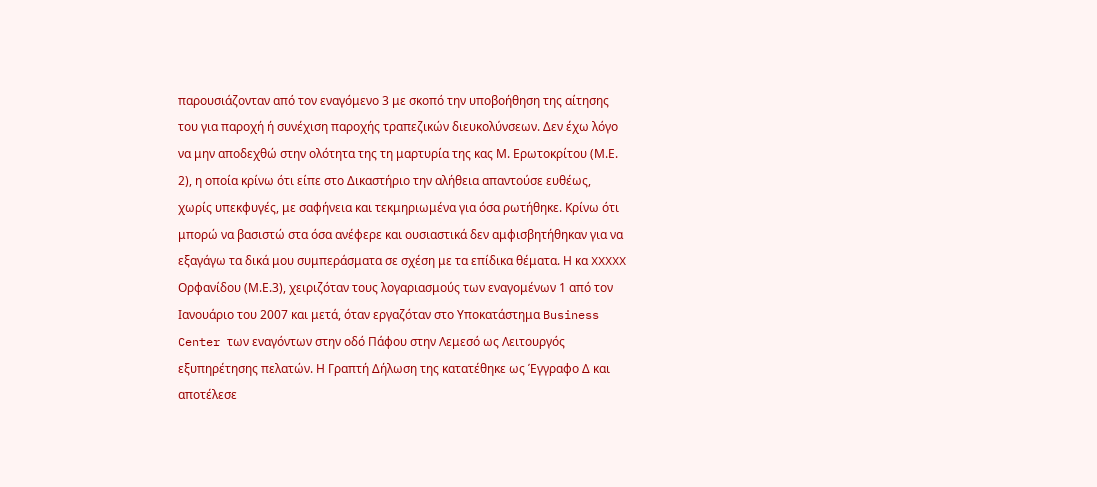παρουσιάζονταν από τον εναγόμενο 3 με σκοπό την υποβοήθηση της αίτησης του για παροχή ή συνέχιση παροχής τραπεζικών διευκολύνσεων. Δεν έχω λόγο να μην αποδεχθώ στην ολότητα της τη μαρτυρία της κας Μ. Ερωτοκρίτου (Μ.Ε. 2), η οποία κρίνω ότι είπε στο Δικαστήριο την αλήθεια απαντούσε ευθέως, χωρίς υπεκφυγές, με σαφήνεια και τεκμηριωμένα για όσα ρωτήθηκε. Κρίνω ότι μπορώ να βασιστώ στα όσα ανέφερε και ουσιαστικά δεν αμφισβητήθηκαν για να εξαγάγω τα δικά μου συμπεράσματα σε σχέση με τα επίδικα θέματα. Η κα XXXXX Ορφανίδου (Μ.Ε.3), χειριζόταν τους λογαριασμούς των εναγομένων 1 από τον Ιανουάριο του 2007 και μετά, όταν εργαζόταν στο Υποκατάστημα Business Center των εναγόντων στην οδό Πάφου στην Λεμεσό ως Λειτουργός εξυπηρέτησης πελατών. Η Γραπτή Δήλωση της κατατέθηκε ως Έγγραφο Δ και αποτέλεσε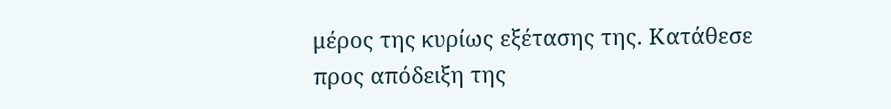μέρος της κυρίως εξέτασης της. Κατάθεσε προς απόδειξη της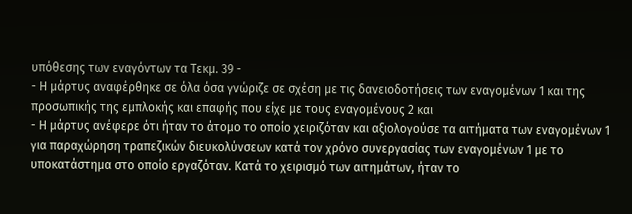υπόθεσης των εναγόντων τα Τεκμ. 39 -
- Η μάρτυς αναφέρθηκε σε όλα όσα γνώριζε σε σχέση με τις δανειοδοτήσεις των εναγομένων 1 και της προσωπικής της εμπλοκής και επαφής που είχε με τους εναγομένους 2 και
- Η μάρτυς ανέφερε ότι ήταν το άτομο το οποίο χειριζόταν και αξιολογούσε τα αιτήματα των εναγομένων 1 για παραχώρηση τραπεζικών διευκολύνσεων κατά τον χρόνο συνεργασίας των εναγομένων 1 με το υποκατάστημα στο οποίο εργαζόταν. Κατά το χειρισμό των αιτημάτων, ήταν το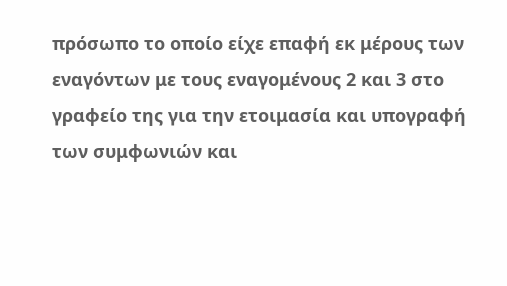πρόσωπο το οποίο είχε επαφή εκ μέρους των εναγόντων με τους εναγομένους 2 και 3 στο γραφείο της για την ετοιμασία και υπογραφή των συμφωνιών και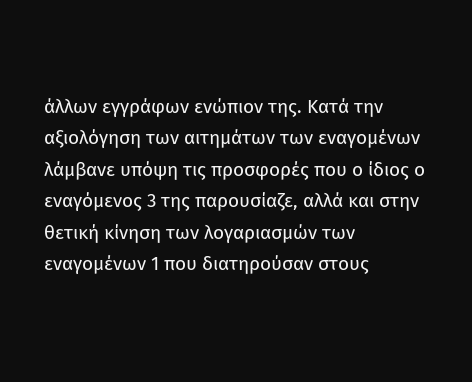άλλων εγγράφων ενώπιον της. Κατά την αξιολόγηση των αιτημάτων των εναγομένων λάμβανε υπόψη τις προσφορές που ο ίδιος ο εναγόμενος 3 της παρουσίαζε, αλλά και στην θετική κίνηση των λογαριασμών των εναγομένων 1 που διατηρούσαν στους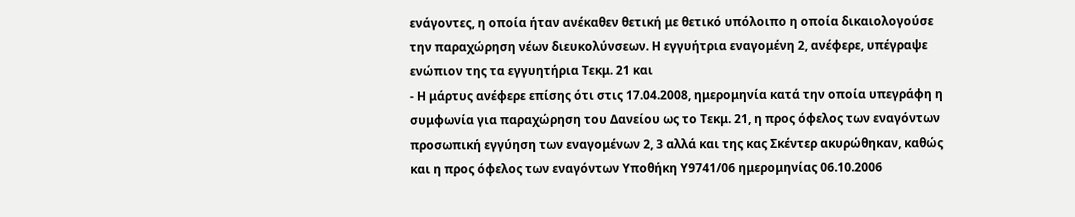ενάγοντες, η οποία ήταν ανέκαθεν θετική με θετικό υπόλοιπο η οποία δικαιολογούσε την παραχώρηση νέων διευκολύνσεων. Η εγγυήτρια εναγομένη 2, ανέφερε, υπέγραψε ενώπιον της τα εγγυητήρια Τεκμ. 21 και
- Η μάρτυς ανέφερε επίσης ότι στις 17.04.2008, ημερομηνία κατά την οποία υπεγράφη η συμφωνία για παραχώρηση του Δανείου ως το Τεκμ. 21, η προς όφελος των εναγόντων προσωπική εγγύηση των εναγομένων 2, 3 αλλά και της κας Σκέντερ ακυρώθηκαν, καθώς και η προς όφελος των εναγόντων Υποθήκη Υ9741/06 ημερομηνίας 06.10.2006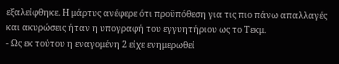εξαλείφθηκε. Η μάρτυς ανέφερε ότι προϋπόθεση για τις πιο πάνω απαλλαγές και ακυρώσεις ήταν η υπογραφή του εγγυητήριου ως το Τεκμ.
- Ως εκ τούτου η εναγομένη 2 είχε ενημερωθεί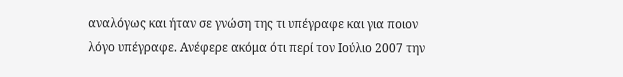αναλόγως και ήταν σε γνώση της τι υπέγραφε και για ποιον λόγο υπέγραφε. Ανέφερε ακόμα ότι περί τον Ιούλιο 2007 την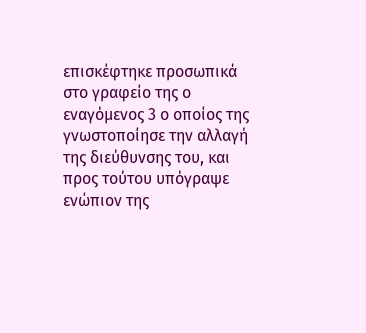επισκέφτηκε προσωπικά στο γραφείο της ο εναγόμενος 3 ο οποίος της γνωστοποίησε την αλλαγή της διεύθυνσης του, και προς τούτου υπόγραψε ενώπιον της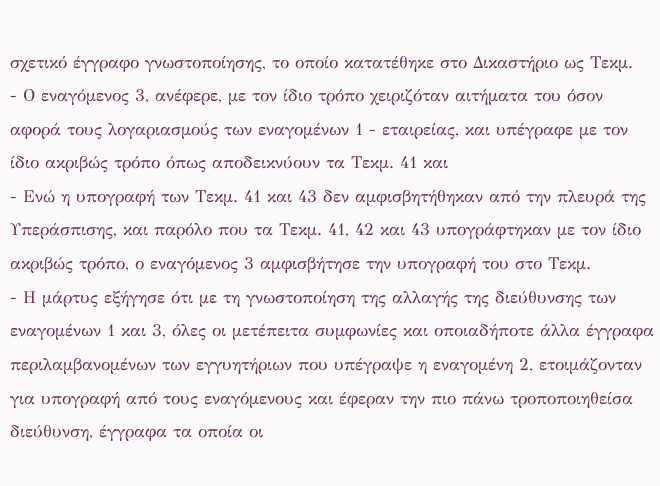σχετικό έγγραφο γνωστοποίησης, το οποίο κατατέθηκε στο Δικαστήριο ως Τεκμ.
- Ο εναγόμενος 3, ανέφερε, με τον ίδιο τρόπο χειριζόταν αιτήματα του όσον αφορά τους λογαριασμούς των εναγομένων 1 - εταιρείας, και υπέγραφε με τον ίδιο ακριβώς τρόπο όπως αποδεικνύουν τα Τεκμ. 41 και
- Ενώ η υπογραφή των Τεκμ. 41 και 43 δεν αμφισβητήθηκαν από την πλευρά της Υπεράσπισης, και παρόλο που τα Τεκμ. 41, 42 και 43 υπογράφτηκαν με τον ίδιο ακριβώς τρόπο, ο εναγόμενος 3 αμφισβήτησε την υπογραφή του στο Τεκμ.
- Η μάρτυς εξήγησε ότι με τη γνωστοποίηση της αλλαγής της διεύθυνσης των εναγομένων 1 και 3, όλες οι μετέπειτα συμφωνίες και οποιαδήποτε άλλα έγγραφα περιλαμβανομένων των εγγυητήριων που υπέγραψε η εναγομένη 2, ετοιμάζονταν για υπογραφή από τους εναγόμενους και έφεραν την πιο πάνω τροποποιηθείσα διεύθυνση, έγγραφα τα οποία οι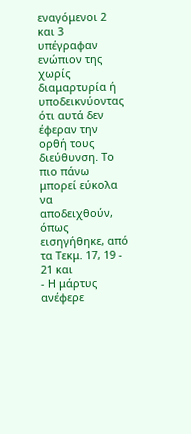εναγόμενοι 2 και 3 υπέγραφαν ενώπιον της χωρίς διαμαρτυρία ή υποδεικνύοντας ότι αυτά δεν έφεραν την ορθή τους διεύθυνση. Το πιο πάνω μπορεί εύκολα να αποδειχθούν, όπως εισηγήθηκε, από τα Τεκμ. 17, 19 - 21 και
- Η μάρτυς ανέφερε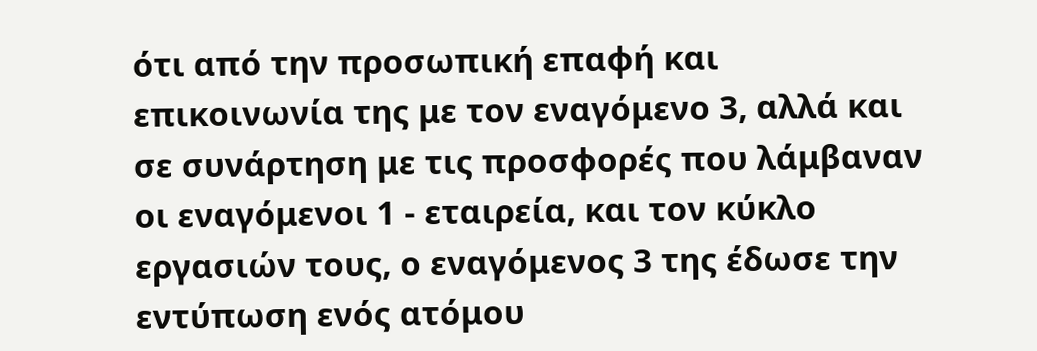ότι από την προσωπική επαφή και επικοινωνία της με τον εναγόμενο 3, αλλά και σε συνάρτηση με τις προσφορές που λάμβαναν οι εναγόμενοι 1 - εταιρεία, και τον κύκλο εργασιών τους, ο εναγόμενος 3 της έδωσε την εντύπωση ενός ατόμου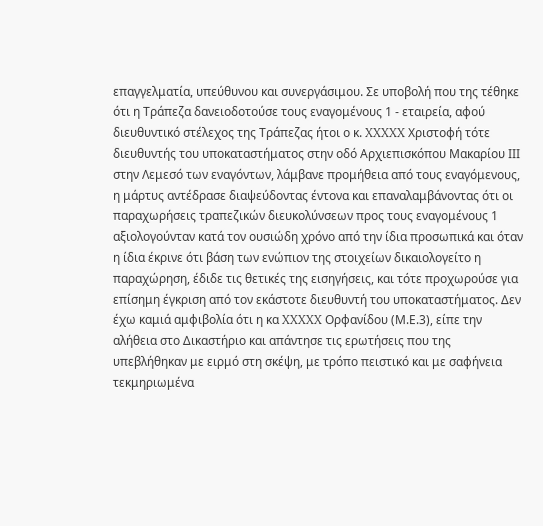επαγγελματία, υπεύθυνου και συνεργάσιμου. Σε υποβολή που της τέθηκε ότι η Τράπεζα δανειοδοτούσε τους εναγομένους 1 - εταιρεία, αφού διευθυντικό στέλεχος της Τράπεζας ήτοι ο κ. XXXXX Χριστοφή τότε διευθυντής του υποκαταστήματος στην οδό Αρχιεπισκόπου Μακαρίου ΙΙΙ στην Λεμεσό των εναγόντων, λάμβανε προμήθεια από τους εναγόμενους, η μάρτυς αντέδρασε διαψεύδοντας έντονα και επαναλαμβάνοντας ότι οι παραχωρήσεις τραπεζικών διευκολύνσεων προς τους εναγομένους 1 αξιολογούνταν κατά τον ουσιώδη χρόνο από την ίδια προσωπικά και όταν η ίδια έκρινε ότι βάση των ενώπιον της στοιχείων δικαιολογείτο η παραχώρηση, έδιδε τις θετικές της εισηγήσεις, και τότε προχωρούσε για επίσημη έγκριση από τον εκάστοτε διευθυντή του υποκαταστήματος. Δεν έχω καμιά αμφιβολία ότι η κα XXXXX Ορφανίδου (Μ.Ε.3), είπε την αλήθεια στο Δικαστήριο και απάντησε τις ερωτήσεις που της υπεβλήθηκαν με ειρμό στη σκέψη, με τρόπο πειστικό και με σαφήνεια τεκμηριωμένα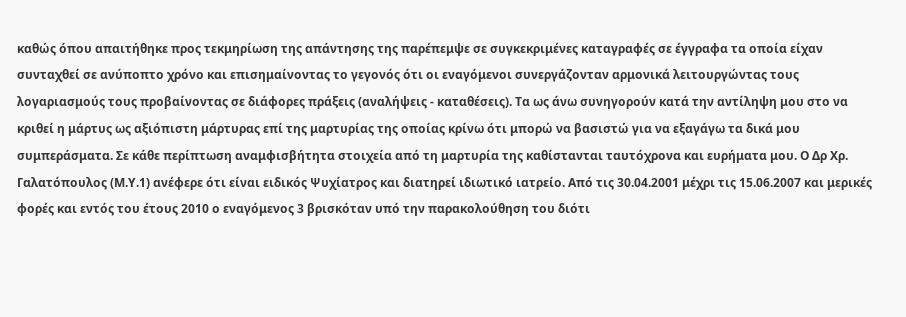καθώς όπου απαιτήθηκε προς τεκμηρίωση της απάντησης της παρέπεμψε σε συγκεκριμένες καταγραφές σε έγγραφα τα οποία είχαν συνταχθεί σε ανύποπτο χρόνο και επισημαίνοντας το γεγονός ότι οι εναγόμενοι συνεργάζονταν αρμονικά λειτουργώντας τους λογαριασμούς τους προβαίνοντας σε διάφορες πράξεις (αναλήψεις - καταθέσεις). Τα ως άνω συνηγορούν κατά την αντίληψη μου στο να κριθεί η μάρτυς ως αξιόπιστη μάρτυρας επί της μαρτυρίας της οποίας κρίνω ότι μπορώ να βασιστώ για να εξαγάγω τα δικά μου συμπεράσματα. Σε κάθε περίπτωση αναμφισβήτητα στοιχεία από τη μαρτυρία της καθίστανται ταυτόχρονα και ευρήματα μου. Ο Δρ Χρ. Γαλατόπουλος (Μ.Υ.1) ανέφερε ότι είναι ειδικός Ψυχίατρος και διατηρεί ιδιωτικό ιατρείο. Από τις 30.04.2001 μέχρι τις 15.06.2007 και μερικές φορές και εντός του έτους 2010 ο εναγόμενος 3 βρισκόταν υπό την παρακολούθηση του διότι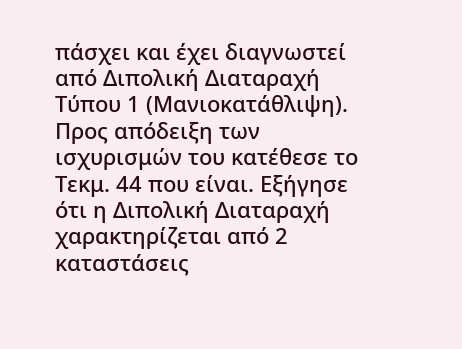πάσχει και έχει διαγνωστεί από Διπολική Διαταραχή Τύπου 1 (Μανιοκατάθλιψη). Προς απόδειξη των ισχυρισμών του κατέθεσε το Τεκμ. 44 που είναι. Εξήγησε ότι η Διπολική Διαταραχή χαρακτηρίζεται από 2 καταστάσεις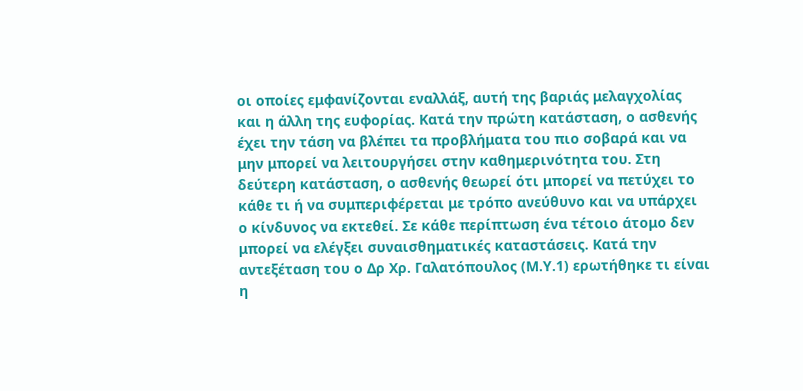οι οποίες εμφανίζονται εναλλάξ, αυτή της βαριάς μελαγχολίας και η άλλη της ευφορίας. Κατά την πρώτη κατάσταση, ο ασθενής έχει την τάση να βλέπει τα προβλήματα του πιο σοβαρά και να μην μπορεί να λειτουργήσει στην καθημερινότητα του. Στη δεύτερη κατάσταση, ο ασθενής θεωρεί ότι μπορεί να πετύχει το κάθε τι ή να συμπεριφέρεται με τρόπο ανεύθυνο και να υπάρχει ο κίνδυνος να εκτεθεί. Σε κάθε περίπτωση ένα τέτοιο άτομο δεν μπορεί να ελέγξει συναισθηματικές καταστάσεις. Κατά την αντεξέταση του ο Δρ Χρ. Γαλατόπουλος (Μ.Υ.1) ερωτήθηκε τι είναι η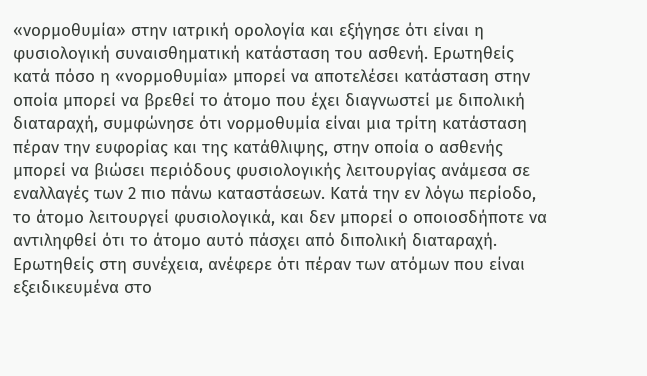«νορμοθυμία» στην ιατρική ορολογία και εξήγησε ότι είναι η φυσιολογική συναισθηματική κατάσταση του ασθενή. Ερωτηθείς κατά πόσο η «νορμοθυμία» μπορεί να αποτελέσει κατάσταση στην οποία μπορεί να βρεθεί το άτομο που έχει διαγνωστεί με διπολική διαταραχή, συμφώνησε ότι νορμοθυμία είναι μια τρίτη κατάσταση πέραν την ευφορίας και της κατάθλιψης, στην οποία ο ασθενής μπορεί να βιώσει περιόδους φυσιολογικής λειτουργίας ανάμεσα σε εναλλαγές των 2 πιο πάνω καταστάσεων. Κατά την εν λόγω περίοδο, το άτομο λειτουργεί φυσιολογικά, και δεν μπορεί ο οποιοσδήποτε να αντιληφθεί ότι το άτομο αυτό πάσχει από διπολική διαταραχή. Ερωτηθείς στη συνέχεια, ανέφερε ότι πέραν των ατόμων που είναι εξειδικευμένα στο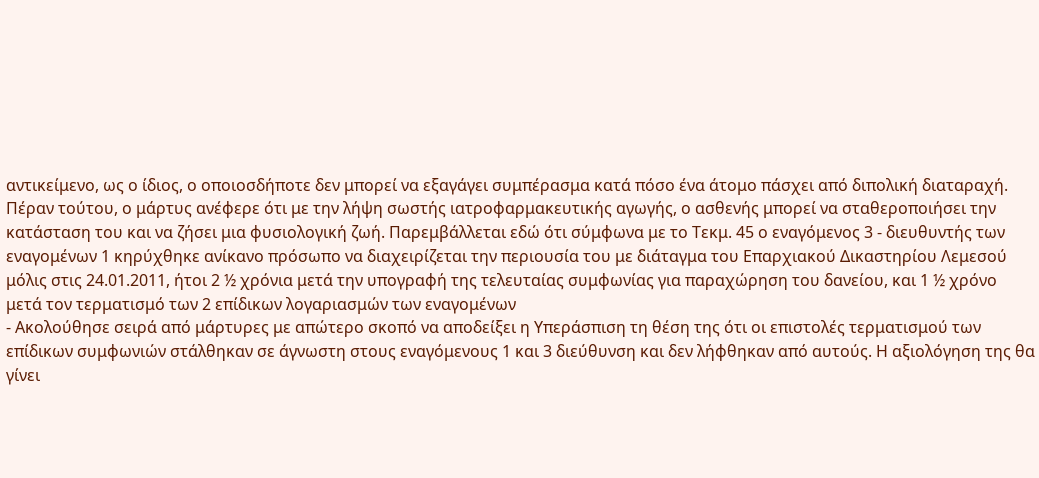αντικείμενο, ως ο ίδιος, ο οποιοσδήποτε δεν μπορεί να εξαγάγει συμπέρασμα κατά πόσο ένα άτομο πάσχει από διπολική διαταραχή. Πέραν τούτου, ο μάρτυς ανέφερε ότι με την λήψη σωστής ιατροφαρμακευτικής αγωγής, ο ασθενής μπορεί να σταθεροποιήσει την κατάσταση του και να ζήσει μια φυσιολογική ζωή. Παρεμβάλλεται εδώ ότι σύμφωνα με το Τεκμ. 45 ο εναγόμενος 3 - διευθυντής των εναγομένων 1 κηρύχθηκε ανίκανο πρόσωπο να διαχειρίζεται την περιουσία του με διάταγμα του Επαρχιακού Δικαστηρίου Λεμεσού μόλις στις 24.01.2011, ήτοι 2 ½ χρόνια μετά την υπογραφή της τελευταίας συμφωνίας για παραχώρηση του δανείου, και 1 ½ χρόνο μετά τον τερματισμό των 2 επίδικων λογαριασμών των εναγομένων
- Ακολούθησε σειρά από μάρτυρες με απώτερο σκοπό να αποδείξει η Υπεράσπιση τη θέση της ότι οι επιστολές τερματισμού των επίδικων συμφωνιών στάλθηκαν σε άγνωστη στους εναγόμενους 1 και 3 διεύθυνση και δεν λήφθηκαν από αυτούς. Η αξιολόγηση της θα γίνει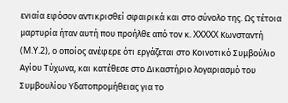ενιαία εφόσον αντικρισθεί σφαιρικά και στο σύνολο της. Ως τέτοια μαρτυρία ήταν αυτή που προήλθε από τον κ. XXXXX Κωνσταντή (M.Y.2), ο οποίος ανέφερε ότι εργάζεται στο Κοινοτικό Συμβούλιο Αγίου Τύχωνα, και κατέθεσε στο Δικαστήριο λογαριασμό του Συμβουλίου Υδατοπρομήθειας για το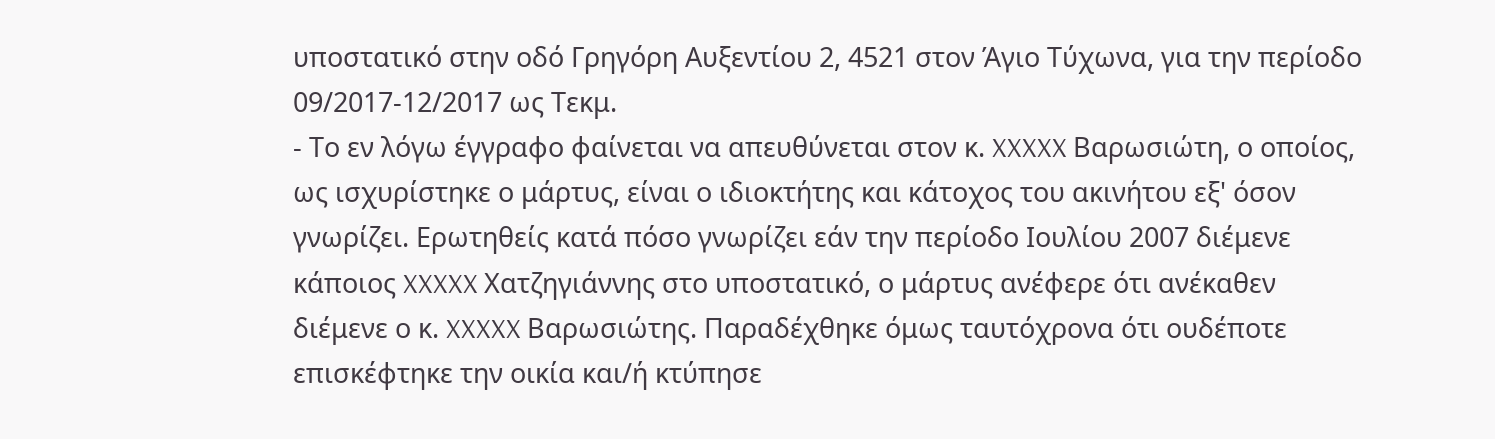υποστατικό στην οδό Γρηγόρη Αυξεντίου 2, 4521 στον Άγιο Τύχωνα, για την περίοδο 09/2017-12/2017 ως Τεκμ.
- Το εν λόγω έγγραφο φαίνεται να απευθύνεται στον κ. XXXXX Βαρωσιώτη, ο οποίος, ως ισχυρίστηκε ο μάρτυς, είναι ο ιδιοκτήτης και κάτοχος του ακινήτου εξ' όσον γνωρίζει. Ερωτηθείς κατά πόσο γνωρίζει εάν την περίοδο Ιουλίου 2007 διέμενε κάποιος XXXXX Χατζηγιάννης στο υποστατικό, ο μάρτυς ανέφερε ότι ανέκαθεν διέμενε ο κ. XXXXX Βαρωσιώτης. Παραδέχθηκε όμως ταυτόχρονα ότι ουδέποτε επισκέφτηκε την οικία και/ή κτύπησε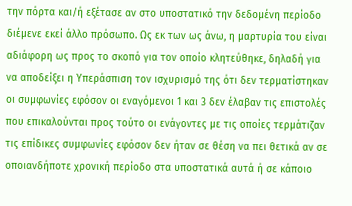την πόρτα και/ή εξέτασε αν στο υποστατικό την δεδομένη περίοδο διέμενε εκεί άλλο πρόσωπο. Ως εκ των ως άνω, η μαρτυρία του είναι αδιάφορη ως προς το σκοπό για τον οποίο κλητεύθηκε, δηλαδή για να αποδείξει η Υπεράσπιση τον ισχυρισμό της ότι δεν τερματίστηκαν οι συμφωνίες εφόσον οι εναγόμενοι 1 και 3 δεν έλαβαν τις επιστολές που επικαλούνται προς τούτο οι ενάγοντες με τις οποίες τερμάτιζαν τις επίδικες συμφωνίες εφόσον δεν ήταν σε θέση να πει θετικά αν σε οποιανδήποτε χρονική περίοδο στα υποστατικά αυτά ή σε κάποιο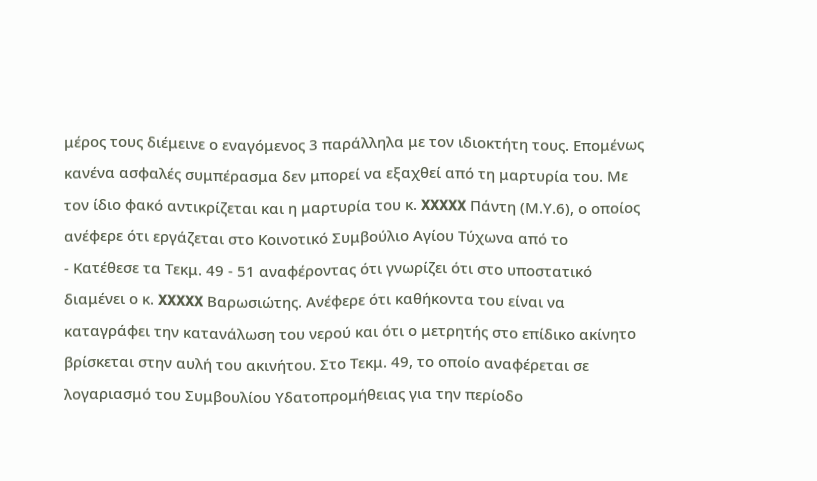μέρος τους διέμεινε ο εναγόμενος 3 παράλληλα με τον ιδιοκτήτη τους. Επομένως κανένα ασφαλές συμπέρασμα δεν μπορεί να εξαχθεί από τη μαρτυρία του. Με τον ίδιο φακό αντικρίζεται και η μαρτυρία του κ. XXXXX Πάντη (Μ.Υ.6), ο οποίος ανέφερε ότι εργάζεται στο Κοινοτικό Συμβούλιο Αγίου Τύχωνα από το
- Κατέθεσε τα Τεκμ. 49 - 51 αναφέροντας ότι γνωρίζει ότι στο υποστατικό διαμένει ο κ. XXXXX Βαρωσιώτης. Ανέφερε ότι καθήκοντα του είναι να καταγράφει την κατανάλωση του νερού και ότι ο μετρητής στο επίδικο ακίνητο βρίσκεται στην αυλή του ακινήτου. Στο Τεκμ. 49, το οποίο αναφέρεται σε λογαριασμό του Συμβουλίου Υδατοπρομήθειας για την περίοδο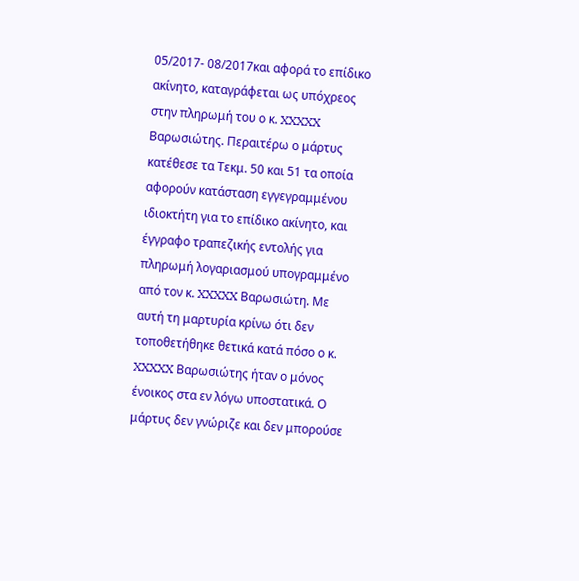05/2017- 08/2017και αφορά το επίδικο ακίνητο, καταγράφεται ως υπόχρεος στην πληρωμή του ο κ. XXXXX Βαρωσιώτης. Περαιτέρω ο μάρτυς κατέθεσε τα Τεκμ. 50 και 51 τα οποία αφορούν κατάσταση εγγεγραμμένου ιδιοκτήτη για το επίδικο ακίνητο, και έγγραφο τραπεζικής εντολής για πληρωμή λογαριασμού υπογραμμένο από τον κ. XXXXX Βαρωσιώτη. Με αυτή τη μαρτυρία κρίνω ότι δεν τοποθετήθηκε θετικά κατά πόσο ο κ. XXXXX Βαρωσιώτης ήταν ο μόνος ένοικος στα εν λόγω υποστατικά. Ο μάρτυς δεν γνώριζε και δεν μπορούσε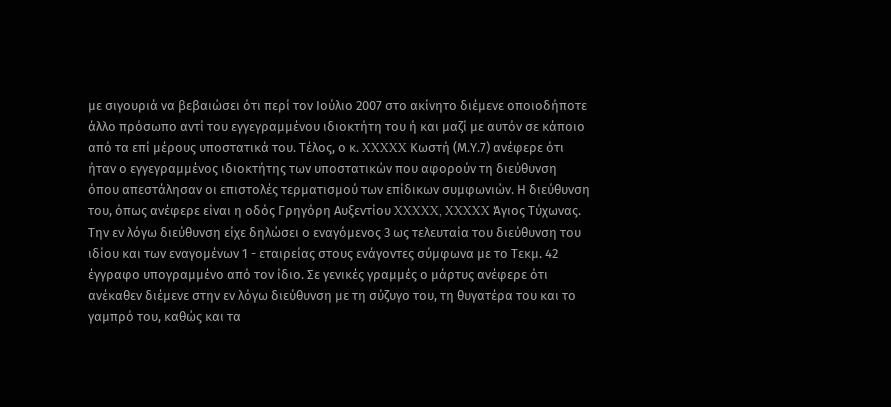με σιγουριά να βεβαιώσει ότι περί τον Ιούλιο 2007 στο ακίνητο διέμενε οποιοδήποτε άλλο πρόσωπο αντί του εγγεγραμμένου ιδιοκτήτη του ή και μαζί με αυτόν σε κάποιο από τα επί μέρους υποστατικά του. Τέλος, ο κ. XXXXX Κωστή (Μ.Υ.7) ανέφερε ότι ήταν ο εγγεγραμμένος ιδιοκτήτης των υποστατικών που αφορούν τη διεύθυνση όπου απεστάλησαν οι επιστολές τερματισμού των επίδικων συμφωνιών. Η διεύθυνση του, όπως ανέφερε είναι η οδός Γρηγόρη Αυξεντίου XXXXX, XXXXX Άγιος Τύχωνας. Την εν λόγω διεύθυνση είχε δηλώσει ο εναγόμενος 3 ως τελευταία του διεύθυνση του ιδίου και των εναγομένων 1 - εταιρείας στους ενάγοντες σύμφωνα με το Τεκμ. 42 έγγραφο υπογραμμένο από τον ίδιο. Σε γενικές γραμμές ο μάρτυς ανέφερε ότι ανέκαθεν διέμενε στην εν λόγω διεύθυνση με τη σύζυγο του, τη θυγατέρα του και το γαμπρό του, καθώς και τα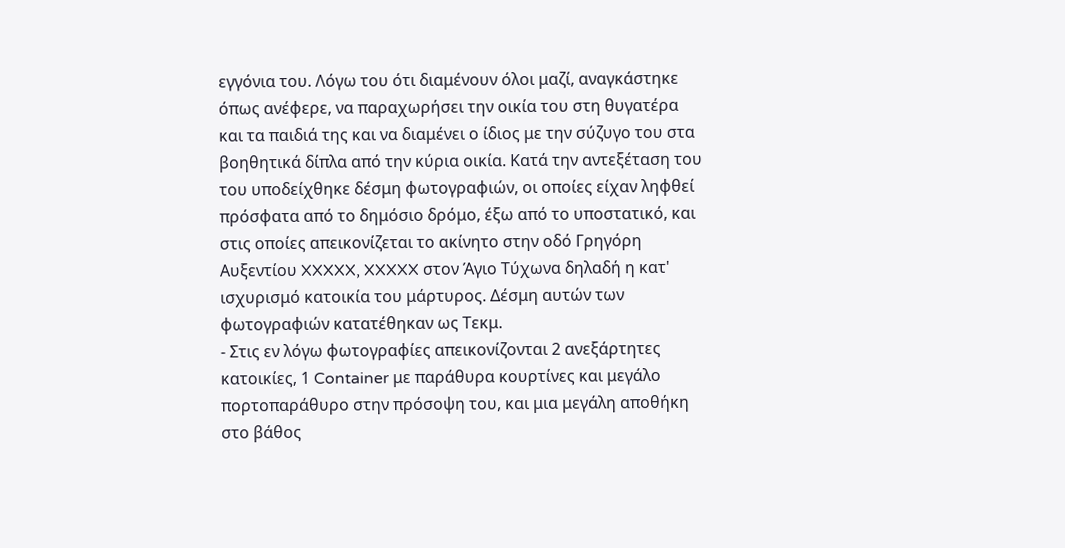εγγόνια του. Λόγω του ότι διαμένουν όλοι μαζί, αναγκάστηκε όπως ανέφερε, να παραχωρήσει την οικία του στη θυγατέρα και τα παιδιά της και να διαμένει ο ίδιος με την σύζυγο του στα βοηθητικά δίπλα από την κύρια οικία. Κατά την αντεξέταση του του υποδείχθηκε δέσμη φωτογραφιών, οι οποίες είχαν ληφθεί πρόσφατα από το δημόσιο δρόμο, έξω από το υποστατικό, και στις οποίες απεικονίζεται το ακίνητο στην οδό Γρηγόρη Αυξεντίου XXXXX, XXXXX στον Άγιο Τύχωνα δηλαδή η κατ' ισχυρισμό κατοικία του μάρτυρος. Δέσμη αυτών των φωτογραφιών κατατέθηκαν ως Τεκμ.
- Στις εν λόγω φωτογραφίες απεικονίζονται 2 ανεξάρτητες κατοικίες, 1 Container με παράθυρα κουρτίνες και μεγάλο πορτοπαράθυρο στην πρόσοψη του, και μια μεγάλη αποθήκη στο βάθος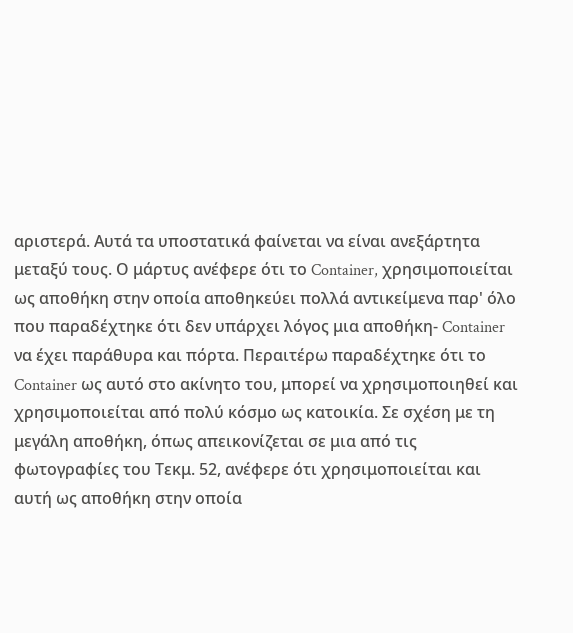αριστερά. Αυτά τα υποστατικά φαίνεται να είναι ανεξάρτητα μεταξύ τους. Ο μάρτυς ανέφερε ότι το Container, χρησιμοποιείται ως αποθήκη στην οποία αποθηκεύει πολλά αντικείμενα παρ' όλο που παραδέχτηκε ότι δεν υπάρχει λόγος μια αποθήκη- Container να έχει παράθυρα και πόρτα. Περαιτέρω παραδέχτηκε ότι το Container ως αυτό στο ακίνητο του, μπορεί να χρησιμοποιηθεί και χρησιμοποιείται από πολύ κόσμο ως κατοικία. Σε σχέση με τη μεγάλη αποθήκη, όπως απεικονίζεται σε μια από τις φωτογραφίες του Τεκμ. 52, ανέφερε ότι χρησιμοποιείται και αυτή ως αποθήκη στην οποία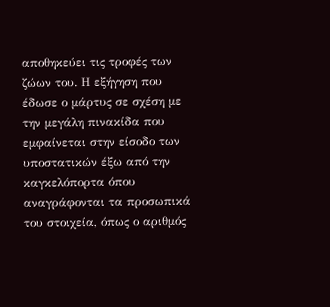αποθηκεύει τις τροφές των ζώων του. Η εξήγηση που έδωσε ο μάρτυς σε σχέση με την μεγάλη πινακίδα που εμφαίνεται στην είσοδο των υποστατικών έξω από την καγκελόπορτα όπου αναγράφονται τα προσωπικά του στοιχεία, όπως ο αριθμός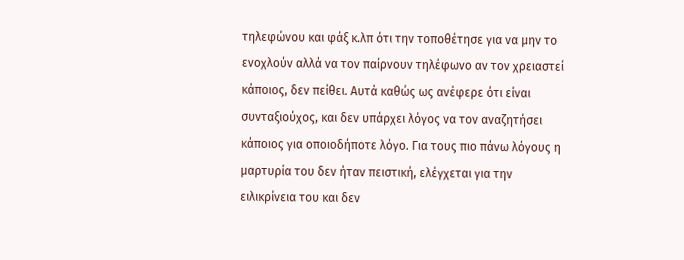τηλεφώνου και φάξ κ.λπ ότι την τοποθέτησε για να μην το ενοχλούν αλλά να τον παίρνουν τηλέφωνο αν τον χρειαστεί κάποιος, δεν πείθει. Αυτά καθώς ως ανέφερε ότι είναι συνταξιούχος, και δεν υπάρχει λόγος να τον αναζητήσει κάποιος για οποιοδήποτε λόγο. Για τους πιο πάνω λόγους η μαρτυρία του δεν ήταν πειστική, ελέγχεται για την ειλικρίνεια του και δεν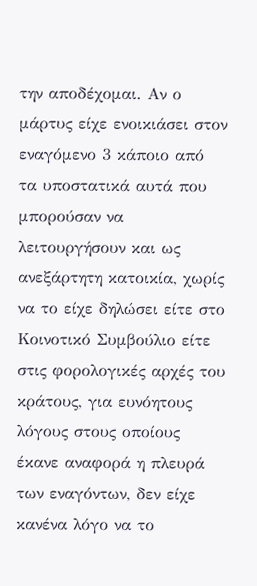την αποδέχομαι. Αν ο μάρτυς είχε ενοικιάσει στον εναγόμενο 3 κάποιο από τα υποστατικά αυτά που μπορούσαν να λειτουργήσουν και ως ανεξάρτητη κατοικία, χωρίς να το είχε δηλώσει είτε στο Κοινοτικό Συμβούλιο είτε στις φορολογικές αρχές του κράτους, για ευνόητους λόγους στους οποίους έκανε αναφορά η πλευρά των εναγόντων, δεν είχε κανένα λόγο να το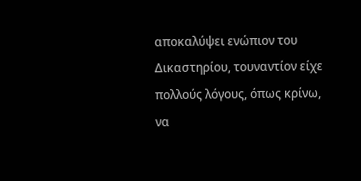αποκαλύψει ενώπιον του Δικαστηρίου, τουναντίον είχε πολλούς λόγους, όπως κρίνω, να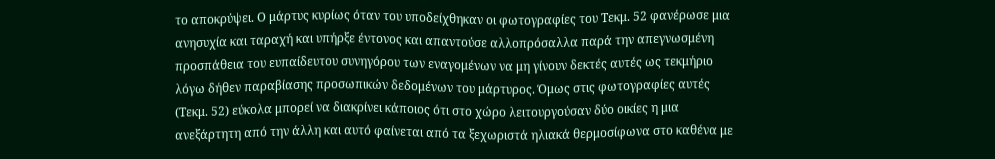το αποκρύψει. Ο μάρτυς κυρίως όταν του υποδείχθηκαν οι φωτογραφίες του Τεκμ. 52 φανέρωσε μια ανησυχία και ταραχή και υπήρξε έντονος και απαντούσε αλλοπρόσαλλα παρά την απεγνωσμένη προσπάθεια του ευπαίδευτου συνηγόρου των εναγομένων να μη γίνουν δεκτές αυτές ως τεκμήριο λόγω δήθεν παραβίασης προσωπικών δεδομένων του μάρτυρος. Όμως στις φωτογραφίες αυτές (Τεκμ. 52) εύκολα μπορεί να διακρίνει κάποιος ότι στο χώρο λειτουργούσαν δύο οικίες η μια ανεξάρτητη από την άλλη και αυτό φαίνεται από τα ξεχωριστά ηλιακά θερμοσίφωνα στο καθένα με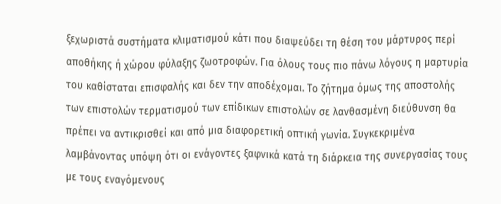ξεχωριστά συστήματα κλιματισμού κάτι που διαψεύδει τη θέση του μάρτυρος περί αποθήκης ή χώρου φύλαξης ζωοτροφών. Για όλους τους πιο πάνω λόγους η μαρτυρία του καθίσταται επισφαλής και δεν την αποδέχομαι. Το ζήτημα όμως της αποστολής των επιστολών τερματισμού των επίδικων επιστολών σε λανθασμένη διεύθυνση θα πρέπει να αντικρισθεί και από μια διαφορετική οπτική γωνία. Συγκεκριμένα λαμβάνοντας υπόψη ότι οι ενάγοντες ξαφνικά κατά τη διάρκεια της συνεργασίας τους με τους εναγόμενους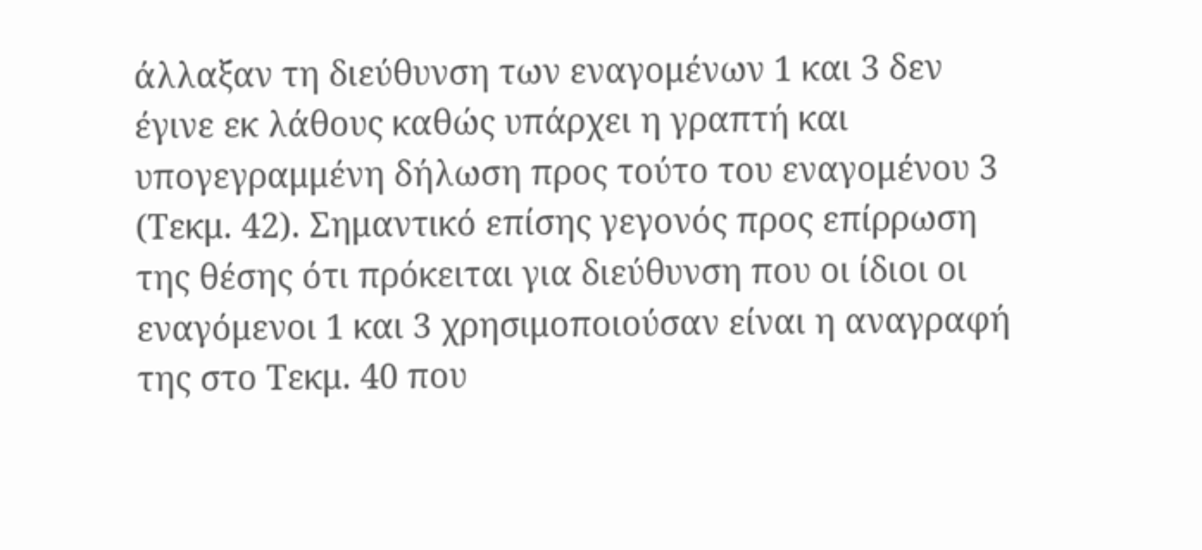άλλαξαν τη διεύθυνση των εναγομένων 1 και 3 δεν έγινε εκ λάθους καθώς υπάρχει η γραπτή και υπογεγραμμένη δήλωση προς τούτο του εναγομένου 3 (Τεκμ. 42). Σημαντικό επίσης γεγονός προς επίρρωση της θέσης ότι πρόκειται για διεύθυνση που οι ίδιοι οι εναγόμενοι 1 και 3 χρησιμοποιούσαν είναι η αναγραφή της στο Τεκμ. 40 που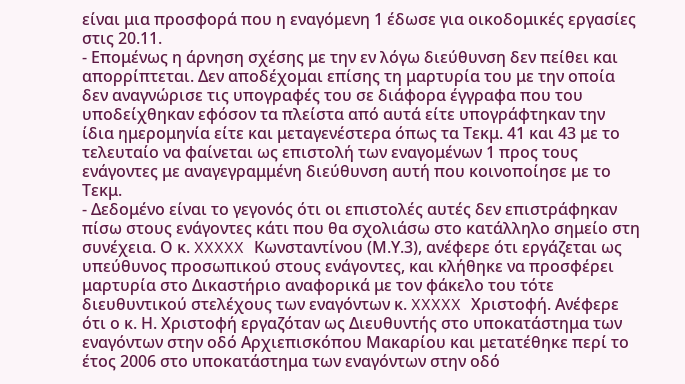είναι μια προσφορά που η εναγόμενη 1 έδωσε για οικοδομικές εργασίες στις 20.11.
- Επομένως η άρνηση σχέσης με την εν λόγω διεύθυνση δεν πείθει και απορρίπτεται. Δεν αποδέχομαι επίσης τη μαρτυρία του με την οποία δεν αναγνώρισε τις υπογραφές του σε διάφορα έγγραφα που του υποδείχθηκαν εφόσον τα πλείστα από αυτά είτε υπογράφτηκαν την ίδια ημερομηνία είτε και μεταγενέστερα όπως τα Τεκμ. 41 και 43 με το τελευταίο να φαίνεται ως επιστολή των εναγομένων 1 προς τους ενάγοντες με αναγεγραμμένη διεύθυνση αυτή που κοινοποίησε με το Τεκμ.
- Δεδομένο είναι το γεγονός ότι οι επιστολές αυτές δεν επιστράφηκαν πίσω στους ενάγοντες κάτι που θα σχολιάσω στο κατάλληλο σημείο στη συνέχεια. Ο κ. XXXXX Κωνσταντίνου (Μ.Υ.3), ανέφερε ότι εργάζεται ως υπεύθυνος προσωπικού στους ενάγοντες, και κλήθηκε να προσφέρει μαρτυρία στο Δικαστήριο αναφορικά με τον φάκελο του τότε διευθυντικού στελέχους των εναγόντων κ. XXXXX Χριστοφή. Ανέφερε ότι ο κ. Η. Χριστοφή εργαζόταν ως Διευθυντής στο υποκατάστημα των εναγόντων στην οδό Αρχιεπισκόπου Μακαρίου και μετατέθηκε περί το έτος 2006 στο υποκατάστημα των εναγόντων στην οδό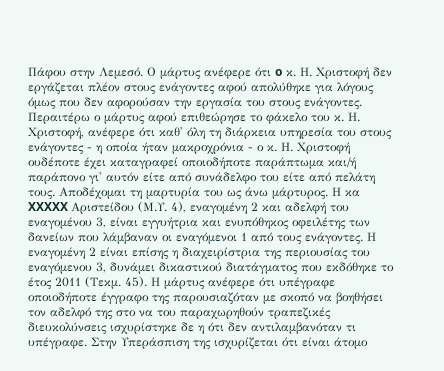Πάφου στην Λεμεσό. Ο μάρτυς ανέφερε ότι o κ. Η. Χριστοφή δεν εργάζεται πλέον στους ενάγοντες αφού απολύθηκε για λόγους όμως που δεν αφορούσαν την εργασία του στους ενάγοντες. Περαιτέρω ο μάρτυς αφού επιθεώρησε το φάκελο του κ. Η. Χριστοφή, ανέφερε ότι καθ' όλη τη διάρκεια υπηρεσία του στους ενάγοντες - η οποία ήταν μακροχρόνια - ο κ. Η. Χριστοφή ουδέποτε έχει καταγραφεί οποιοδήποτε παράπτωμα και/ή παράπονο γι' αυτόν είτε από συνάδελφο του είτε από πελάτη τους. Αποδέχομαι τη μαρτυρία του ως άνω μάρτυρος. Η κα XXXXX Αριστείδου (Μ.Υ. 4), εναγομένη 2 και αδελφή του εναγομένου 3, είναι εγγυήτρια και ενυπόθηκος οφειλέτης των δανείων που λάμβαναν οι εναγόμενοι 1 από τους ενάγοντες. Η εναγομένη 2 είναι επίσης η διαχειρίστρια της περιουσίας του εναγόμενου 3, δυνάμει δικαστικού διατάγματος που εκδόθηκε το έτος 2011 (Τεκμ. 45). Η μάρτυς ανέφερε ότι υπέγραφε οποιοδήποτε έγγραφο της παρουσιαζόταν με σκοπό να βοηθήσει τον αδελφό της στο να του παραχωρηθούν τραπεζικές διευκολύνσεις ισχυρίστηκε δε η ότι δεν αντιλαμβανόταν τι υπέγραφε. Στην Υπεράσπιση της ισχυρίζεται ότι είναι άτομο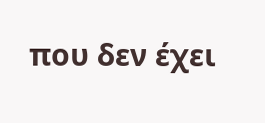που δεν έχει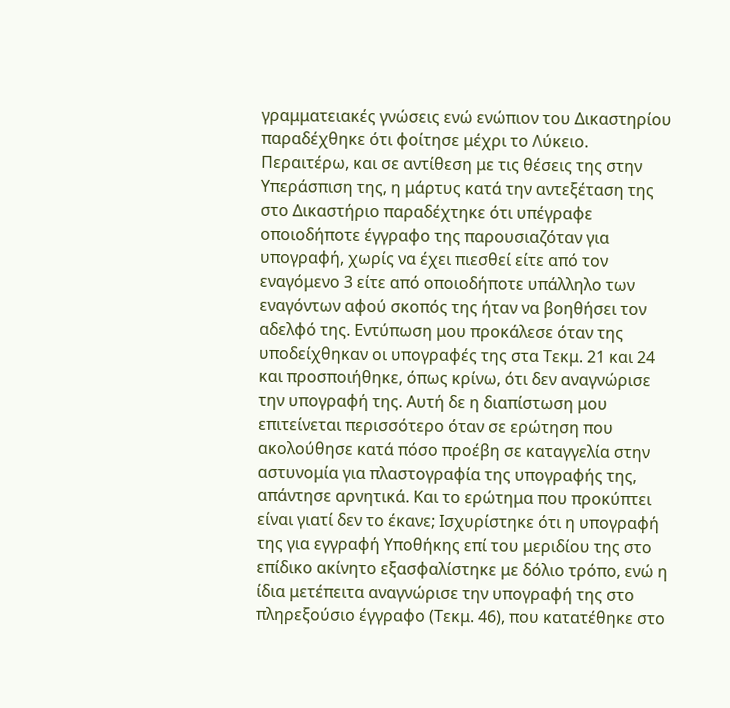γραμματειακές γνώσεις ενώ ενώπιον του Δικαστηρίου παραδέχθηκε ότι φοίτησε μέχρι το Λύκειο. Περαιτέρω, και σε αντίθεση με τις θέσεις της στην Υπεράσπιση της, η μάρτυς κατά την αντεξέταση της στο Δικαστήριο παραδέχτηκε ότι υπέγραφε οποιοδήποτε έγγραφο της παρουσιαζόταν για υπογραφή, χωρίς να έχει πιεσθεί είτε από τον εναγόμενο 3 είτε από οποιοδήποτε υπάλληλο των εναγόντων αφού σκοπός της ήταν να βοηθήσει τον αδελφό της. Εντύπωση μου προκάλεσε όταν της υποδείχθηκαν οι υπογραφές της στα Τεκμ. 21 και 24 και προσποιήθηκε, όπως κρίνω, ότι δεν αναγνώρισε την υπογραφή της. Αυτή δε η διαπίστωση μου επιτείνεται περισσότερο όταν σε ερώτηση που ακολούθησε κατά πόσο προέβη σε καταγγελία στην αστυνομία για πλαστογραφία της υπογραφής της, απάντησε αρνητικά. Και το ερώτημα που προκύπτει είναι γιατί δεν το έκανε; Ισχυρίστηκε ότι η υπογραφή της για εγγραφή Υποθήκης επί του μεριδίου της στο επίδικο ακίνητο εξασφαλίστηκε με δόλιο τρόπο, ενώ η ίδια μετέπειτα αναγνώρισε την υπογραφή της στο πληρεξούσιο έγγραφο (Τεκμ. 46), που κατατέθηκε στο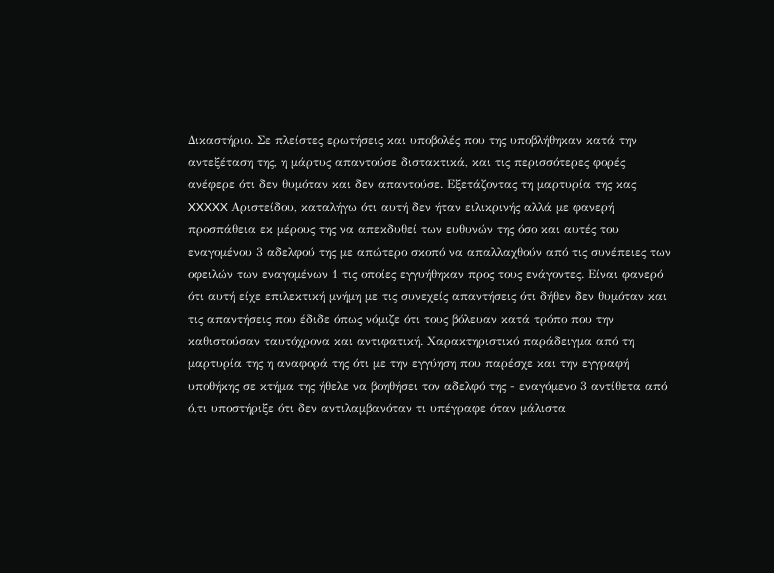Δικαστήριο. Σε πλείστες ερωτήσεις και υποβολές που της υποβλήθηκαν κατά την αντεξέταση της, η μάρτυς απαντούσε διστακτικά, και τις περισσότερες φορές ανέφερε ότι δεν θυμόταν και δεν απαντούσε. Εξετάζοντας τη μαρτυρία της κας XXXXX Αριστείδου, καταλήγω ότι αυτή δεν ήταν ειλικρινής αλλά με φανερή προσπάθεια εκ μέρους της να απεκδυθεί των ευθυνών της όσο και αυτές του εναγομένου 3 αδελφού της με απώτερο σκοπό να απαλλαχθούν από τις συνέπειες των οφειλών των εναγομένων 1 τις οποίες εγγυήθηκαν προς τους ενάγοντες. Είναι φανερό ότι αυτή είχε επιλεκτική μνήμη με τις συνεχείς απαντήσεις ότι δήθεν δεν θυμόταν και τις απαντήσεις που έδιδε όπως νόμιζε ότι τους βόλευαν κατά τρόπο που την καθιστούσαν ταυτόχρονα και αντιφατική. Χαρακτηριστικό παράδειγμα από τη μαρτυρία της η αναφορά της ότι με την εγγύηση που παρέσχε και την εγγραφή υποθήκης σε κτήμα της ήθελε να βοηθήσει τον αδελφό της - εναγόμενο 3 αντίθετα από ό,τι υποστήριξε ότι δεν αντιλαμβανόταν τι υπέγραφε όταν μάλιστα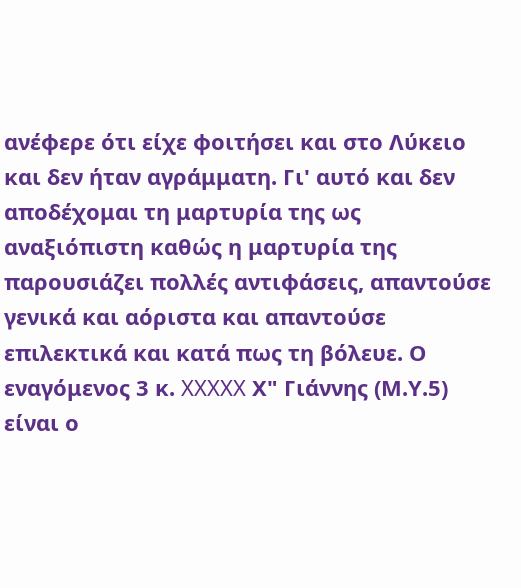ανέφερε ότι είχε φοιτήσει και στο Λύκειο και δεν ήταν αγράμματη. Γι' αυτό και δεν αποδέχομαι τη μαρτυρία της ως αναξιόπιστη καθώς η μαρτυρία της παρουσιάζει πολλές αντιφάσεις, απαντούσε γενικά και αόριστα και απαντούσε επιλεκτικά και κατά πως τη βόλευε. Ο εναγόμενος 3 κ. XXXXX Χ" Γιάννης (Μ.Υ.5) είναι ο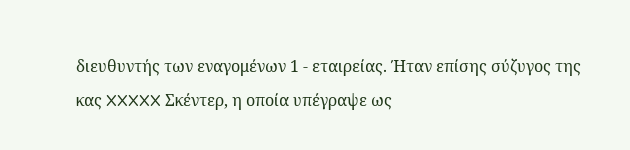διευθυντής των εναγομένων 1 - εταιρείας. Ήταν επίσης σύζυγος της κας XXXXX Σκέντερ, η οποία υπέγραψε ως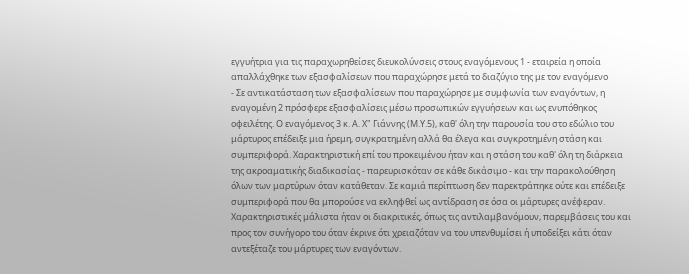εγγυήτρια για τις παραχωρηθείσες διευκολύνσεις στους εναγόμενους 1 - εταιρεία η οποία απαλλάχθηκε των εξασφαλίσεων που παραχώρησε μετά το διαζύγιο της με τον εναγόμενο
- Σε αντικατάσταση των εξασφαλίσεων που παραχώρησε με συμφωνία των εναγόντων, η εναγομένη 2 πρόσφερε εξασφαλίσεις μέσω προσωπικών εγγυήσεων και ως ενυπόθηκος οφειλέτης. Ο εναγόμενος 3 κ. Α. Χ" Γιάννης (Μ.Υ.5), καθ' όλη την παρουσία του στο εδώλιο του μάρτυρος επέδειξε μια ήρεμη, συγκρατημένη αλλά θα έλεγα και συγκροτημένη στάση και συμπεριφορά. Χαρακτηριστική επί του προκειμένου ήταν και η στάση του καθ' όλη τη διάρκεια της ακροαματικής διαδικασίας - παρευρισκόταν σε κάθε δικάσιμο - και την παρακολούθηση όλων των μαρτύρων όταν κατάθεταν. Σε καμιά περίπτωση δεν παρεκτράπηκε ούτε και επέδειξε συμπεριφορά που θα μπορούσε να εκληφθεί ως αντίδραση σε όσα οι μάρτυρες ανέφεραν. Χαρακτηριστικές μάλιστα ήταν οι διακριτικές, όπως τις αντιλαμβανόμουν, παρεμβάσεις του και προς τον συνήγορο του όταν έκρινε ότι χρειαζόταν να του υπενθυμίσει ή υποδείξει κάτι όταν αντεξέταζε του μάρτυρες των εναγόντων.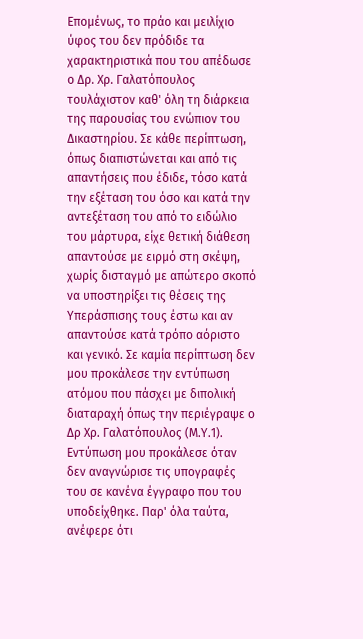Επομένως, το πράο και μειλίχιο ύφος του δεν πρόδιδε τα χαρακτηριστικά που του απέδωσε ο Δρ. Χρ. Γαλατόπουλος τουλάχιστον καθ' όλη τη διάρκεια της παρουσίας του ενώπιον του Δικαστηρίου. Σε κάθε περίπτωση, όπως διαπιστώνεται και από τις απαντήσεις που έδιδε, τόσο κατά την εξέταση του όσο και κατά την αντεξέταση του από το ειδώλιο του μάρτυρα, είχε θετική διάθεση απαντούσε με ειρμό στη σκέψη, χωρίς δισταγμό με απώτερο σκοπό να υποστηρίξει τις θέσεις της Υπεράσπισης τους έστω και αν απαντούσε κατά τρόπο αόριστο και γενικό. Σε καμία περίπτωση δεν μου προκάλεσε την εντύπωση ατόμου που πάσχει με διπολική διαταραχή όπως την περιέγραψε ο Δρ Χρ. Γαλατόπουλος (Μ.Υ.1). Εντύπωση μου προκάλεσε όταν δεν αναγνώρισε τις υπογραφές του σε κανένα έγγραφο που του υποδείχθηκε. Παρ' όλα ταύτα, ανέφερε ότι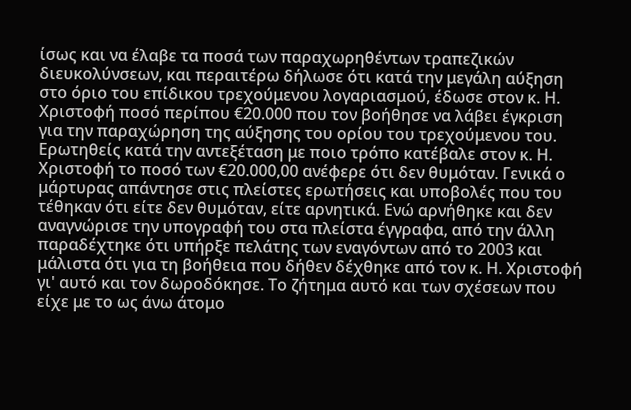ίσως και να έλαβε τα ποσά των παραχωρηθέντων τραπεζικών διευκολύνσεων, και περαιτέρω δήλωσε ότι κατά την μεγάλη αύξηση στο όριο του επίδικου τρεχούμενου λογαριασμού, έδωσε στον κ. Η. Χριστοφή ποσό περίπου €20.000 που τον βοήθησε να λάβει έγκριση για την παραχώρηση της αύξησης του ορίου του τρεχούμενου του. Ερωτηθείς κατά την αντεξέταση με ποιο τρόπο κατέβαλε στον κ. Η. Χριστοφή το ποσό των €20.000,00 ανέφερε ότι δεν θυμόταν. Γενικά ο μάρτυρας απάντησε στις πλείστες ερωτήσεις και υποβολές που του τέθηκαν ότι είτε δεν θυμόταν, είτε αρνητικά. Ενώ αρνήθηκε και δεν αναγνώρισε την υπογραφή του στα πλείστα έγγραφα, από την άλλη παραδέχτηκε ότι υπήρξε πελάτης των εναγόντων από το 2003 και μάλιστα ότι για τη βοήθεια που δήθεν δέχθηκε από τον κ. Η. Χριστοφή γι' αυτό και τον δωροδόκησε. Το ζήτημα αυτό και των σχέσεων που είχε με το ως άνω άτομο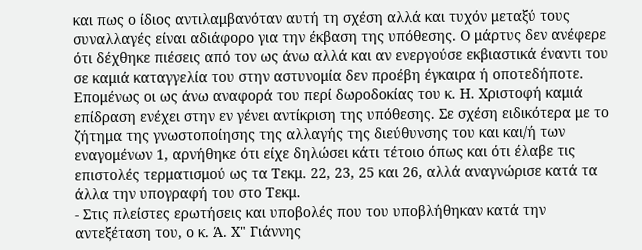και πως ο ίδιος αντιλαμβανόταν αυτή τη σχέση αλλά και τυχόν μεταξύ τους συναλλαγές είναι αδιάφορο για την έκβαση της υπόθεσης. Ο μάρτυς δεν ανέφερε ότι δέχθηκε πιέσεις από τον ως άνω αλλά και αν ενεργούσε εκβιαστικά έναντι του σε καμιά καταγγελία του στην αστυνομία δεν προέβη έγκαιρα ή οποτεδήποτε. Επομένως οι ως άνω αναφορά του περί δωροδοκίας του κ. Η. Χριστοφή καμιά επίδραση ενέχει στην εν γένει αντίκριση της υπόθεσης. Σε σχέση ειδικότερα με το ζήτημα της γνωστοποίησης της αλλαγής της διεύθυνσης του και και/ή των εναγομένων 1, αρνήθηκε ότι είχε δηλώσει κάτι τέτοιο όπως και ότι έλαβε τις επιστολές τερματισμού ως τα Τεκμ. 22, 23, 25 και 26, αλλά αναγνώρισε κατά τα άλλα την υπογραφή του στο Τεκμ.
- Στις πλείστες ερωτήσεις και υποβολές που του υποβλήθηκαν κατά την αντεξέταση του, ο κ. Ά. Χ" Γιάννης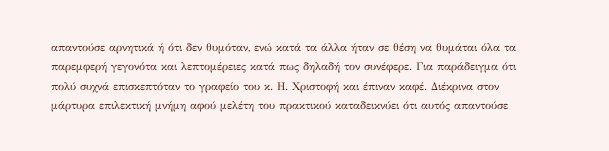απαντούσε αρνητικά ή ότι δεν θυμόταν, ενώ κατά τα άλλα ήταν σε θέση να θυμάται όλα τα παρεμφερή γεγονότα και λεπτομέρειες κατά πως δηλαδή τον συνέφερε. Για παράδειγμα ότι πολύ συχνά επισκεπτόταν το γραφείο του κ. Η. Χριστοφή και έπιναν καφέ. Διέκρινα στον μάρτυρα επιλεκτική μνήμη αφού μελέτη του πρακτικού καταδεικνύει ότι αυτός απαντούσε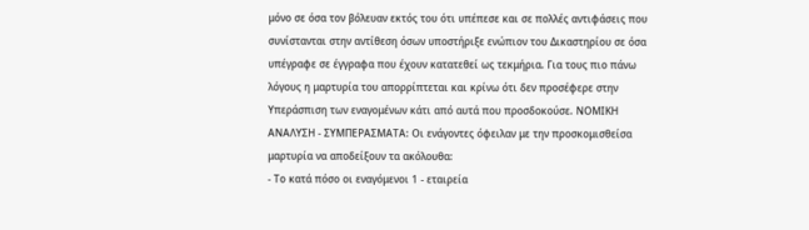μόνο σε όσα τον βόλευαν εκτός του ότι υπέπεσε και σε πολλές αντιφάσεις που συνίστανται στην αντίθεση όσων υποστήριξε ενώπιον του Δικαστηρίου σε όσα υπέγραφε σε έγγραφα που έχουν κατατεθεί ως τεκμήρια. Για τους πιο πάνω λόγους η μαρτυρία του απορρίπτεται και κρίνω ότι δεν προσέφερε στην Υπεράσπιση των εναγομένων κάτι από αυτά που προσδοκούσε. ΝΟΜΙΚΗ ΑΝΑΛΥΣΗ - ΣΥΜΠΕΡΑΣΜΑΤΑ: Οι ενάγοντες όφειλαν με την προσκομισθείσα μαρτυρία να αποδείξουν τα ακόλουθα:
- Το κατά πόσο οι εναγόμενοι 1 - εταιρεία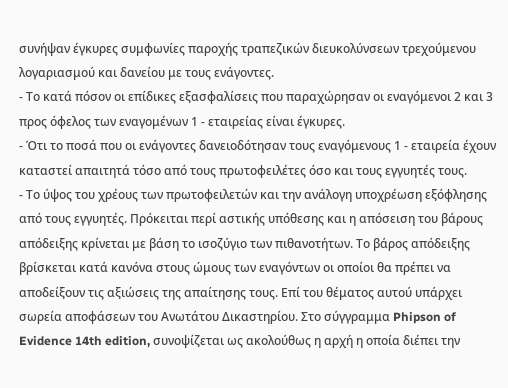συνήψαν έγκυρες συμφωνίες παροχής τραπεζικών διευκολύνσεων τρεχούμενου λογαριασμού και δανείου με τους ενάγοντες.
- Το κατά πόσον οι επίδικες εξασφαλίσεις που παραχώρησαν οι εναγόμενοι 2 και 3 προς όφελος των εναγομένων 1 - εταιρείας είναι έγκυρες.
- Ότι το ποσά που οι ενάγοντες δανειοδότησαν τους εναγόμενους 1 - εταιρεία έχουν καταστεί απαιτητά τόσο από τους πρωτοφειλέτες όσο και τους εγγυητές τους.
- Το ύψος του χρέους των πρωτοφειλετών και την ανάλογη υποχρέωση εξόφλησης από τους εγγυητές. Πρόκειται περί αστικής υπόθεσης και η απόσειση του βάρους απόδειξης κρίνεται με βάση το ισοζύγιο των πιθανοτήτων. Το βάρος απόδειξης βρίσκεται κατά κανόνα στους ώμους των εναγόντων οι οποίοι θα πρέπει να αποδείξουν τις αξιώσεις της απαίτησης τους. Επί του θέματος αυτού υπάρχει σωρεία αποφάσεων του Ανωτάτου Δικαστηρίου. Στο σύγγραμμα Phipson of Evidence 14th edition, συνοψίζεται ως ακολούθως η αρχή η οποία διέπει την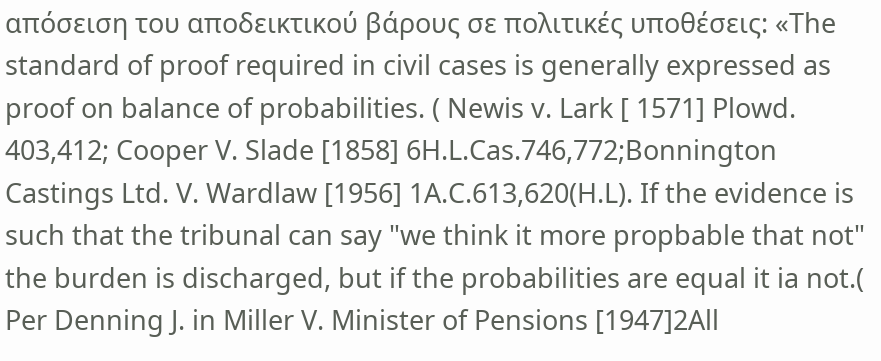απόσειση του αποδεικτικού βάρους σε πολιτικές υποθέσεις: «The standard of proof required in civil cases is generally expressed as proof on balance of probabilities. ( Newis v. Lark [ 1571] Plowd. 403,412; Cooper V. Slade [1858] 6H.L.Cas.746,772;Bonnington Castings Ltd. V. Wardlaw [1956] 1A.C.613,620(H.L). If the evidence is such that the tribunal can say "we think it more propbable that not" the burden is discharged, but if the probabilities are equal it ia not.( Per Denning J. in Miller V. Minister of Pensions [1947]2All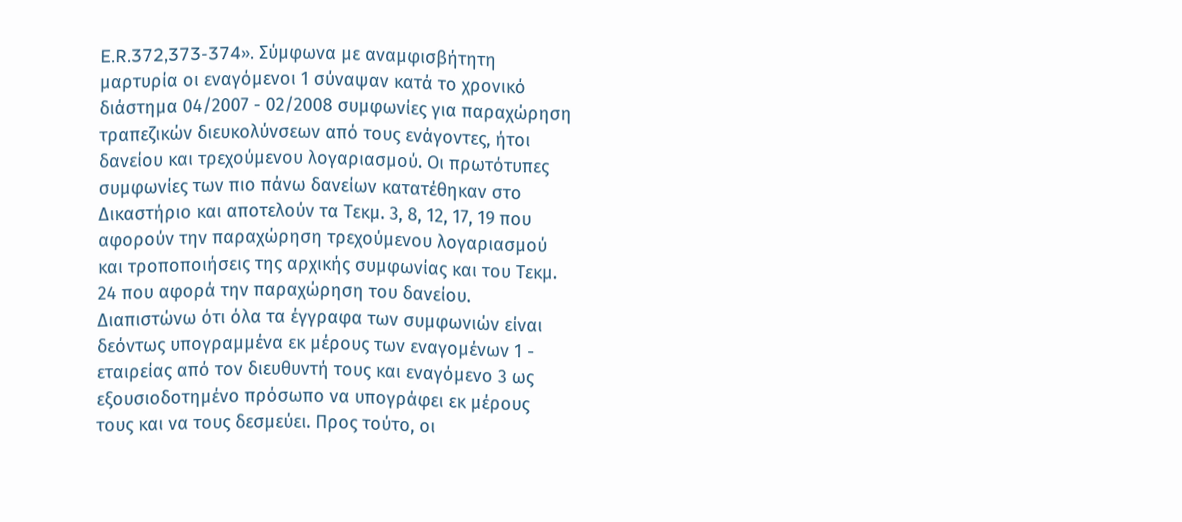E.R.372,373-374». Σύμφωνα με αναμφισβήτητη μαρτυρία οι εναγόμενοι 1 σύναψαν κατά το χρονικό διάστημα 04/2007 - 02/2008 συμφωνίες για παραχώρηση τραπεζικών διευκολύνσεων από τους ενάγοντες, ήτοι δανείου και τρεχούμενου λογαριασμού. Οι πρωτότυπες συμφωνίες των πιο πάνω δανείων κατατέθηκαν στο Δικαστήριο και αποτελούν τα Τεκμ. 3, 8, 12, 17, 19 που αφορούν την παραχώρηση τρεχούμενου λογαριασμού και τροποποιήσεις της αρχικής συμφωνίας και του Τεκμ. 24 που αφορά την παραχώρηση του δανείου. Διαπιστώνω ότι όλα τα έγγραφα των συμφωνιών είναι δεόντως υπογραμμένα εκ μέρους των εναγομένων 1 - εταιρείας από τον διευθυντή τους και εναγόμενο 3 ως εξουσιοδοτημένο πρόσωπο να υπογράφει εκ μέρους τους και να τους δεσμεύει. Προς τούτο, οι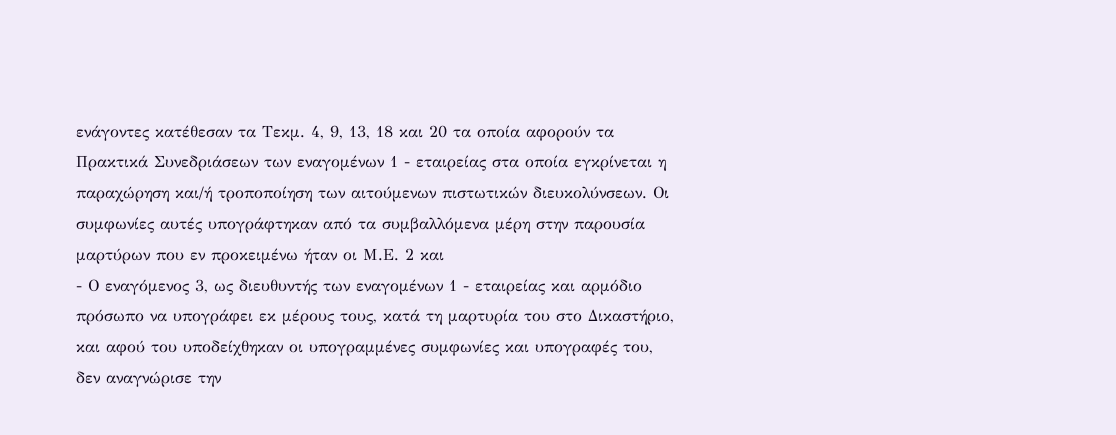ενάγοντες κατέθεσαν τα Τεκμ. 4, 9, 13, 18 και 20 τα οποία αφορούν τα Πρακτικά Συνεδριάσεων των εναγομένων 1 - εταιρείας στα οποία εγκρίνεται η παραχώρηση και/ή τροποποίηση των αιτούμενων πιστωτικών διευκολύνσεων. Οι συμφωνίες αυτές υπογράφτηκαν από τα συμβαλλόμενα μέρη στην παρουσία μαρτύρων που εν προκειμένω ήταν οι Μ.Ε. 2 και
- Ο εναγόμενος 3, ως διευθυντής των εναγομένων 1 - εταιρείας και αρμόδιο πρόσωπο να υπογράφει εκ μέρους τους, κατά τη μαρτυρία του στο Δικαστήριο, και αφού του υποδείχθηκαν οι υπογραμμένες συμφωνίες και υπογραφές του, δεν αναγνώρισε την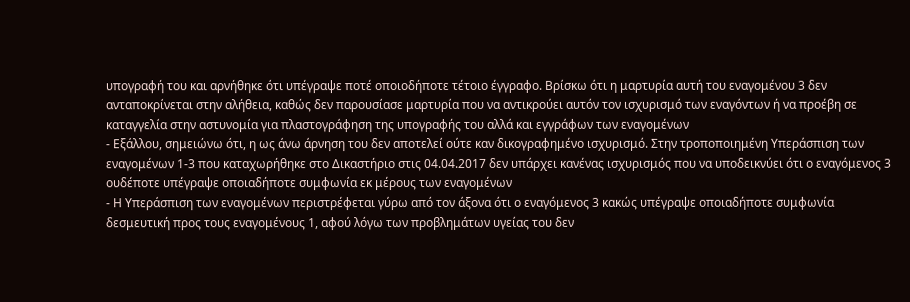υπογραφή του και αρνήθηκε ότι υπέγραψε ποτέ οποιοδήποτε τέτοιο έγγραφο. Βρίσκω ότι η μαρτυρία αυτή του εναγομένου 3 δεν ανταποκρίνεται στην αλήθεια, καθώς δεν παρουσίασε μαρτυρία που να αντικρούει αυτόν τον ισχυρισμό των εναγόντων ή να προέβη σε καταγγελία στην αστυνομία για πλαστογράφηση της υπογραφής του αλλά και εγγράφων των εναγομένων
- Εξάλλου, σημειώνω ότι, η ως άνω άρνηση του δεν αποτελεί ούτε καν δικογραφημένο ισχυρισμό. Στην τροποποιημένη Υπεράσπιση των εναγομένων 1-3 που καταχωρήθηκε στο Δικαστήριο στις 04.04.2017 δεν υπάρχει κανένας ισχυρισμός που να υποδεικνύει ότι ο εναγόμενος 3 ουδέποτε υπέγραψε οποιαδήποτε συμφωνία εκ μέρους των εναγομένων
- Η Υπεράσπιση των εναγομένων περιστρέφεται γύρω από τον άξονα ότι ο εναγόμενος 3 κακώς υπέγραψε οποιαδήποτε συμφωνία δεσμευτική προς τους εναγομένους 1, αφού λόγω των προβλημάτων υγείας του δεν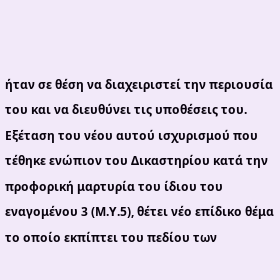ήταν σε θέση να διαχειριστεί την περιουσία του και να διευθύνει τις υποθέσεις του. Εξέταση του νέου αυτού ισχυρισμού που τέθηκε ενώπιον του Δικαστηρίου κατά την προφορική μαρτυρία του ίδιου του εναγομένου 3 (Μ.Υ.5), θέτει νέο επίδικο θέμα το οποίο εκπίπτει του πεδίου των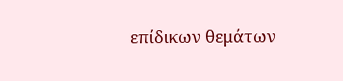επίδικων θεμάτων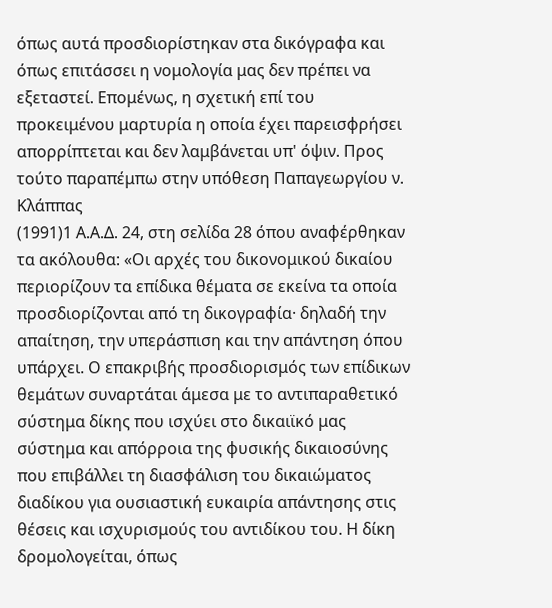όπως αυτά προσδιορίστηκαν στα δικόγραφα και όπως επιτάσσει η νομολογία μας δεν πρέπει να εξεταστεί. Επομένως, η σχετική επί του προκειμένου μαρτυρία η οποία έχει παρεισφρήσει απορρίπτεται και δεν λαμβάνεται υπ' όψιν. Προς τούτο παραπέμπω στην υπόθεση Παπαγεωργίου ν. Κλάππας
(1991)1 Α.Α.Δ. 24, στη σελίδα 28 όπου αναφέρθηκαν τα ακόλουθα: «Οι αρχές του δικονομικού δικαίου περιορίζουν τα επίδικα θέματα σε εκείνα τα οποία προσδιορίζονται από τη δικογραφία· δηλαδή την απαίτηση, την υπεράσπιση και την απάντηση όπου υπάρχει. Ο επακριβής προσδιορισμός των επίδικων θεμάτων συναρτάται άμεσα με το αντιπαραθετικό σύστημα δίκης που ισχύει στο δικαιϊκό μας σύστημα και απόρροια της φυσικής δικαιοσύνης που επιβάλλει τη διασφάλιση του δικαιώματος διαδίκου για ουσιαστική ευκαιρία απάντησης στις θέσεις και ισχυρισμούς του αντιδίκου του. Η δίκη δρομολογείται, όπως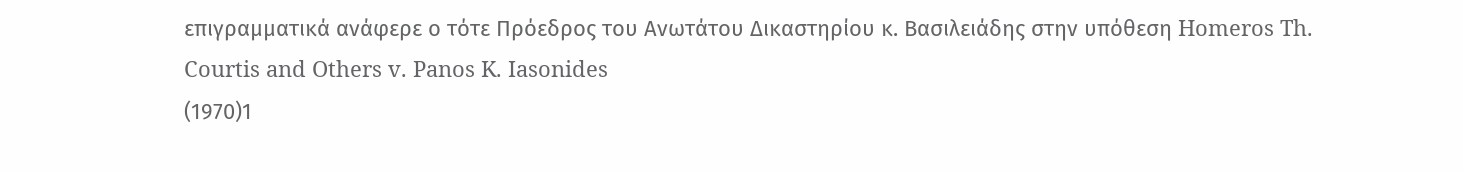επιγραμματικά ανάφερε ο τότε Πρόεδρος του Ανωτάτου Δικαστηρίου κ. Βασιλειάδης στην υπόθεση Homeros Th. Courtis and Others v. Panos K. Iasonides
(1970)1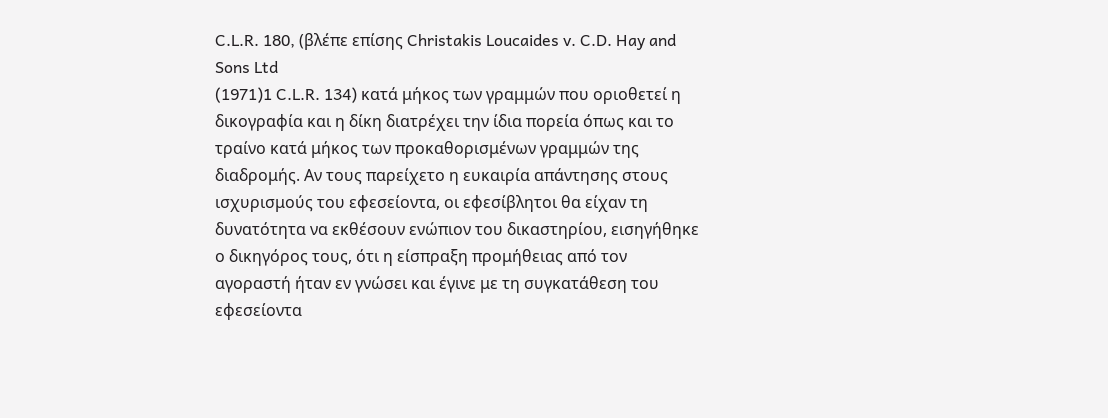C.L.R. 180, (βλέπε επίσης Christakis Loucaides v. C.D. Hay and Sons Ltd
(1971)1 C.L.R. 134) κατά μήκος των γραμμών που οριοθετεί η δικογραφία και η δίκη διατρέχει την ίδια πορεία όπως και το τραίνο κατά μήκος των προκαθορισμένων γραμμών της διαδρομής. Αν τους παρείχετο η ευκαιρία απάντησης στους ισχυρισμούς του εφεσείοντα, οι εφεσίβλητοι θα είχαν τη δυνατότητα να εκθέσουν ενώπιον του δικαστηρίου, εισηγήθηκε ο δικηγόρος τους, ότι η είσπραξη προμήθειας από τον αγοραστή ήταν εν γνώσει και έγινε με τη συγκατάθεση του εφεσείοντα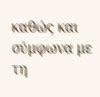καθώς και σύμφωνα με τη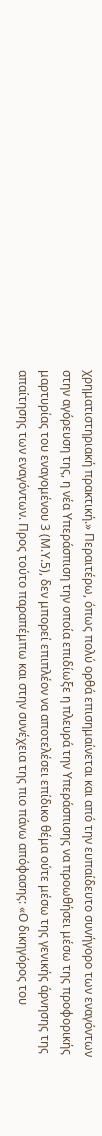χρηματιστηριακή πρακτική.» Περαιτέρω, όπως πολύ ορθά επισημαίνεται και από την ευπαίδευτο συνήγορο των εναγόντων στην αγόρευση της, η νέα Υπεράσπιση την οποία επιδίωξε η πλευρά την Υπεράσπισης να προωθήσει μέσω της προφορικής μαρτυρίας του εναγομένου 3 (Μ.Υ.5), δεν μπορεί επιπλέον να αποτελέσει επίδικο θέμα ούτε μέσω της γενικής άρνησης της απαίτησης των εναγόντων. Προς τούτο παραπέμπω και στην συνέχεια της πιο πάνω απόφασης: «Ο δικηγόρος του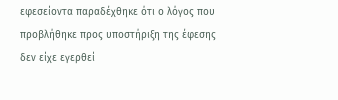εφεσείοντα παραδέχθηκε ότι ο λόγος που προβλήθηκε προς υποστήριξη της έφεσης δεν είχε εγερθεί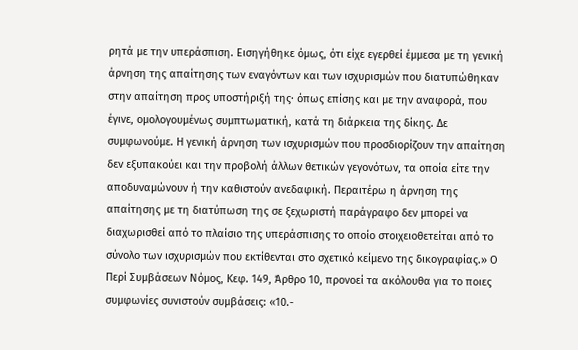ρητά με την υπεράσπιση. Εισηγήθηκε όμως, ότι είχε εγερθεί έμμεσα με τη γενική άρνηση της απαίτησης των εναγόντων και των ισχυρισμών που διατυπώθηκαν στην απαίτηση προς υποστήριξή της· όπως επίσης και με την αναφορά, που έγινε, ομολογουμένως συμπτωματική, κατά τη διάρκεια της δίκης. Δε συμφωνούμε. Η γενική άρνηση των ισχυρισμών που προσδιορίζουν την απαίτηση δεν εξυπακούει και την προβολή άλλων θετικών γεγονότων, τα οποία είτε την αποδυναμώνουν ή την καθιστούν ανεδαφική. Περαιτέρω η άρνηση της απαίτησης με τη διατύπωση της σε ξεχωριστή παράγραφο δεν μπορεί να διαχωρισθεί από το πλαίσιο της υπεράσπισης το οποίο στοιχειοθετείται από το σύνολο των ισχυρισμών που εκτίθενται στο σχετικό κείμενο της δικογραφίας.» Ο Περί Συμβάσεων Νόμος, Κεφ. 149, Άρθρο 10, προνοεί τα ακόλουθα για το ποιες συμφωνίες συνιστούν συμβάσεις: «10.-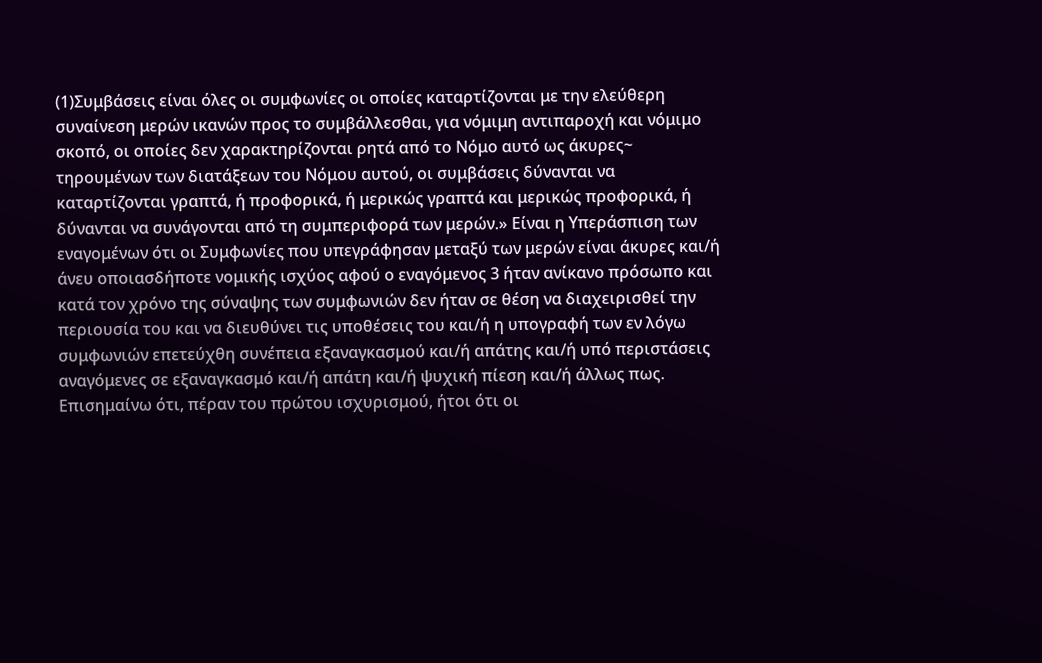(1)Συμβάσεις είναι όλες οι συμφωνίες οι οποίες καταρτίζονται με την ελεύθερη συναίνεση μερών ικανών προς το συμβάλλεσθαι, για νόμιμη αντιπαροχή και νόμιμο σκοπό, οι οποίες δεν χαρακτηρίζονται ρητά από το Νόμο αυτό ως άκυρες~ τηρουμένων των διατάξεων του Νόμου αυτού, οι συμβάσεις δύνανται να καταρτίζονται γραπτά, ή προφορικά, ή μερικώς γραπτά και μερικώς προφορικά, ή δύνανται να συνάγονται από τη συμπεριφορά των μερών.» Είναι η Υπεράσπιση των εναγομένων ότι οι Συμφωνίες που υπεγράφησαν μεταξύ των μερών είναι άκυρες και/ή άνευ οποιασδήποτε νομικής ισχύος αφού ο εναγόμενος 3 ήταν ανίκανο πρόσωπο και κατά τον χρόνο της σύναψης των συμφωνιών δεν ήταν σε θέση να διαχειρισθεί την περιουσία του και να διευθύνει τις υποθέσεις του και/ή η υπογραφή των εν λόγω συμφωνιών επετεύχθη συνέπεια εξαναγκασμού και/ή απάτης και/ή υπό περιστάσεις αναγόμενες σε εξαναγκασμό και/ή απάτη και/ή ψυχική πίεση και/ή άλλως πως. Επισημαίνω ότι, πέραν του πρώτου ισχυρισμού, ήτοι ότι οι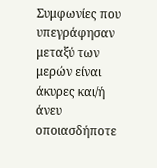Συμφωνίες που υπεγράφησαν μεταξύ των μερών είναι άκυρες και/ή άνευ οποιασδήποτε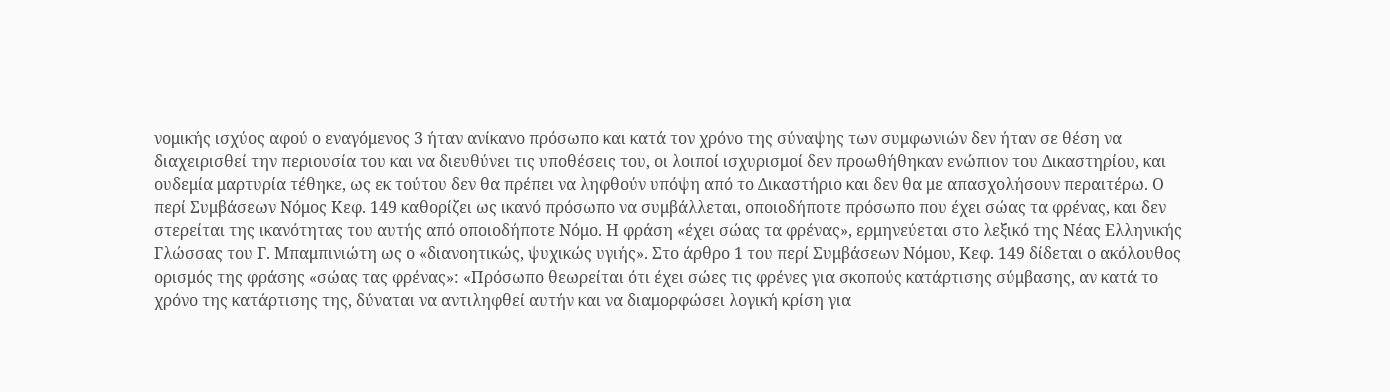νομικής ισχύος αφού ο εναγόμενος 3 ήταν ανίκανο πρόσωπο και κατά τον χρόνο της σύναψης των συμφωνιών δεν ήταν σε θέση να διαχειρισθεί την περιουσία του και να διευθύνει τις υποθέσεις του, οι λοιποί ισχυρισμοί δεν προωθήθηκαν ενώπιον του Δικαστηρίου, και ουδεμία μαρτυρία τέθηκε, ως εκ τούτου δεν θα πρέπει να ληφθούν υπόψη από το Δικαστήριο και δεν θα με απασχολήσουν περαιτέρω. Ο περί Συμβάσεων Νόμος Κεφ. 149 καθορίζει ως ικανό πρόσωπο να συμβάλλεται, οποιοδήποτε πρόσωπο που έχει σώας τα φρένας, και δεν στερείται της ικανότητας του αυτής από οποιοδήποτε Νόμο. Η φράση «έχει σώας τα φρένας», ερμηνεύεται στο λεξικό της Νέας Ελληνικής Γλώσσας του Γ. Μπαμπινιώτη ως ο «διανοητικώς, ψυχικώς υγιής». Στο άρθρο 1 του περί Συμβάσεων Νόμου, Κεφ. 149 δίδεται ο ακόλουθος ορισμός της φράσης «σώας τας φρένας»: «Πρόσωπο θεωρείται ότι έχει σώες τις φρένες για σκοπούς κατάρτισης σύμβασης, αν κατά το χρόνο της κατάρτισης της, δύναται να αντιληφθεί αυτήν και να διαμορφώσει λογική κρίση για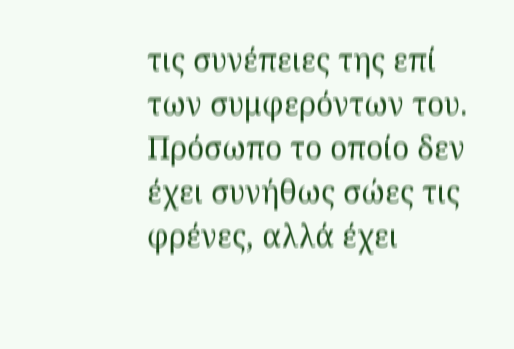τις συνέπειες της επί των συμφερόντων του. Πρόσωπο το οποίο δεν έχει συνήθως σώες τις φρένες, αλλά έχει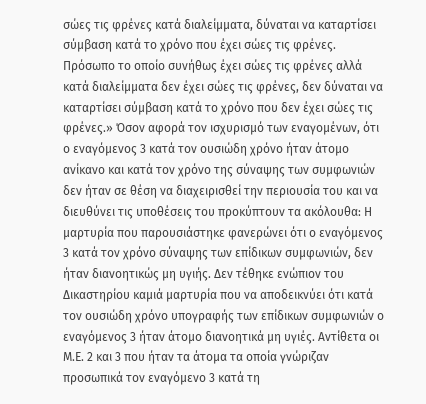σώες τις φρένες κατά διαλείμματα, δύναται να καταρτίσει σύμβαση κατά το χρόνο που έχει σώες τις φρένες. Πρόσωπο το οποίο συνήθως έχει σώες τις φρένες αλλά κατά διαλείμματα δεν έχει σώες τις φρένες, δεν δύναται να καταρτίσει σύμβαση κατά το χρόνο που δεν έχει σώες τις φρένες.» Όσον αφορά τον ισχυρισμό των εναγομένων, ότι ο εναγόμενος 3 κατά τον ουσιώδη χρόνο ήταν άτομο ανίκανο και κατά τον χρόνο της σύναψης των συμφωνιών δεν ήταν σε θέση να διαχειρισθεί την περιουσία του και να διευθύνει τις υποθέσεις του προκύπτουν τα ακόλουθα: Η μαρτυρία που παρουσιάστηκε φανερώνει ότι ο εναγόμενος 3 κατά τον χρόνο σύναψης των επίδικων συμφωνιών, δεν ήταν διανοητικώς μη υγιής. Δεν τέθηκε ενώπιον του Δικαστηρίου καμιά μαρτυρία που να αποδεικνύει ότι κατά τον ουσιώδη χρόνο υπογραφής των επίδικων συμφωνιών ο εναγόμενος 3 ήταν άτομο διανοητικά μη υγιές. Αντίθετα οι Μ.Ε. 2 και 3 που ήταν τα άτομα τα οποία γνώριζαν προσωπικά τον εναγόμενο 3 κατά τη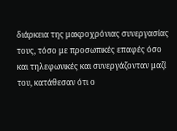διάρκεια της μακροχρόνιας συνεργασίας τους, τόσο με προσωπικές επαφές όσο και τηλεφωνικές και συνεργάζονταν μαζί του, κατάθεσαν ότι ο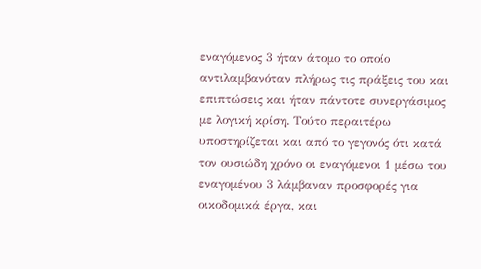εναγόμενος 3 ήταν άτομο το οποίο αντιλαμβανόταν πλήρως τις πράξεις του και επιπτώσεις και ήταν πάντοτε συνεργάσιμος με λογική κρίση. Τούτο περαιτέρω υποστηρίζεται και από το γεγονός ότι κατά τον ουσιώδη χρόνο οι εναγόμενοι 1 μέσω του εναγομένου 3 λάμβαναν προσφορές για οικοδομικά έργα, και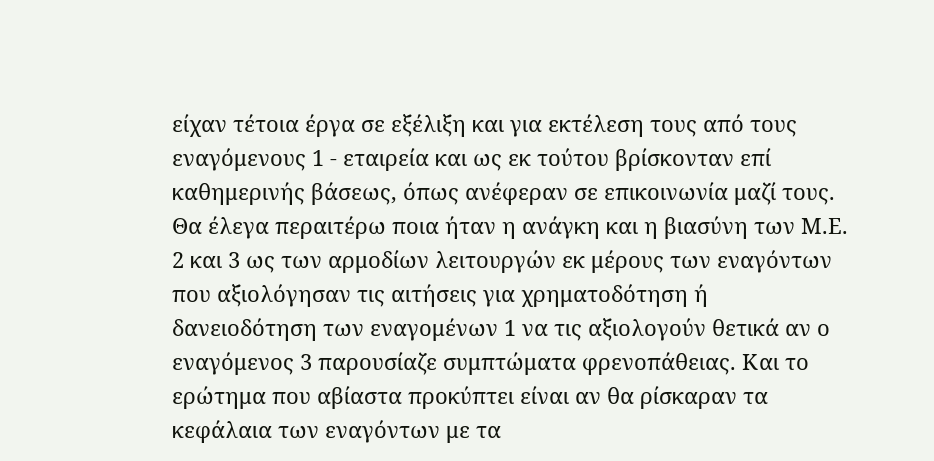είχαν τέτοια έργα σε εξέλιξη και για εκτέλεση τους από τους εναγόμενους 1 - εταιρεία και ως εκ τούτου βρίσκονταν επί καθημερινής βάσεως, όπως ανέφεραν σε επικοινωνία μαζί τους. Θα έλεγα περαιτέρω ποια ήταν η ανάγκη και η βιασύνη των Μ.Ε. 2 και 3 ως των αρμοδίων λειτουργών εκ μέρους των εναγόντων που αξιολόγησαν τις αιτήσεις για χρηματοδότηση ή δανειοδότηση των εναγομένων 1 να τις αξιολογούν θετικά αν ο εναγόμενος 3 παρουσίαζε συμπτώματα φρενοπάθειας. Και το ερώτημα που αβίαστα προκύπτει είναι αν θα ρίσκαραν τα κεφάλαια των εναγόντων με τα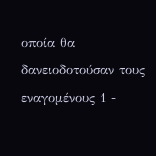οποία θα δανειοδοτούσαν τους εναγομένους 1 -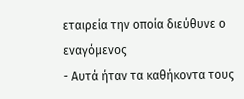εταιρεία την οποία διεύθυνε ο εναγόμενος
- Αυτά ήταν τα καθήκοντα τους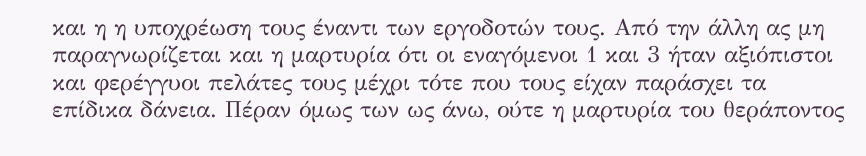και η η υποχρέωση τους έναντι των εργοδοτών τους. Από την άλλη ας μη παραγνωρίζεται και η μαρτυρία ότι οι εναγόμενοι 1 και 3 ήταν αξιόπιστοι και φερέγγυοι πελάτες τους μέχρι τότε που τους είχαν παράσχει τα επίδικα δάνεια. Πέραν όμως των ως άνω, ούτε η μαρτυρία του θεράποντος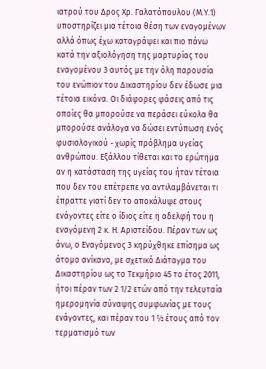ιατρού του Δρος Χρ. Γαλατόπουλου (Μ.Υ.1) υποστηρίζει μια τέτοια θέση των εναγομένων αλλά όπως έχω καταγράψει και πιο πάνω κατά την αξιολόγηση της μαρτυρίας του εναγομένου 3 αυτός με την όλη παρουσία του ενώπιον του Δικαστηρίου δεν έδωσε μια τέτοια εικόνα. Οι διάφορες φάσεις από τις οποίες θα μπορούσε να περάσει εύκολα θα μπορούσε ανάλογα να δώσει εντύπωση ενός φυσιολογικού - χωρίς πρόβλημα υγείας ανθρώπου. Εξάλλου τίθεται και το ερώτημα αν η κατάσταση της υγείας του ήταν τέτοια που δεν του επέτρεπε να αντιλαμβάνεται τι έπραττε γιατί δεν το αποκάλυψε στους ενάγοντες είτε ο ίδιος είτε η αδελφή του η εναγόμενη 2 κ. Η. Αριστείδου. Πέραν των ως άνω, ο Εναγόμενος 3 κηρύχθηκε επίσημα ως άτομο ανίκανο, με σχετικό Διάταγμα του Δικαστηρίου ως το Τεκμήριο 45 το έτος 2011, ήτοι πέραν των 2 1/2 ετών από την τελευταία ημερομηνία σύναψης συμφωνίας με τους ενάγοντες, και πέραν του 1 ½ έτους από τον τερματισμό των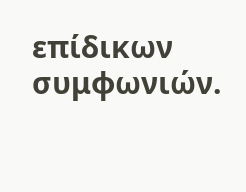επίδικων συμφωνιών.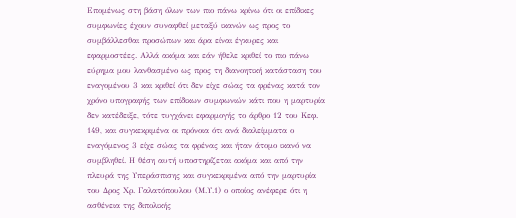Επομένως στη βάση όλων των πιο πάνω κρίνω ότι οι επίδικες συμφωνίες έχουν συναφθεί μεταξύ ικανών ως προς το συμβάλλεσθαι προσώπων και άρα είναι έγκυρες και εφαρμοστέες. Αλλά ακόμα και εάν ήθελε κριθεί το πιο πάνω εύρημα μου λανθασμένο ως προς τη διανοητική κατάσταση του εναγομένου 3 και κριθεί ότι δεν είχε σώας τα φρένας κατά τον χρόνο υπογραφής των επίδικων συμφωνιών κάτι που η μαρτυρία δεν κατέδειξε, τότε τυγχάνει εφαρμογής το άρθρο 12 του Κεφ. 149, και συγκεκριμένα οι πρόνοια ότι ανά διαλείμματα ο εναγόμενος 3 είχε σώας τα φρένας και ήταν άτομο ικανό να συμβληθεί. Η θέση αυτή υποστηρίζεται ακόμα και από την πλευρά της Υπεράσπισης και συγκεκριμένα από την μαρτυρία του Δρος Χρ. Γαλατόπουλου (Μ.Υ.1) ο οποίος ανέφερε ότι η ασθένεια της διπολικής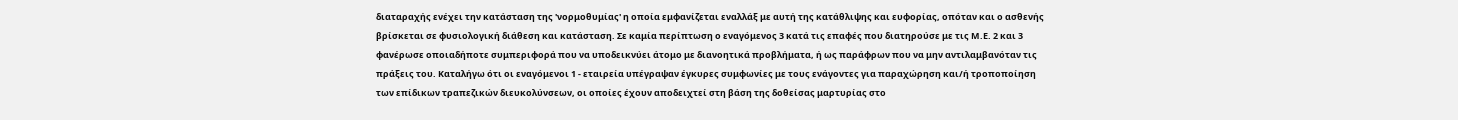διαταραχής ενέχει την κατάσταση της 'νορμοθυμίας' η οποία εμφανίζεται εναλλάξ με αυτή της κατάθλιψης και ευφορίας, οπόταν και ο ασθενής βρίσκεται σε φυσιολογική διάθεση και κατάσταση. Σε καμία περίπτωση ο εναγόμενος 3 κατά τις επαφές που διατηρούσε με τις Μ.Ε. 2 και 3 φανέρωσε οποιαδήποτε συμπεριφορά που να υποδεικνύει άτομο με διανοητικά προβλήματα, ή ως παράφρων που να μην αντιλαμβανόταν τις πράξεις του. Καταλήγω ότι οι εναγόμενοι 1 - εταιρεία υπέγραψαν έγκυρες συμφωνίες με τους ενάγοντες για παραχώρηση και/ή τροποποίηση των επίδικων τραπεζικών διευκολύνσεων, οι οποίες έχουν αποδειχτεί στη βάση της δοθείσας μαρτυρίας στο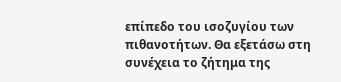επίπεδο του ισοζυγίου των πιθανοτήτων. Θα εξετάσω στη συνέχεια το ζήτημα της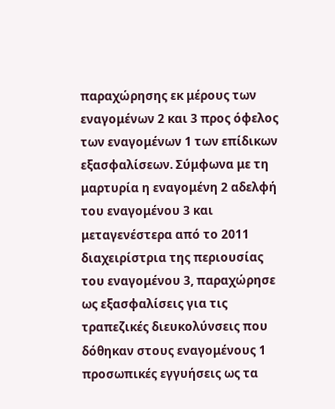παραχώρησης εκ μέρους των εναγομένων 2 και 3 προς όφελος των εναγομένων 1 των επίδικων εξασφαλίσεων. Σύμφωνα με τη μαρτυρία η εναγομένη 2 αδελφή του εναγομένου 3 και μεταγενέστερα από το 2011 διαχειρίστρια της περιουσίας του εναγομένου 3, παραχώρησε ως εξασφαλίσεις για τις τραπεζικές διευκολύνσεις που δόθηκαν στους εναγομένους 1 προσωπικές εγγυήσεις ως τα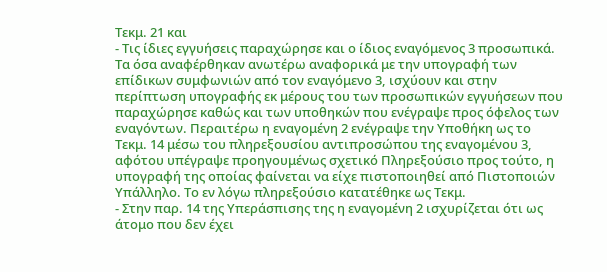Τεκμ. 21 και
- Τις ίδιες εγγυήσεις παραχώρησε και ο ίδιος εναγόμενος 3 προσωπικά. Τα όσα αναφέρθηκαν ανωτέρω αναφορικά με την υπογραφή των επίδικων συμφωνιών από τον εναγόμενο 3, ισχύουν και στην περίπτωση υπογραφής εκ μέρους του των προσωπικών εγγυήσεων που παραχώρησε καθώς και των υποθηκών που ενέγραψε προς όφελος των εναγόντων. Περαιτέρω η εναγομένη 2 ενέγραψε την Υποθήκη ως το Τεκμ. 14 μέσω του πληρεξουσίου αντιπροσώπου της εναγομένου 3, αφότου υπέγραψε προηγουμένως σχετικό Πληρεξούσιο προς τούτο, η υπογραφή της οποίας φαίνεται να είχε πιστοποιηθεί από Πιστοποιών Υπάλληλο. Το εν λόγω πληρεξούσιο κατατέθηκε ως Τεκμ.
- Στην παρ. 14 της Υπεράσπισης της η εναγομένη 2 ισχυρίζεται ότι ως άτομο που δεν έχει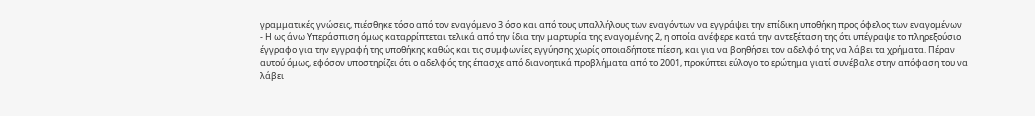γραμματικές γνώσεις, πιέσθηκε τόσο από τον εναγόμενο 3 όσο και από τους υπαλλήλους των εναγόντων να εγγράψει την επίδικη υποθήκη προς όφελος των εναγομένων
- Η ως άνω Υπεράσπιση όμως καταρρίπτεται τελικά από την ίδια την μαρτυρία της εναγομένης 2, η οποία ανέφερε κατά την αντεξέταση της ότι υπέγραψε το πληρεξούσιο έγγραφο για την εγγραφή της υποθήκης καθώς και τις συμφωνίες εγγύησης χωρίς οποιαδήποτε πίεση, και για να βοηθήσει τον αδελφό της να λάβει τα χρήματα. Πέραν αυτού όμως, εφόσον υποστηρίζει ότι ο αδελφός της έπασχε από διανοητικά προβλήματα από το 2001, προκύπτει εύλογο το ερώτημα γιατί συνέβαλε στην απόφαση του να λάβει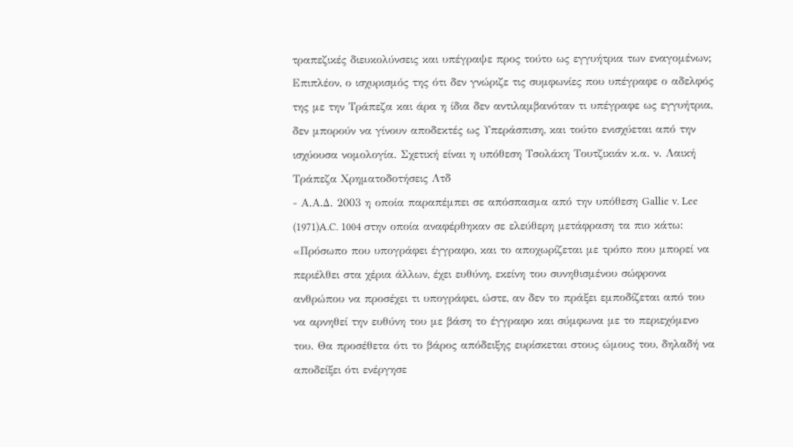τραπεζικές διευκολύνσεις και υπέγραψε προς τούτο ως εγγυήτρια των εναγομένων; Επιπλέον, ο ισχυρισμός της ότι δεν γνώριζε τις συμφωνίες που υπέγραφε ο αδελφός της με την Τράπεζα και άρα η ίδια δεν αντιλαμβανόταν τι υπέγραφε ως εγγυήτρια, δεν μπορούν να γίνουν αποδεκτές ως Υπεράσπιση, και τούτο ενισχύεται από την ισχύουσα νομολογία. Σχετική είναι η υπόθεση Τσολάκη Τουτζικιάν κ.α. ν. Λαική Τράπεζα Χρηματοδοτήσεις Λτδ
- Α.Α.Δ. 2003 η οποία παραπέμπει σε απόσπασμα από την υπόθεση Gallie v. Lee
(1971)A.C. 1004 στην οποία αναφέρθηκαν σε ελεύθερη μετάφραση τα πιο κάτω: «Πρόσωπο που υπογράφει έγγραφο, και το αποχωρίζεται με τρόπο που μπορεί να περιέλθει στα χέρια άλλων, έχει ευθύνη, εκείνη του συνηθισμένου σώφρονα ανθρώπου να προσέχει τι υπογράφει, ώστε, αν δεν το πράξει εμποδίζεται από του να αρνηθεί την ευθύνη του με βάση το έγγραφο και σύμφωνα με το περιεχόμενο του. Θα προσέθετα ότι το βάρος απόδειξης ευρίσκεται στους ώμους του, δηλαδή να αποδείξει ότι ενέργησε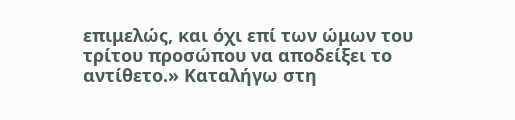επιμελώς, και όχι επί των ώμων του τρίτου προσώπου να αποδείξει το αντίθετο.» Καταλήγω στη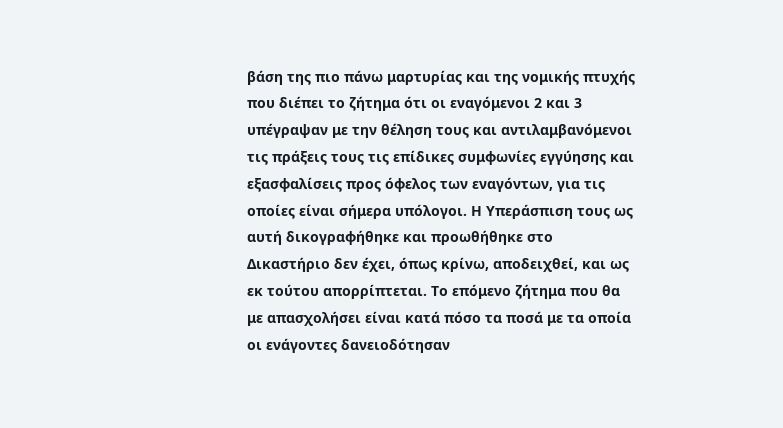βάση της πιο πάνω μαρτυρίας και της νομικής πτυχής που διέπει το ζήτημα ότι οι εναγόμενοι 2 και 3 υπέγραψαν με την θέληση τους και αντιλαμβανόμενοι τις πράξεις τους τις επίδικες συμφωνίες εγγύησης και εξασφαλίσεις προς όφελος των εναγόντων, για τις οποίες είναι σήμερα υπόλογοι. Η Υπεράσπιση τους ως αυτή δικογραφήθηκε και προωθήθηκε στο Δικαστήριο δεν έχει, όπως κρίνω, αποδειχθεί, και ως εκ τούτου απορρίπτεται. Το επόμενο ζήτημα που θα με απασχολήσει είναι κατά πόσο τα ποσά με τα οποία οι ενάγοντες δανειοδότησαν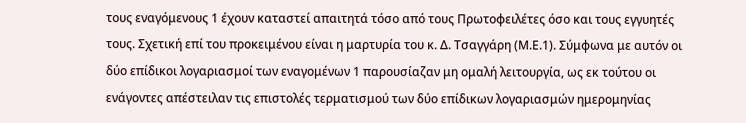τους εναγόμενους 1 έχουν καταστεί απαιτητά τόσο από τους Πρωτοφειλέτες όσο και τους εγγυητές τους. Σχετική επί του προκειμένου είναι η μαρτυρία του κ. Δ. Τσαγγάρη (Μ.Ε.1). Σύμφωνα με αυτόν οι δύο επίδικοι λογαριασμοί των εναγομένων 1 παρουσίαζαν μη ομαλή λειτουργία, ως εκ τούτου οι ενάγοντες απέστειλαν τις επιστολές τερματισμού των δύο επίδικων λογαριασμών ημερομηνίας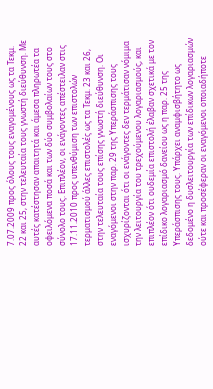7.07.2009 προς όλους τους εναγομένους ως τα Τεκμ. 22 και 25, στην τελευταία τους γνωστή διεύθυνση. Με αυτές κατέστησαν απαιτητά και άμεσα πληρωτέα τα οφειλόμενα ποσά και των δύο συμβολαίων τους στο σύνολο τους. Επιπλέον, οι ενάγοντες απέστειλαν στις 17.11.2010 προς υπενθύμιση των επιστολών τερματισμού άλλες επιστολές ως τα Τεκμ. 23 και 26, στην τελευταία τους επίσης γνωστή διεύθυνση. Οι εναγόμενοι στην παρ. 29 της Υπεράσπισης τους ισχυρίζονται ότι οι ενάγοντες δεν τερμάτισαν νόμιμα την λειτουργία του τρεχούμενου λογαριασμούς, και επιπλέον ότι ουδεμία επιστολή έλαβαν σχετικά με τον επίδικο λογαριασμό δανείου ως η παρ. 25 της Υπεράσπισης τους. Υπάρχει αναμφισβήτητο ως δεδομένο η δυσλειτουργία των επίδικων λογαριασμών ούτε και προσέφεραν οι εναγόμενοι οποιαδήποτε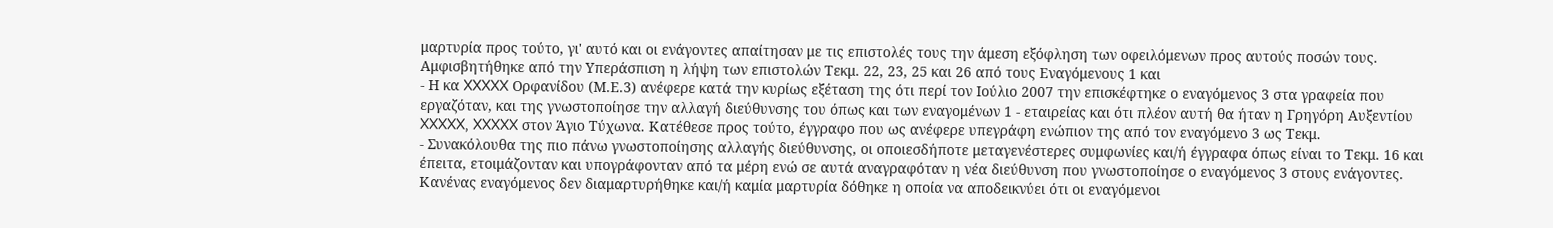μαρτυρία προς τούτο, γι' αυτό και οι ενάγοντες απαίτησαν με τις επιστολές τους την άμεση εξόφληση των οφειλόμενων προς αυτούς ποσών τους. Αμφισβητήθηκε από την Υπεράσπιση η λήψη των επιστολών Τεκμ. 22, 23, 25 και 26 από τους Εναγόμενους 1 και
- Η κα XXXXX Ορφανίδου (Μ.Ε.3) ανέφερε κατά την κυρίως εξέταση της ότι περί τον Ιούλιο 2007 την επισκέφτηκε ο εναγόμενος 3 στα γραφεία που εργαζόταν, και της γνωστοποίησε την αλλαγή διεύθυνσης του όπως και των εναγομένων 1 - εταιρείας και ότι πλέον αυτή θα ήταν η Γρηγόρη Αυξεντίου XXXXX, XXXXX στον Άγιο Τύχωνα. Κατέθεσε προς τούτο, έγγραφο που ως ανέφερε υπεγράφη ενώπιον της από τον εναγόμενο 3 ως Τεκμ.
- Συνακόλουθα της πιο πάνω γνωστοποίησης αλλαγής διεύθυνσης, οι οποιεσδήποτε μεταγενέστερες συμφωνίες και/ή έγγραφα όπως είναι το Τεκμ. 16 και έπειτα, ετοιμάζονταν και υπογράφονταν από τα μέρη ενώ σε αυτά αναγραφόταν η νέα διεύθυνση που γνωστοποίησε ο εναγόμενος 3 στους ενάγοντες. Κανένας εναγόμενος δεν διαμαρτυρήθηκε και/ή καμία μαρτυρία δόθηκε η οποία να αποδεικνύει ότι οι εναγόμενοι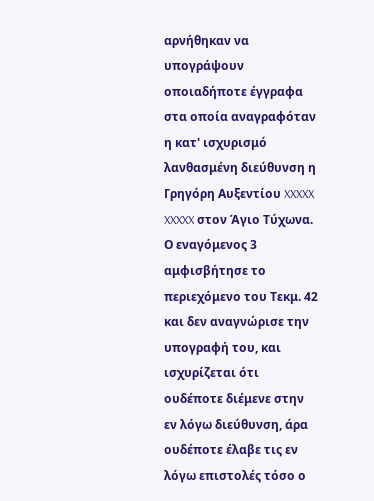αρνήθηκαν να υπογράψουν οποιαδήποτε έγγραφα στα οποία αναγραφόταν η κατ' ισχυρισμό λανθασμένη διεύθυνση η Γρηγόρη Αυξεντίου XXXXX XXXXX στον Άγιο Τύχωνα. Ο εναγόμενος 3 αμφισβήτησε το περιεχόμενο του Τεκμ. 42 και δεν αναγνώρισε την υπογραφή του, και ισχυρίζεται ότι ουδέποτε διέμενε στην εν λόγω διεύθυνση, άρα ουδέποτε έλαβε τις εν λόγω επιστολές τόσο ο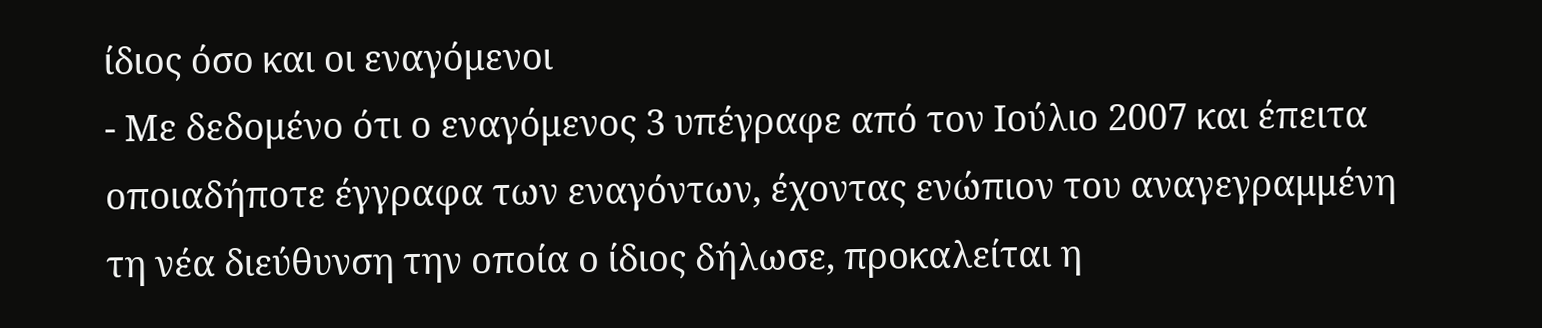ίδιος όσο και οι εναγόμενοι
- Με δεδομένο ότι ο εναγόμενος 3 υπέγραφε από τον Ιούλιο 2007 και έπειτα οποιαδήποτε έγγραφα των εναγόντων, έχοντας ενώπιον του αναγεγραμμένη τη νέα διεύθυνση την οποία ο ίδιος δήλωσε, προκαλείται η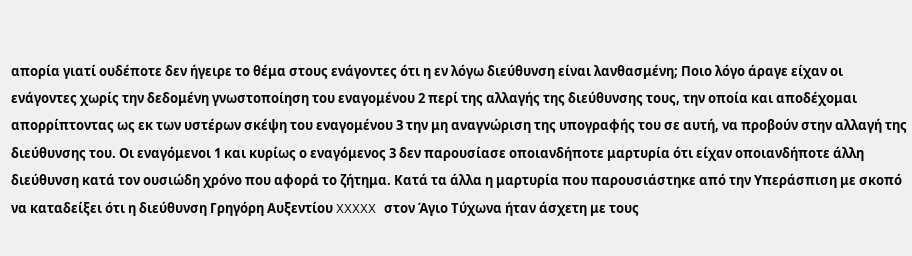απορία γιατί ουδέποτε δεν ήγειρε το θέμα στους ενάγοντες ότι η εν λόγω διεύθυνση είναι λανθασμένη; Ποιο λόγο άραγε είχαν οι ενάγοντες χωρίς την δεδομένη γνωστοποίηση του εναγομένου 2 περί της αλλαγής της διεύθυνσης τους, την οποία και αποδέχομαι απορρίπτοντας ως εκ των υστέρων σκέψη του εναγομένου 3 την μη αναγνώριση της υπογραφής του σε αυτή, να προβούν στην αλλαγή της διεύθυνσης του. Οι εναγόμενοι 1 και κυρίως ο εναγόμενος 3 δεν παρουσίασε οποιανδήποτε μαρτυρία ότι είχαν οποιανδήποτε άλλη διεύθυνση κατά τον ουσιώδη χρόνο που αφορά το ζήτημα. Κατά τα άλλα η μαρτυρία που παρουσιάστηκε από την Υπεράσπιση με σκοπό να καταδείξει ότι η διεύθυνση Γρηγόρη Αυξεντίου XXXXX στον Άγιο Τύχωνα ήταν άσχετη με τους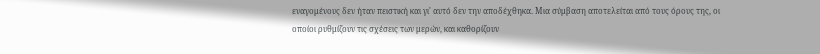εναγομένους δεν ήταν πειστική και γι' αυτό δεν την αποδέχθηκα. Μια σύμβαση αποτελείται από τους όρους της, οι οποίοι ρυθμίζουν τις σχέσεις των μερών, και καθορίζουν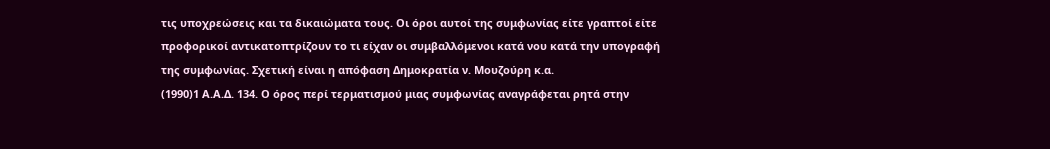τις υποχρεώσεις και τα δικαιώματα τους. Οι όροι αυτοί της συμφωνίας είτε γραπτοί είτε προφορικοί αντικατοπτρίζουν το τι είχαν οι συμβαλλόμενοι κατά νου κατά την υπογραφή της συμφωνίας. Σχετική είναι η απόφαση Δημοκρατία ν. Μουζούρη κ.α.
(1990)1 Α.Α.Δ. 134. Ο όρος περί τερματισμού μιας συμφωνίας αναγράφεται ρητά στην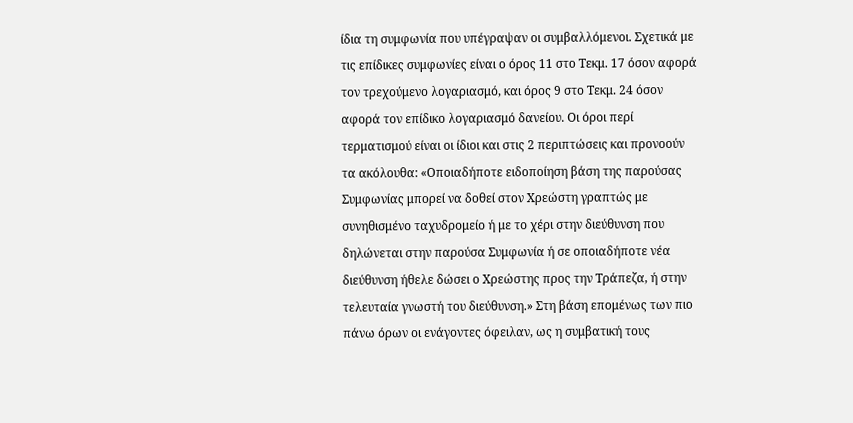ίδια τη συμφωνία που υπέγραψαν οι συμβαλλόμενοι. Σχετικά με τις επίδικες συμφωνίες είναι ο όρος 11 στο Τεκμ. 17 όσον αφορά τον τρεχούμενο λογαριασμό, και όρος 9 στο Τεκμ. 24 όσον αφορά τον επίδικο λογαριασμό δανείου. Οι όροι περί τερματισμού είναι οι ίδιοι και στις 2 περιπτώσεις και προνοούν τα ακόλουθα: «Οποιαδήποτε ειδοποίηση βάση της παρούσας Συμφωνίας μπορεί να δοθεί στον Χρεώστη γραπτώς με συνηθισμένο ταχυδρομείο ή με το χέρι στην διεύθυνση που δηλώνεται στην παρούσα Συμφωνία ή σε οποιαδήποτε νέα διεύθυνση ήθελε δώσει ο Χρεώστης προς την Τράπεζα, ή στην τελευταία γνωστή του διεύθυνση.» Στη βάση επομένως των πιο πάνω όρων οι ενάγοντες όφειλαν, ως η συμβατική τους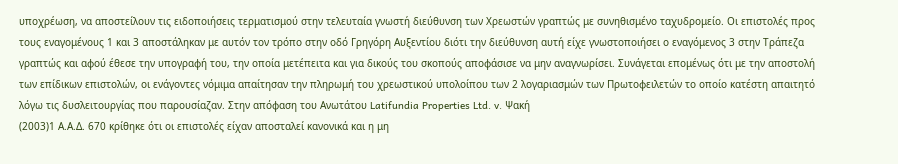υποχρέωση, να αποστείλουν τις ειδοποιήσεις τερματισμού στην τελευταία γνωστή διεύθυνση των Χρεωστών γραπτώς με συνηθισμένο ταχυδρομείο. Οι επιστολές προς τους εναγομένους 1 και 3 αποστάληκαν με αυτόν τον τρόπο στην οδό Γρηγόρη Αυξεντίου διότι την διεύθυνση αυτή είχε γνωστοποιήσει ο εναγόμενος 3 στην Τράπεζα γραπτώς και αφού έθεσε την υπογραφή του, την οποία μετέπειτα και για δικούς του σκοπούς αποφάσισε να μην αναγνωρίσει. Συνάγεται επομένως ότι με την αποστολή των επίδικων επιστολών, οι ενάγοντες νόμιμα απαίτησαν την πληρωμή του χρεωστικού υπολοίπου των 2 λογαριασμών των Πρωτοφειλετών το οποίο κατέστη απαιτητό λόγω τις δυσλειτουργίας που παρουσίαζαν. Στην απόφαση του Ανωτάτου Latifundia Properties Ltd. v. Ψακή
(2003)1 Α.Α.Δ. 670 κρίθηκε ότι οι επιστολές είχαν αποσταλεί κανονικά και η μη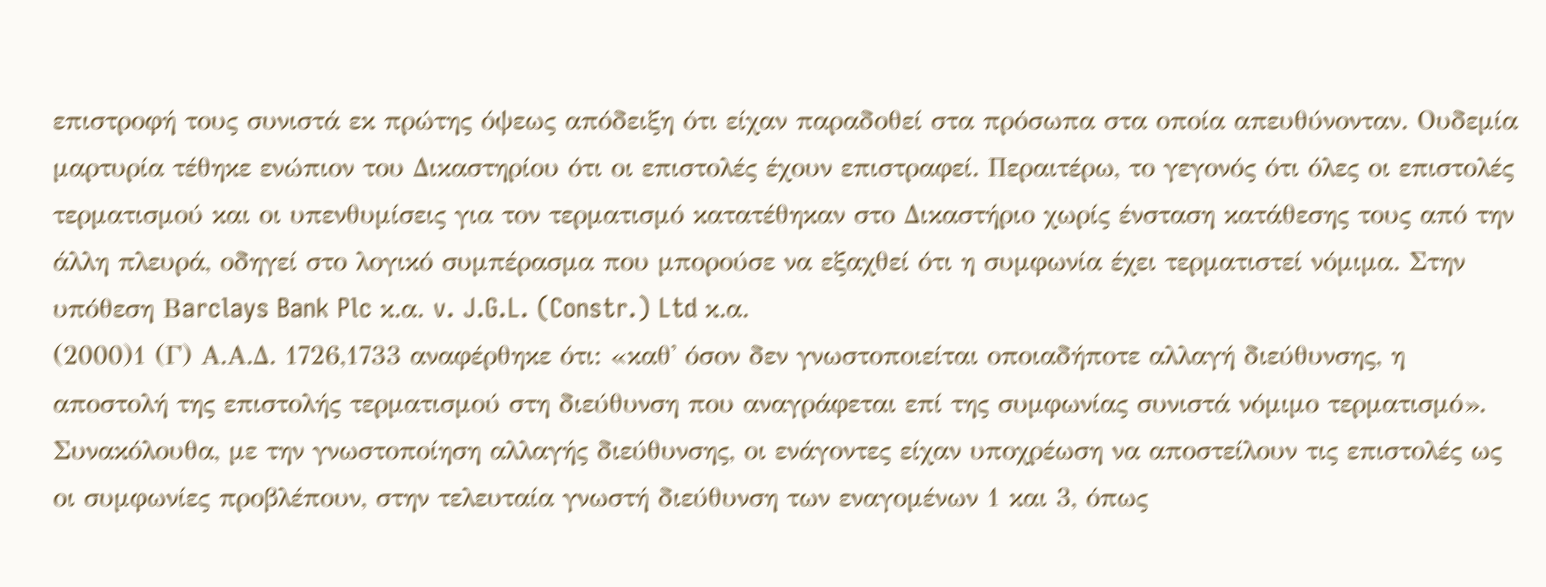επιστροφή τους συνιστά εκ πρώτης όψεως απόδειξη ότι είχαν παραδοθεί στα πρόσωπα στα οποία απευθύνονταν. Ουδεμία μαρτυρία τέθηκε ενώπιον του Δικαστηρίου ότι οι επιστολές έχουν επιστραφεί. Περαιτέρω, το γεγονός ότι όλες οι επιστολές τερματισμού και οι υπενθυμίσεις για τον τερματισμό κατατέθηκαν στο Δικαστήριο χωρίς ένσταση κατάθεσης τους από την άλλη πλευρά, οδηγεί στο λογικό συμπέρασμα που μπορούσε να εξαχθεί ότι η συμφωνία έχει τερματιστεί νόμιμα. Στην υπόθεση Βarclays Bank Plc κ.α. v. J.G.L. (Constr.) Ltd κ.α.
(2000)1 (Γ) Α.Α.Δ. 1726,1733 αναφέρθηκε ότι: «καθ' όσον δεν γνωστοποιείται οποιαδήποτε αλλαγή διεύθυνσης, η αποστολή της επιστολής τερματισμού στη διεύθυνση που αναγράφεται επί της συμφωνίας συνιστά νόμιμο τερματισμό». Συνακόλουθα, με την γνωστοποίηση αλλαγής διεύθυνσης, οι ενάγοντες είχαν υποχρέωση να αποστείλουν τις επιστολές ως οι συμφωνίες προβλέπουν, στην τελευταία γνωστή διεύθυνση των εναγομένων 1 και 3, όπως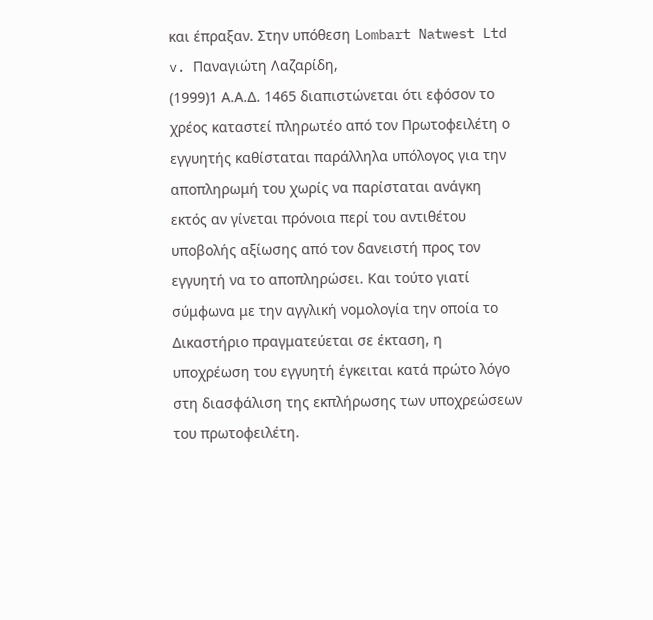και έπραξαν. Στην υπόθεση Lombart Natwest Ltd v. Παναγιώτη Λαζαρίδη,
(1999)1 Α.Α.Δ. 1465 διαπιστώνεται ότι εφόσον το χρέος καταστεί πληρωτέο από τον Πρωτοφειλέτη ο εγγυητής καθίσταται παράλληλα υπόλογος για την αποπληρωμή του χωρίς να παρίσταται ανάγκη εκτός αν γίνεται πρόνοια περί του αντιθέτου υποβολής αξίωσης από τον δανειστή προς τον εγγυητή να το αποπληρώσει. Και τούτο γιατί σύμφωνα με την αγγλική νομολογία την οποία το Δικαστήριο πραγματεύεται σε έκταση, η υποχρέωση του εγγυητή έγκειται κατά πρώτο λόγο στη διασφάλιση της εκπλήρωσης των υποχρεώσεων του πρωτοφειλέτη.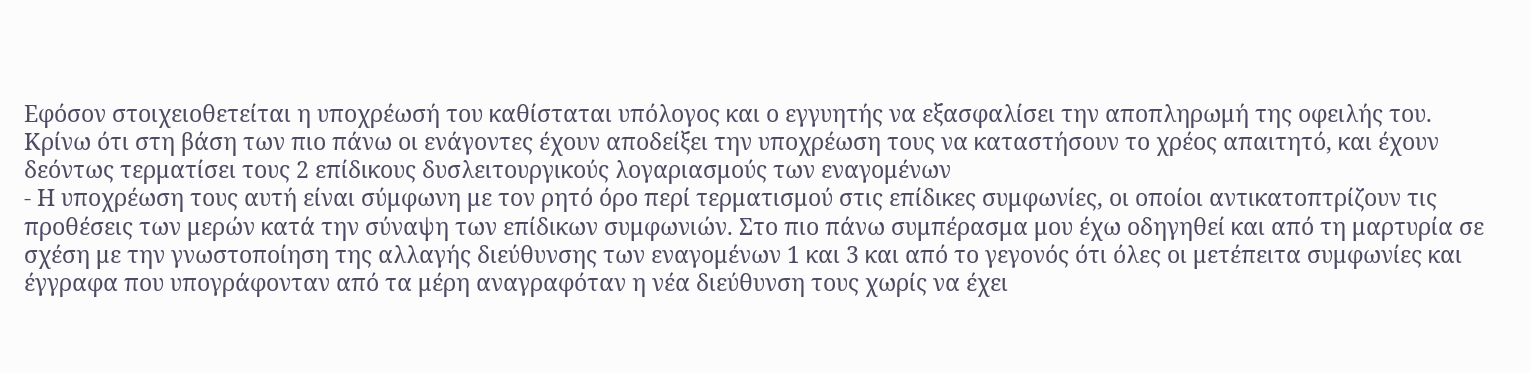Εφόσον στοιχειοθετείται η υποχρέωσή του καθίσταται υπόλογος και ο εγγυητής να εξασφαλίσει την αποπληρωμή της οφειλής του. Κρίνω ότι στη βάση των πιο πάνω οι ενάγοντες έχουν αποδείξει την υποχρέωση τους να καταστήσουν το χρέος απαιτητό, και έχουν δεόντως τερματίσει τους 2 επίδικους δυσλειτουργικούς λογαριασμούς των εναγομένων
- Η υποχρέωση τους αυτή είναι σύμφωνη με τον ρητό όρο περί τερματισμού στις επίδικες συμφωνίες, οι οποίοι αντικατοπτρίζουν τις προθέσεις των μερών κατά την σύναψη των επίδικων συμφωνιών. Στο πιο πάνω συμπέρασμα μου έχω οδηγηθεί και από τη μαρτυρία σε σχέση με την γνωστοποίηση της αλλαγής διεύθυνσης των εναγομένων 1 και 3 και από το γεγονός ότι όλες οι μετέπειτα συμφωνίες και έγγραφα που υπογράφονταν από τα μέρη αναγραφόταν η νέα διεύθυνση τους χωρίς να έχει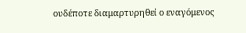ουδέποτε διαμαρτυρηθεί ο εναγόμενος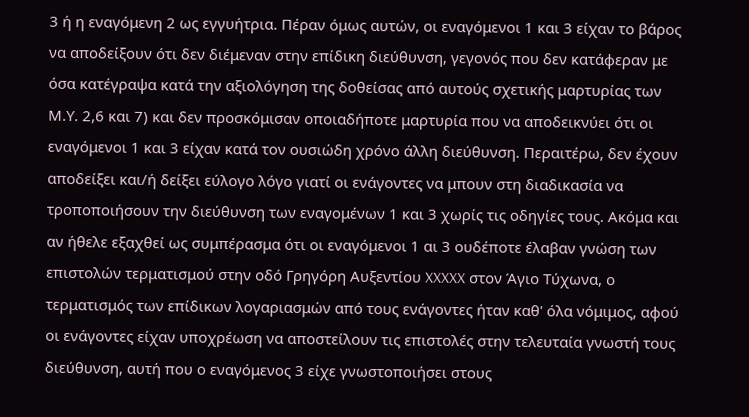3 ή η εναγόμενη 2 ως εγγυήτρια. Πέραν όμως αυτών, οι εναγόμενοι 1 και 3 είχαν το βάρος να αποδείξουν ότι δεν διέμεναν στην επίδικη διεύθυνση, γεγονός που δεν κατάφεραν με όσα κατέγραψα κατά την αξιολόγηση της δοθείσας από αυτούς σχετικής μαρτυρίας των Μ.Υ. 2,6 και 7) και δεν προσκόμισαν οποιαδήποτε μαρτυρία που να αποδεικνύει ότι οι εναγόμενοι 1 και 3 είχαν κατά τον ουσιώδη χρόνο άλλη διεύθυνση. Περαιτέρω, δεν έχουν αποδείξει και/ή δείξει εύλογο λόγο γιατί οι ενάγοντες να μπουν στη διαδικασία να τροποποιήσουν την διεύθυνση των εναγομένων 1 και 3 χωρίς τις οδηγίες τους. Ακόμα και αν ήθελε εξαχθεί ως συμπέρασμα ότι οι εναγόμενοι 1 αι 3 ουδέποτε έλαβαν γνώση των επιστολών τερματισμού στην οδό Γρηγόρη Αυξεντίου XXXXX στον Άγιο Τύχωνα, ο τερματισμός των επίδικων λογαριασμών από τους ενάγοντες ήταν καθ' όλα νόμιμος, αφού οι ενάγοντες είχαν υποχρέωση να αποστείλουν τις επιστολές στην τελευταία γνωστή τους διεύθυνση, αυτή που ο εναγόμενος 3 είχε γνωστοποιήσει στους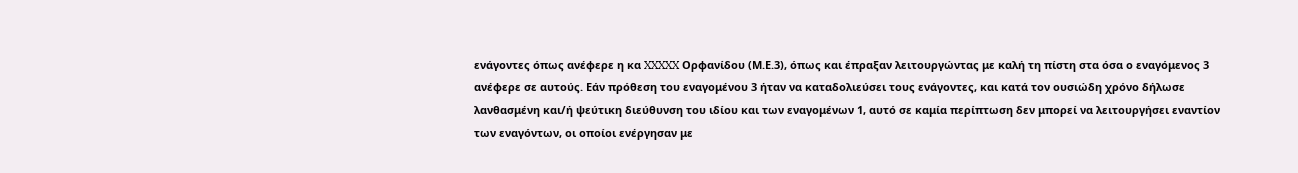ενάγοντες όπως ανέφερε η κα XXXXX Ορφανίδου (Μ.Ε.3), όπως και έπραξαν λειτουργώντας με καλή τη πίστη στα όσα ο εναγόμενος 3 ανέφερε σε αυτούς. Εάν πρόθεση του εναγομένου 3 ήταν να καταδολιεύσει τους ενάγοντες, και κατά τον ουσιώδη χρόνο δήλωσε λανθασμένη και/ή ψεύτικη διεύθυνση του ιδίου και των εναγομένων 1, αυτό σε καμία περίπτωση δεν μπορεί να λειτουργήσει εναντίον των εναγόντων, οι οποίοι ενέργησαν με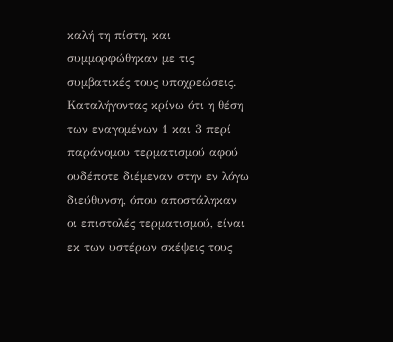καλή τη πίστη, και συμμορφώθηκαν με τις συμβατικές τους υποχρεώσεις. Καταλήγοντας κρίνω ότι η θέση των εναγομένων 1 και 3 περί παράνομου τερματισμού αφού ουδέποτε διέμεναν στην εν λόγω διεύθυνση, όπου αποστάληκαν οι επιστολές τερματισμού, είναι εκ των υστέρων σκέψεις τους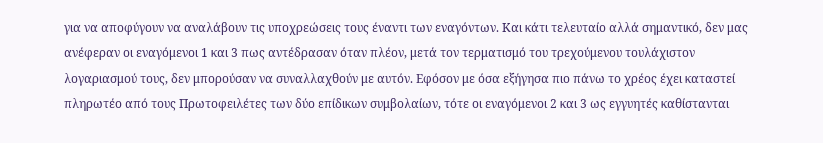για να αποφύγουν να αναλάβουν τις υποχρεώσεις τους έναντι των εναγόντων. Και κάτι τελευταίο αλλά σημαντικό, δεν μας ανέφεραν οι εναγόμενοι 1 και 3 πως αντέδρασαν όταν πλέον, μετά τον τερματισμό του τρεχούμενου τουλάχιστον λογαριασμού τους, δεν μπορούσαν να συναλλαχθούν με αυτόν. Εφόσον με όσα εξήγησα πιο πάνω το χρέος έχει καταστεί πληρωτέο από τους Πρωτοφειλέτες των δύο επίδικων συμβολαίων, τότε οι εναγόμενοι 2 και 3 ως εγγυητές καθίστανται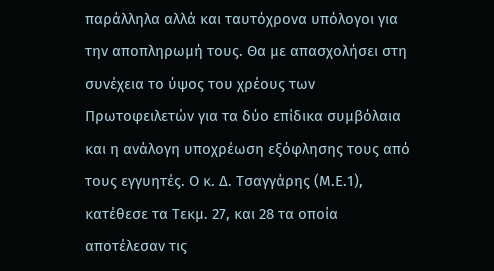παράλληλα αλλά και ταυτόχρονα υπόλογοι για την αποπληρωμή τους. Θα με απασχολήσει στη συνέχεια το ύψος του χρέους των Πρωτοφειλετών για τα δύο επίδικα συμβόλαια και η ανάλογη υποχρέωση εξόφλησης τους από τους εγγυητές. Ο κ. Δ. Τσαγγάρης (Μ.Ε.1), κατέθεσε τα Τεκμ. 27, και 28 τα οποία αποτέλεσαν τις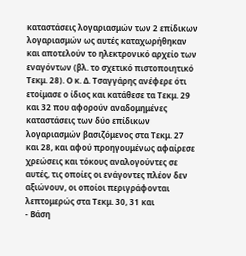καταστάσεις λογαριασμών των 2 επίδικων λογαριασμών ως αυτές καταχωρήθηκαν και αποτελούν το ηλεκτρονικό αρχείο των εναγόντων (βλ. το σχετικό πιστοποιητικό Τεκμ. 28). Ο κ. Δ. Τσαγγάρης ανέφερε ότι ετοίμασε ο ίδιος και κατάθεσε τα Τεκμ. 29 και 32 που αφορούν αναδομημένες καταστάσεις των δύο επίδικων λογαριασμών βασιζόμενος στα Τεκμ. 27 και 28, και αφού προηγουμένως αφαίρεσε χρεώσεις και τόκους αναλογούντες σε αυτές, τις οποίες οι ενάγοντες πλέον δεν αξιώνουν, οι οποίοι περιγράφονται λεπτομερώς στα Τεκμ. 30, 31 και
- Βάση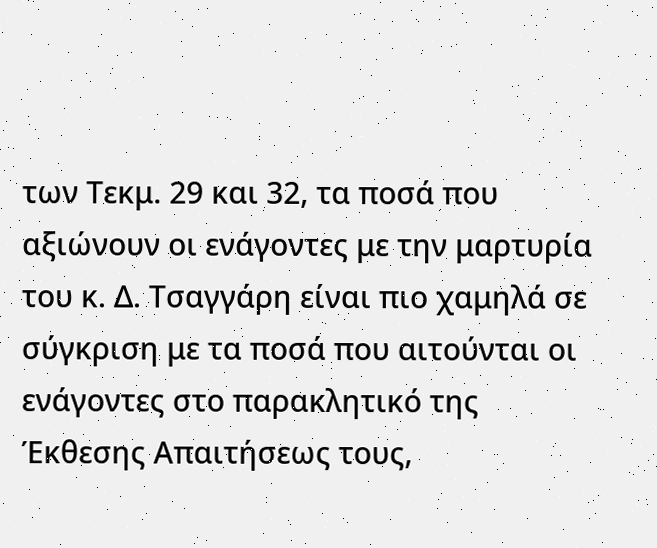των Τεκμ. 29 και 32, τα ποσά που αξιώνουν οι ενάγοντες με την μαρτυρία του κ. Δ. Τσαγγάρη είναι πιο χαμηλά σε σύγκριση με τα ποσά που αιτούνται οι ενάγοντες στο παρακλητικό της Έκθεσης Απαιτήσεως τους,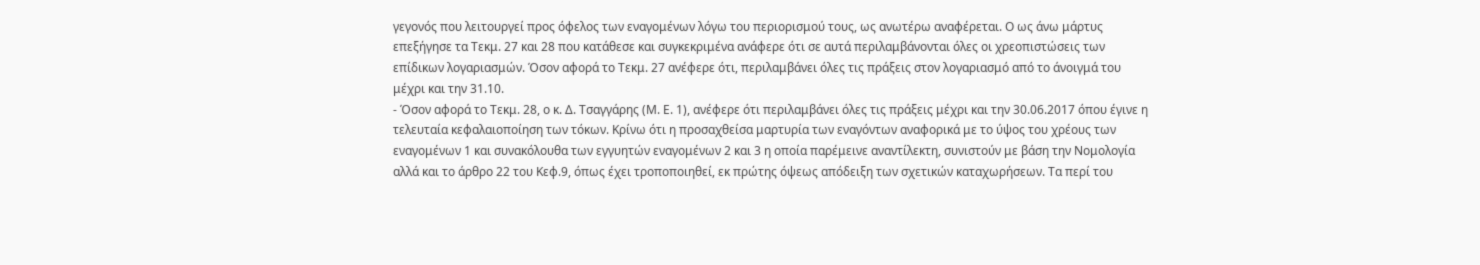γεγονός που λειτουργεί προς όφελος των εναγομένων λόγω του περιορισμού τους, ως ανωτέρω αναφέρεται. Ο ως άνω μάρτυς επεξήγησε τα Τεκμ. 27 και 28 που κατάθεσε και συγκεκριμένα ανάφερε ότι σε αυτά περιλαμβάνονται όλες οι χρεοπιστώσεις των επίδικων λογαριασμών. Όσον αφορά το Τεκμ. 27 ανέφερε ότι, περιλαμβάνει όλες τις πράξεις στον λογαριασμό από το άνοιγμά του μέχρι και την 31.10.
- Όσον αφορά το Τεκμ. 28, ο κ. Δ. Τσαγγάρης (Μ. Ε. 1), ανέφερε ότι περιλαμβάνει όλες τις πράξεις μέχρι και την 30.06.2017 όπου έγινε η τελευταία κεφαλαιοποίηση των τόκων. Κρίνω ότι η προσαχθείσα μαρτυρία των εναγόντων αναφορικά με το ύψος του χρέους των εναγομένων 1 και συνακόλουθα των εγγυητών εναγομένων 2 και 3 η οποία παρέμεινε αναντίλεκτη, συνιστούν με βάση την Νομολογία αλλά και το άρθρο 22 του Κεφ.9, όπως έχει τροποποιηθεί, εκ πρώτης όψεως απόδειξη των σχετικών καταχωρήσεων. Τα περί του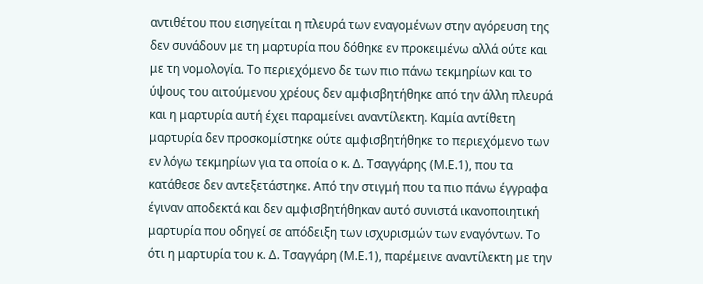αντιθέτου που εισηγείται η πλευρά των εναγομένων στην αγόρευση της δεν συνάδουν με τη μαρτυρία που δόθηκε εν προκειμένω αλλά ούτε και με τη νομολογία. Το περιεχόμενο δε των πιο πάνω τεκμηρίων και το ύψους του αιτούμενου χρέους δεν αμφισβητήθηκε από την άλλη πλευρά και η μαρτυρία αυτή έχει παραμείνει αναντίλεκτη. Καμία αντίθετη μαρτυρία δεν προσκομίστηκε ούτε αμφισβητήθηκε το περιεχόμενο των εν λόγω τεκμηρίων για τα οποία ο κ. Δ. Τσαγγάρης (Μ.Ε.1), που τα κατάθεσε δεν αντεξετάστηκε. Από την στιγμή που τα πιο πάνω έγγραφα έγιναν αποδεκτά και δεν αμφισβητήθηκαν αυτό συνιστά ικανοποιητική μαρτυρία που οδηγεί σε απόδειξη των ισχυρισμών των εναγόντων. Το ότι η μαρτυρία του κ. Δ. Τσαγγάρη (Μ.Ε.1), παρέμεινε αναντίλεκτη με την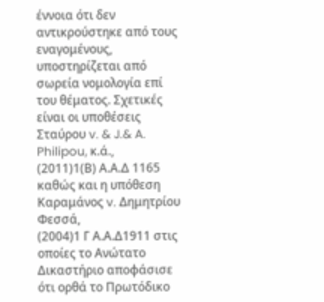έννοια ότι δεν αντικρούστηκε από τους εναγομένους, υποστηρίζεται από σωρεία νομολογία επί του θέματος. Σχετικές είναι οι υποθέσεις Σταύρου v. & J.& A. Philipou, κ.ά.,
(2011)1(Β) Α.Α.Δ 1165 καθώς και η υπόθεση Καραμάνος v. Δημητρίου Φεσσά,
(2004)1 Γ Α.Α.Δ1911 στις οποίες το Ανώτατο Δικαστήριο αποφάσισε ότι ορθά το Πρωτόδικο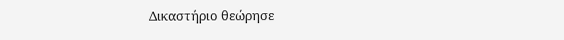Δικαστήριο θεώρησε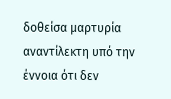δοθείσα μαρτυρία αναντίλεκτη υπό την έννοια ότι δεν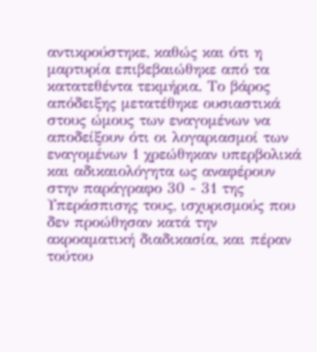αντικρούστηκε, καθώς και ότι η μαρτυρία επιβεβαιώθηκε από τα κατατεθέντα τεκμήρια. Το βάρος απόδειξης μετατέθηκε ουσιαστικά στους ώμους των εναγομένων να αποδείξουν ότι οι λογαριασμοί των εναγομένων 1 χρεώθηκαν υπερβολικά και αδικαιολόγητα ως αναφέρουν στην παράγραφο 30 - 31 της Υπεράσπισης τους, ισχυρισμούς που δεν προώθησαν κατά την ακροαματική διαδικασία, και πέραν τούτου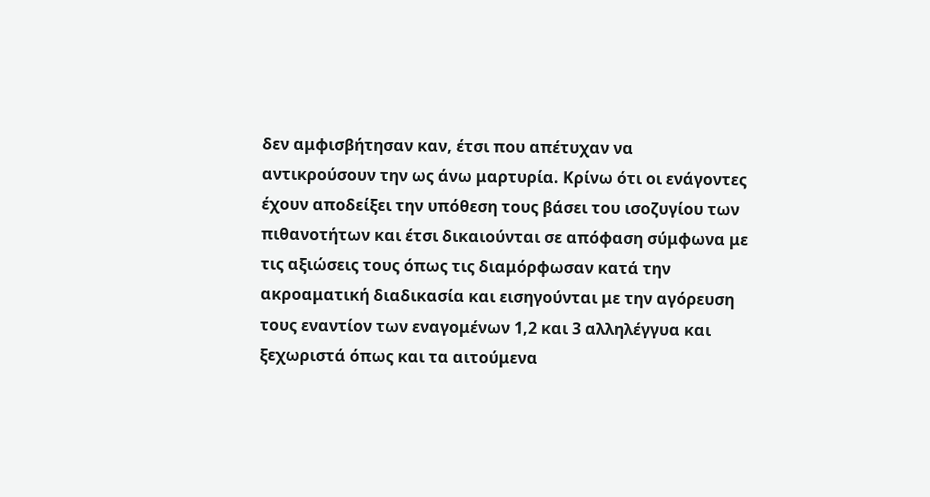δεν αμφισβήτησαν καν, έτσι που απέτυχαν να αντικρούσουν την ως άνω μαρτυρία. Κρίνω ότι οι ενάγοντες έχουν αποδείξει την υπόθεση τους βάσει του ισοζυγίου των πιθανοτήτων και έτσι δικαιούνται σε απόφαση σύμφωνα με τις αξιώσεις τους όπως τις διαμόρφωσαν κατά την ακροαματική διαδικασία και εισηγούνται με την αγόρευση τους εναντίον των εναγομένων 1,2 και 3 αλληλέγγυα και ξεχωριστά όπως και τα αιτούμενα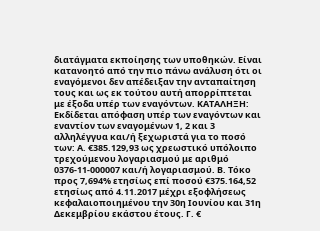διατάγματα εκποίησης των υποθηκών. Είναι κατανοητό από την πιο πάνω ανάλυση ότι οι εναγόμενοι δεν απέδειξαν την ανταπαίτηση τους και ως εκ τούτου αυτή απορρίπτεται με έξοδα υπέρ των εναγόντων. ΚΑΤΑΛΗΞΗ: Εκδίδεται απόφαση υπέρ των εναγόντων και εναντίον των εναγομένων 1, 2 και 3 αλληλέγγυα και/ή ξεχωριστά για το ποσό των: Α. €385.129,93 ως χρεωστικό υπόλοιπο τρεχούμενου λογαριασμού με αριθμό 0376-11-000007 και/ή λογαριασμού. Β. Τόκο προς 7,694% ετησίως επί ποσού €375.164,52 ετησίως από 4.11.2017 μέχρι εξοφλήσεως κεφαλαιοποιημένου την 30η Ιουνίου και 31η Δεκεμβρίου εκάστου έτους. Γ. €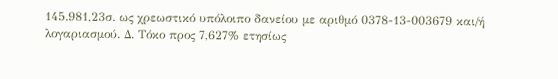145.981,23σ. ως χρεωστικό υπόλοιπο δανείου με αριθμό 0378-13-003679 και/ή λογαριασμού. Δ. Τόκο προς 7,627% ετησίως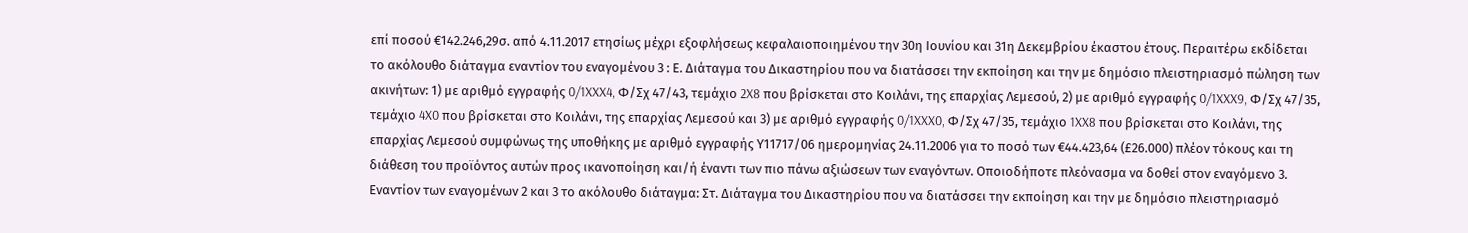επί ποσού €142.246,29σ. από 4.11.2017 ετησίως μέχρι εξοφλήσεως κεφαλαιοποιημένου την 30η Ιουνίου και 31η Δεκεμβρίου έκαστου έτους. Περαιτέρω εκδίδεται το ακόλουθο διάταγμα εναντίον του εναγομένου 3 : Ε. Διάταγμα του Δικαστηρίου που να διατάσσει την εκποίηση και την με δημόσιο πλειστηριασμό πώληση των ακινήτων: 1) με αριθμό εγγραφής 0/1XXX4, Φ/Σχ 47/43, τεμάχιο 2X8 που βρίσκεται στο Κοιλάνι, της επαρχίας Λεμεσού, 2) με αριθμό εγγραφής 0/1XXX9, Φ/Σχ 47/35, τεμάχιο 4X0 που βρίσκεται στο Κοιλάνι, της επαρχίας Λεμεσού και 3) με αριθμό εγγραφής 0/1XXX0, Φ/Σχ 47/35, τεμάχιο 1XX8 που βρίσκεται στο Κοιλάνι, της επαρχίας Λεμεσού συμφώνως της υποθήκης με αριθμό εγγραφής Υ11717/06 ημερομηνίας 24.11.2006 για το ποσό των €44.423,64 (£26.000) πλέον τόκους και τη διάθεση του προϊόντος αυτών προς ικανοποίηση και/ή έναντι των πιο πάνω αξιώσεων των εναγόντων. Οποιοδήποτε πλεόνασμα να δοθεί στον εναγόμενο 3. Εναντίον των εναγομένων 2 και 3 το ακόλουθο διάταγμα: Στ. Διάταγμα του Δικαστηρίου που να διατάσσει την εκποίηση και την με δημόσιο πλειστηριασμό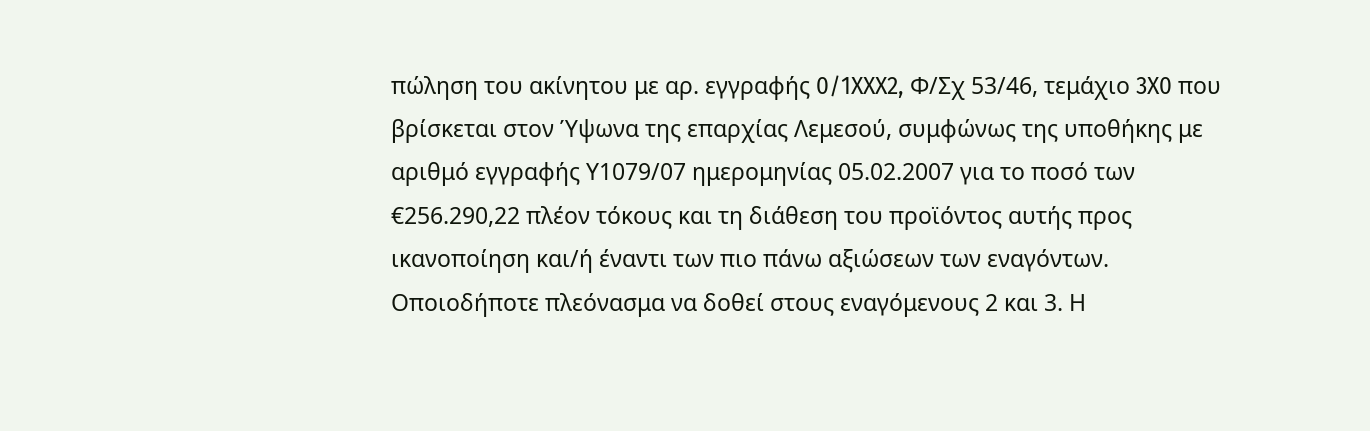πώληση του ακίνητου με αρ. εγγραφής 0/1XXX2, Φ/Σχ 53/46, τεμάχιο 3X0 που βρίσκεται στον Ύψωνα της επαρχίας Λεμεσού, συμφώνως της υποθήκης με αριθμό εγγραφής Υ1079/07 ημερομηνίας 05.02.2007 για το ποσό των €256.290,22 πλέον τόκους και τη διάθεση του προϊόντος αυτής προς ικανοποίηση και/ή έναντι των πιο πάνω αξιώσεων των εναγόντων. Οποιοδήποτε πλεόνασμα να δοθεί στους εναγόμενους 2 και 3. Η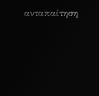ανταπαίτηση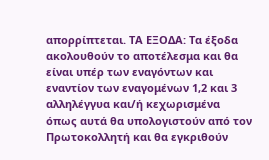απορρίπτεται. ΤΑ ΕΞΟΔΑ: Τα έξοδα ακολουθούν το αποτέλεσμα και θα είναι υπέρ των εναγόντων και εναντίον των εναγομένων 1,2 και 3 αλληλέγγυα και/ή κεχωρισμένα όπως αυτά θα υπολογιστούν από τον Πρωτοκολλητή και θα εγκριθούν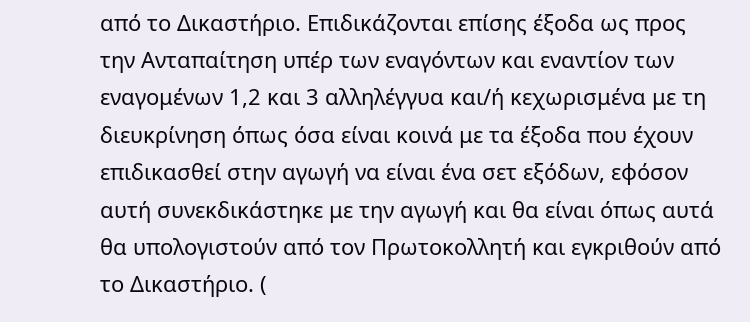από το Δικαστήριο. Επιδικάζονται επίσης έξοδα ως προς την Ανταπαίτηση υπέρ των εναγόντων και εναντίον των εναγομένων 1,2 και 3 αλληλέγγυα και/ή κεχωρισμένα με τη διευκρίνηση όπως όσα είναι κοινά με τα έξοδα που έχουν επιδικασθεί στην αγωγή να είναι ένα σετ εξόδων, εφόσον αυτή συνεκδικάστηκε με την αγωγή και θα είναι όπως αυτά θα υπολογιστούν από τον Πρωτοκολλητή και εγκριθούν από το Δικαστήριο. (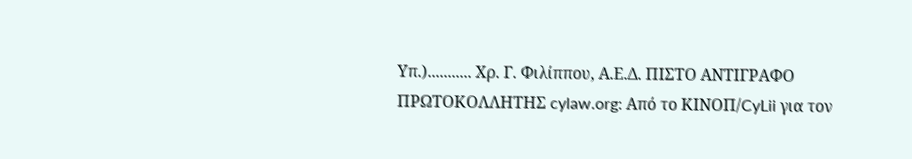Υπ.)........... Χρ. Γ. Φιλίππου, Α.Ε.Δ. ΠΙΣΤΟ ΑΝΤΙΓΡΑΦΟ ΠΡΩΤΟΚΟΛΛΗΤΗΣ cylaw.org: Από το ΚΙΝOΠ/CyLii για τον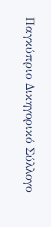Παγκύπριο Δικηγορικό Σύλλογο